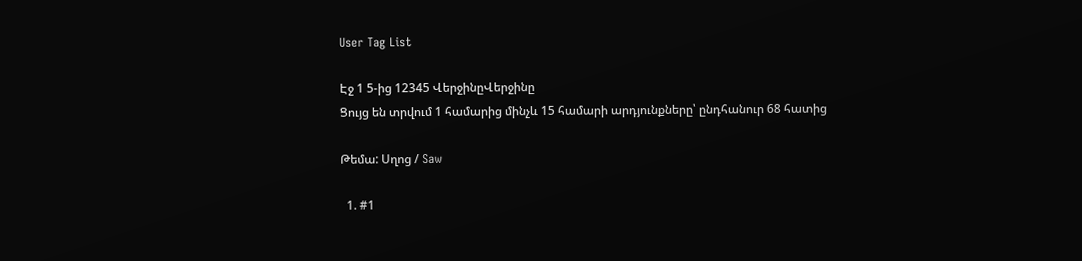User Tag List

Էջ 1 5-ից 12345 ՎերջինըՎերջինը
Ցույց են տրվում 1 համարից մինչև 15 համարի արդյունքները՝ ընդհանուր 68 հատից

Թեմա: Սղոց / Saw

  1. #1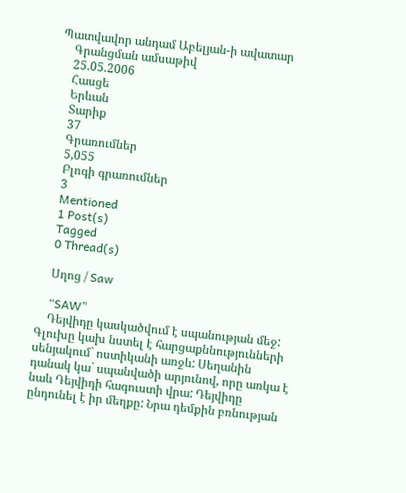Պատվավոր անդամ Աբելյան-ի ավատար
    Գրանցման ամսաթիվ
    25.05.2006
    Հասցե
    Երևան
    Տարիք
    37
    Գրառումներ
    5,055
    Բլոգի գրառումներ
    3
    Mentioned
    1 Post(s)
    Tagged
    0 Thread(s)

    Սղոց / Saw

    “SAW”
    Դեյվիդը կասկածվում է սպանության մեջ: Գլուխը կախ նստել է հարցաքննությունների սենյակում` ոստիկանի առջև: Սեղանին դանակ կա` սպանվածի արյունով, որը առկա է նաև Դեյվիդի հագուստի վրա: Դեյվիդը ընդունել է իր մեղքը: Նրա դեմքին բռնության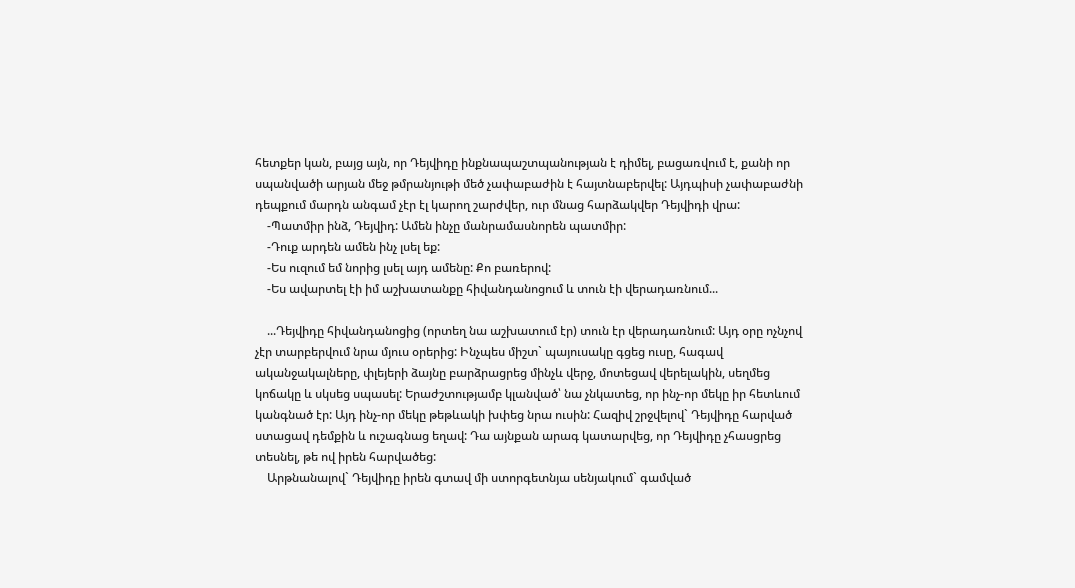հետքեր կան, բայց այն, որ Դեյվիդը ինքնապաշտպանության է դիմել, բացառվում է, քանի որ սպանվածի արյան մեջ թմրանյութի մեծ չափաբաժին է հայտնաբերվել: Այդպիսի չափաբաժնի դեպքում մարդն անգամ չէր էլ կարող շարժվեր, ուր մնաց հարձակվեր Դեյվիդի վրա:
    -Պատմիր ինձ, Դեյվիդ: Ամեն ինչը մանրամասնորեն պատմիր:
    -Դուք արդեն ամեն ինչ լսել եք:
    -Ես ուզում եմ նորից լսել այդ ամենը: Քո բառերով:
    -Ես ավարտել էի իմ աշխատանքը հիվանդանոցում և տուն էի վերադառնում...

    ...Դեյվիդը հիվանդանոցից (որտեղ նա աշխատում էր) տուն էր վերադառնում: Այդ օրը ոչնչով չէր տարբերվում նրա մյուս օրերից: Ինչպես միշտ` պայուսակը գցեց ուսը, հագավ ականջակալները, փլեյերի ձայնը բարձրացրեց մինչև վերջ, մոտեցավ վերելակին, սեղմեց կոճակը և սկսեց սպասել: Երաժշտությամբ կլանված՝ նա չնկատեց, որ ինչ-որ մեկը իր հետևում կանգնած էր: Այդ ինչ-որ մեկը թեթևակի խփեց նրա ուսին: Հազիվ շրջվելով` Դեյվիդը հարված ստացավ դեմքին և ուշագնաց եղավ: Դա այնքան արագ կատարվեց, որ Դեյվիդը չհասցրեց տեսնել, թե ով իրեն հարվածեց:
    Արթնանալով` Դեյվիդը իրեն գտավ մի ստորգետնյա սենյակում` գամված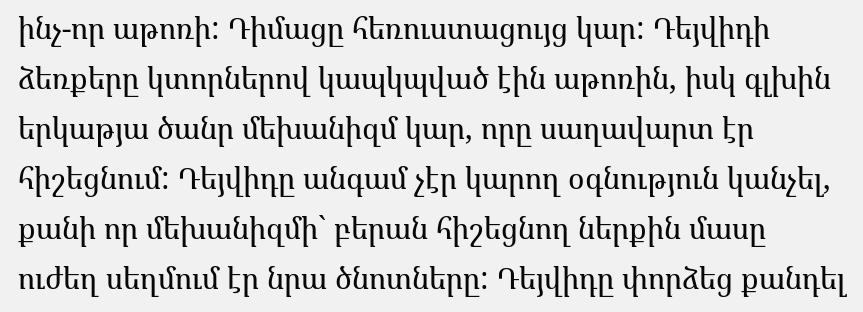ինչ-որ աթոռի: Դիմացը հեռուստացույց կար: Դեյվիդի ձեռքերը կտորներով կապկպված էին աթոռին, իսկ գլխին երկաթյա ծանր մեխանիզմ կար, որը սաղավարտ էր հիշեցնում: Դեյվիդը անգամ չէր կարող օգնություն կանչել, քանի որ մեխանիզմի` բերան հիշեցնող ներքին մասը ուժեղ սեղմում էր նրա ծնոտները: Դեյվիդը փորձեց քանդել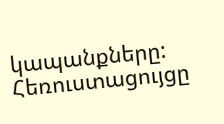կապանքները: Հեռուստացույցը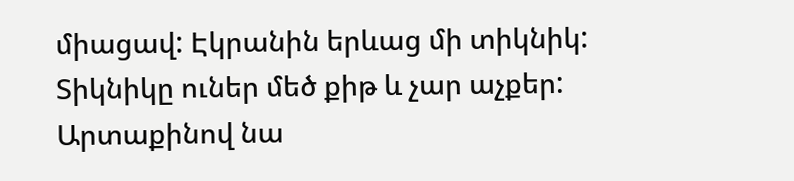միացավ: Էկրանին երևաց մի տիկնիկ: Տիկնիկը ուներ մեծ քիթ և չար աչքեր: Արտաքինով նա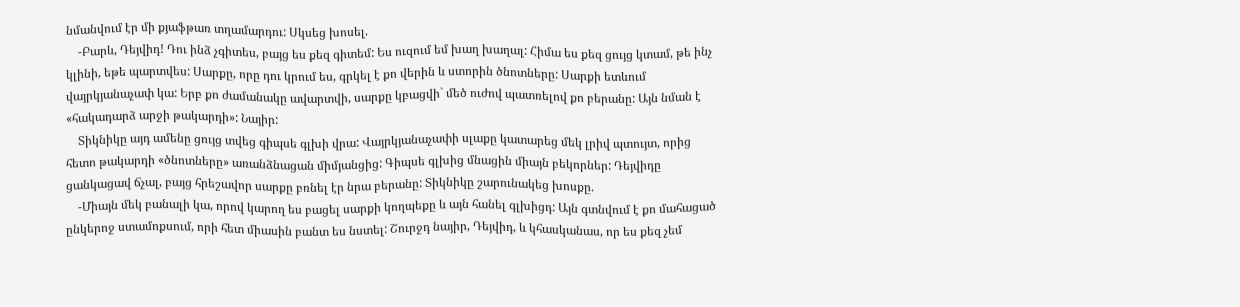նմանվում էր մի քյաֆթառ տղամարդու: Սկսեց խոսել.
    -Բարև, Դեյվիդ! Դու ինձ չգիտես, բայց ես քեզ գիտեմ: Ես ուզում եմ խաղ խաղալ: Հիմա ես քեզ ցույց կտամ, թե ինչ կլինի, եթե պարտվես: Սարքը, որը դու կրում ես, գրկել է քո վերին և ստորին ծնոտները: Սարքի ետևում վայրկյանաչափ կա: Երբ քո ժամանակը ավարտվի, սարքը կբացվի` մեծ ուժով պատռելով քո բերանը: Այն նման է «հակադարձ արջի թակարդի»: Նայիր:
    Տիկնիկը այդ ամենը ցույց տվեց գիպսե գլխի վրա: Վայրկյանաչափի սլաքը կատարեց մեկ լրիվ պտույտ, որից հետո թակարդի «ծնոտները» առանձնացան միմյանցից: Գիպսե գլխից մնացին միայն բեկորներ: Դեյվիդը ցանկացավ ճչալ, բայց հրեշավոր սարքը բռնել էր նրա բերանը: Տիկնիկը շարունակեց խոսքը.
    -Միայն մեկ բանալի կա, որով կարող ես բացել սարքի կողպեքը և այն հանել գլխիցդ: Այն գտնվում է քո մահացած ընկերոջ ստամոքսում, որի հետ միասին բանտ ես նստել: Շուրջդ նայիր, Դեյվիդ, և կհասկանաս, որ ես քեզ չեմ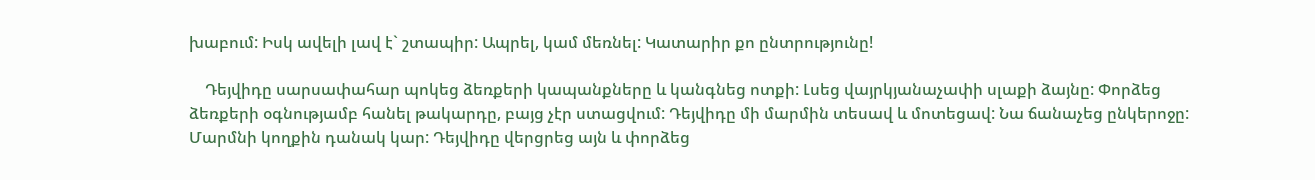խաբում: Իսկ ավելի լավ է` շտապիր: Ապրել, կամ մեռնել: Կատարիր քո ընտրությունը!

    Դեյվիդը սարսափահար պոկեց ձեռքերի կապանքները և կանգնեց ոտքի: Լսեց վայրկյանաչափի սլաքի ձայնը: Փորձեց ձեռքերի օգնությամբ հանել թակարդը, բայց չէր ստացվում: Դեյվիդը մի մարմին տեսավ և մոտեցավ: Նա ճանաչեց ընկերոջը: Մարմնի կողքին դանակ կար: Դեյվիդը վերցրեց այն և փորձեց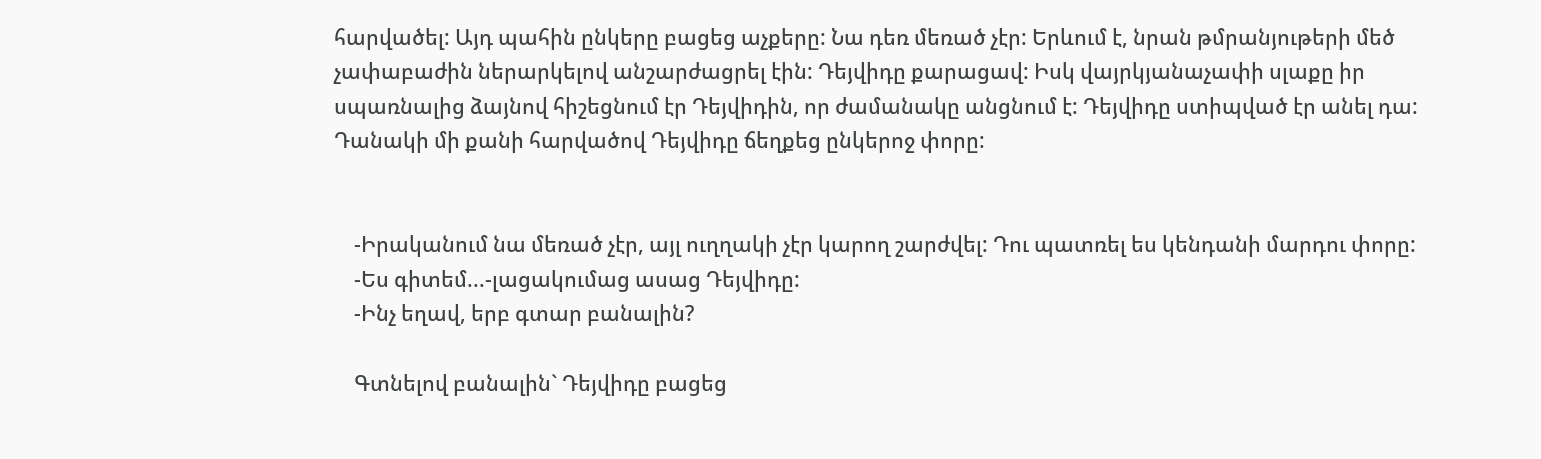հարվածել: Այդ պահին ընկերը բացեց աչքերը: Նա դեռ մեռած չէր: Երևում է, նրան թմրանյութերի մեծ չափաբաժին ներարկելով անշարժացրել էին: Դեյվիդը քարացավ: Իսկ վայրկյանաչափի սլաքը իր սպառնալից ձայնով հիշեցնում էր Դեյվիդին, որ ժամանակը անցնում է: Դեյվիդը ստիպված էր անել դա: Դանակի մի քանի հարվածով Դեյվիդը ճեղքեց ընկերոջ փորը:


    -Իրականում նա մեռած չէր, այլ ուղղակի չէր կարող շարժվել: Դու պատռել ես կենդանի մարդու փորը:
    -Ես գիտեմ...-լացակումաց ասաց Դեյվիդը:
    -Ինչ եղավ, երբ գտար բանալին?

    Գտնելով բանալին` Դեյվիդը բացեց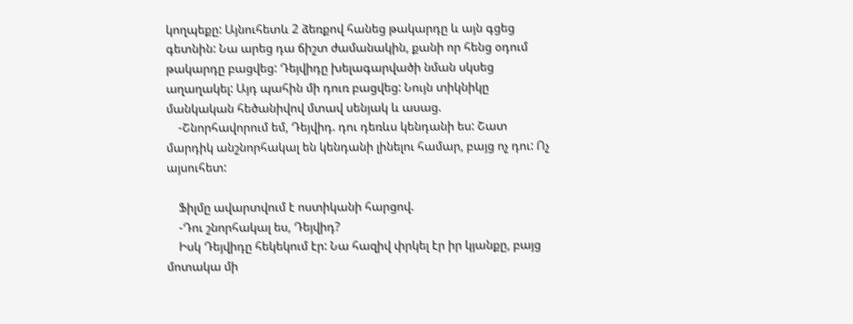կողպեքը: Այնուհետև 2 ձեռքով հանեց թակարդը և այն գցեց գետնին: Նա արեց դա ճիշտ ժամանակին, քանի որ հենց օդում թակարդը բացվեց: Դեյվիդը խելագարվածի նման սկսեց աղաղակել: Այդ պահին մի դուռ բացվեց: Նույն տիկնիկը մանկական հեծանիվով մտավ սենյակ և ասաց.
    -Շնորհավորում եմ, Դեյվիդ. դու դեռևս կենդանի ես: Շատ մարդիկ անշնորհակալ են կենդանի լինելու համար, բայց ոչ դու: Ոչ այսուհետ:

    Ֆիլմը ավարտվում է ոստիկանի հարցով.
    -Դու շնորհակալ ես, Դեյվիդ?
    Իսկ Դեյվիդը հեկեկում էր: Նա հազիվ փրկել էր իր կյանքը, բայց մոտակա մի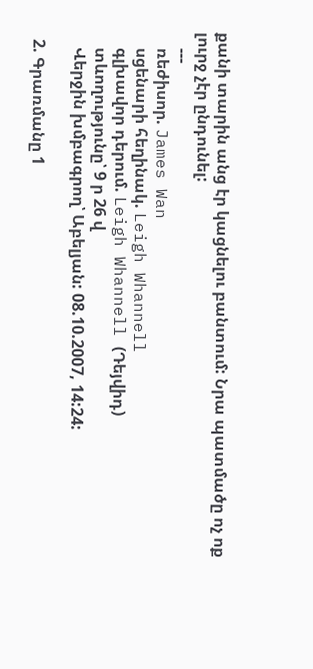քանի տարին անց էր կացնելու բանտում: Նրա պատմածը ոչ ոք լուրջ չէր ընդունել:
    ---
    ռեժիսոր. James Wan
    սցենարի հեղինակ. Leigh Whannell
    գլխավոր դերում. Leigh Whannell (Դեյվիդ)
    տևողությունը՝ 9 ր 26 վ
    Վերջին խմբագրող՝ Աբելյան: 08.10.2007, 14:24:

  2. Գրառմանը 1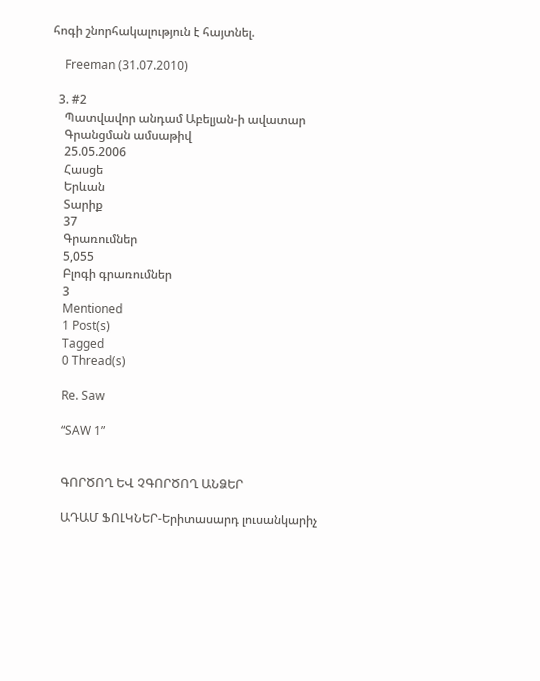հոգի շնորհակալություն է հայտնել.

    Freeman (31.07.2010)

  3. #2
    Պատվավոր անդամ Աբելյան-ի ավատար
    Գրանցման ամսաթիվ
    25.05.2006
    Հասցե
    Երևան
    Տարիք
    37
    Գրառումներ
    5,055
    Բլոգի գրառումներ
    3
    Mentioned
    1 Post(s)
    Tagged
    0 Thread(s)

    Re. Saw

    “SAW 1”


    ԳՈՐԾՈՂ ԵՎ ՉԳՈՐԾՈՂ ԱՆՁԵՐ

    ԱԴԱՄ ՖՈԼԿՆԵՐ-Երիտասարդ լուսանկարիչ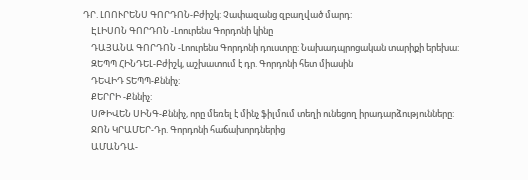ԴՐ. ԼՈՈՒՐԵՆՍ ԳՈՐԴՈՆ-Բժիշկ: Չափազանց զբաղված մարդ:
    ԷԼԻՍՈՆ ԳՈՐԴՈՆ -Լոուրենս Գորդոնի կինը
    ԴԱՅԱՆԱ ԳՈՐԴՈՆ -Լոուրենս Գորդոնի դուստրը: Նախադպրոցական տարիքի երեխա:
    ԶԵՊՊ ՀԻՆԴԵԼ-Բժիշկ, աշխատում է դր. Գորդոնի հետ միասին
    ԴԵՎԻԴ ՏԵՊՊ-Քննիչ:
    ՔԵՐՐԻ -Քննիչ:
    ՍԹԻՎԵՆ ՍԻՆԳ-Քննիչ, որը մեռել է մինչ ֆիլմում տեղի ունեցող իրադարձությունները:
    ՋՈՆ ԿՐԱՄԵՐ-Դր. Գորդոնի հաճախորդներից
    ԱՄԱՆԴԱ-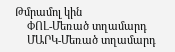Թմրամոլ կին
    ՓՈԼ-Մեռած տղամարդ
    ՄԱՐԿ-Մեռած տղամարդ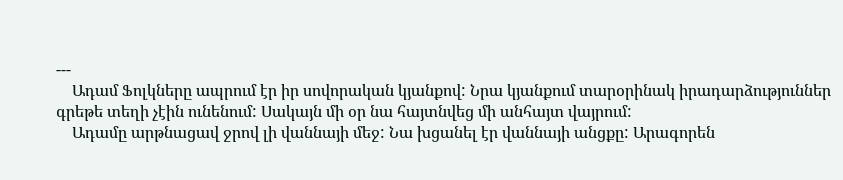---
    Ադամ Ֆոլկները ապրում էր իր սովորական կյանքով: Նրա կյանքում տարօրինակ իրադարձություններ գրեթե տեղի չէին ունենում: Սակայն մի օր նա հայտնվեց մի անհայտ վայրում:
    Ադամը արթնացավ ջրով լի վաննայի մեջ: Նա խցանել էր վաննայի անցքը: Արագորեն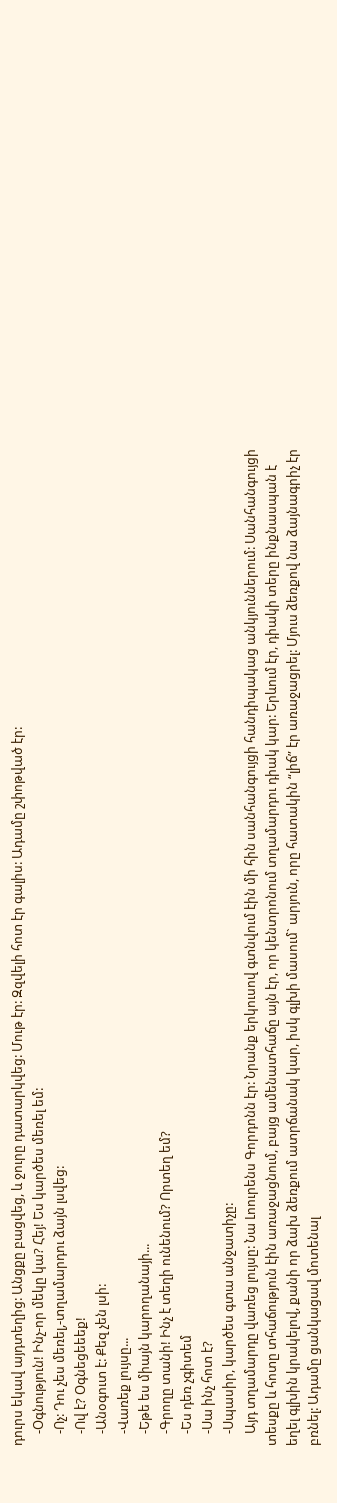դուրս եկավ այդտեղից: Անցքը բացվեց, և ջուրը դատարկվեց: Մութ էր: Զզվելի հոտ էր գալիս: Ադամը շփոթված էր:
    -Օգնություն! Ինչ-որ մեկը կա? Հեյ! Ես կարծես մեռել եմ:
    -Ոչ: Դու չես մեռել,-տղամարդու ձայն լսվեց:
    -Ով է? Օգնեցեեեք!
    -Անօգուտ է: Քեզ չեն լսի:
    -Վառեք լույսը...
    -Եթե ես միայն կարողանայի...
    -Գրողը տանի! Ինչ է տեղի ունենում? Որտեղ եմ?
    -Ես դեռ չգիտեմ
    -Սա ինչ հոտ է?
    -Սպասիր, կարծես գտա անջատիչը:
    Այդ տղամարդը վառեց լույսը: Նա Լոուրենս Գորդոնն էր: Նրանք երկուսով գտնվում էին մի հին սանհանգույցի հանդիպակաց անկյուններում: Սանհանգույցի տեսքը և հոտը տհաճություն էին առաջացնում, բայց ամենատհաճը այն էր, որ կենտրոնում տղամարդու դիակ կար: Երևում էր, դիակի տերը ինքնասպան է եղել գլխին կրակելով, քանի որ ձախ ձեռքում ատրճանակ կար, իսկ գլխի մասում` արյուն, որը հատակին “լիճ” էր առաջացրել: Մյուս ձեռքով նա ձայնագրիչ էր բռնել: Ադամը ցանկացավ մոտենալ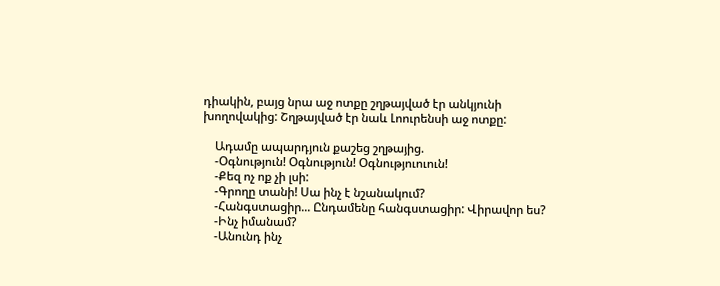դիակին, բայց նրա աջ ոտքը շղթայված էր անկյունի խողովակից: Շղթայված էր նաև Լոուրենսի աջ ոտքը:

    Ադամը ապարդյուն քաշեց շղթայից.
    -Օգնություն! Օգնություն! Օգնություուուն!
    -Քեզ ոչ ոք չի լսի:
    -Գրողը տանի! Սա ինչ է նշանակում?
    -Հանգստացիր... Ընդամենը հանգստացիր: Վիրավոր ես?
    -Ինչ իմանամ?
    -Անունդ ինչ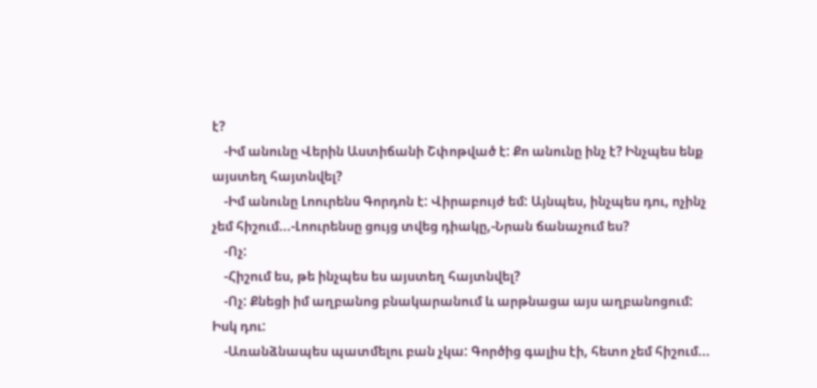է?
    -Իմ անունը Վերին Աստիճանի Շփոթված է: Քո անունը ինչ է? Ինչպես ենք այստեղ հայտնվել?
    -Իմ անունը Լոուրենս Գորդոն է: Վիրաբույժ եմ: Այնպես, ինչպես դու, ոչինչ չեմ հիշում...-Լոուրենսը ցույց տվեց դիակը,-Նրան ճանաչում ես?
    -Ոչ:
    -Հիշում ես, թե ինչպես ես այստեղ հայտնվել?
    -Ոչ: Քնեցի իմ աղբանոց բնակարանում և արթնացա այս աղբանոցում: Իսկ դու:
    -Առանձնապես պատմելու բան չկա: Գործից գալիս էի, հետո չեմ հիշում...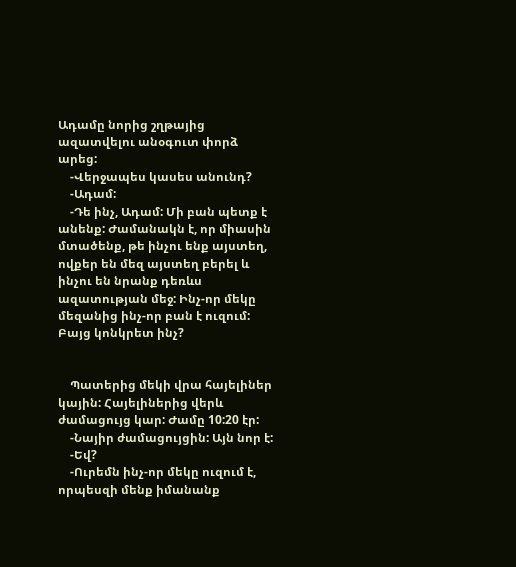Ադամը նորից շղթայից ազատվելու անօգուտ փորձ արեց:
    -Վերջապես կասես անունդ?
    -Ադամ:
    -Դե ինչ, Ադամ: Մի բան պետք է անենք: Ժամանակն է, որ միասին մտածենք, թե ինչու ենք այստեղ, ովքեր են մեզ այստեղ բերել և ինչու են նրանք դեռևս ազատության մեջ: Ինչ-որ մեկը մեզանից ինչ-որ բան է ուզում: Բայց կոնկրետ ինչ?


    Պատերից մեկի վրա հայելիներ կային: Հայելիներից վերև ժամացույց կար: Ժամը 10:20 էր:
    -Նայիր ժամացույցին: Այն նոր է:
    -Եվ?
    -Ուրեմն ինչ-որ մեկը ուզում է, որպեսզի մենք իմանանք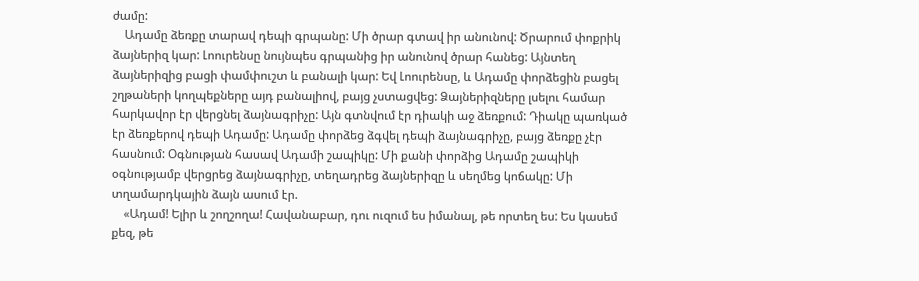ժամը:
    Ադամը ձեռքը տարավ դեպի գրպանը: Մի ծրար գտավ իր անունով: Ծրարում փոքրիկ ձայներիզ կար: Լոուրենսը նույնպես գրպանից իր անունով ծրար հանեց: Այնտեղ ձայներիզից բացի փամփուշտ և բանալի կար: Եվ Լոուրենսը, և Ադամը փորձեցին բացել շղթաների կողպեքները այդ բանալիով, բայց չստացվեց: Ձայներիզները լսելու համար հարկավոր էր վերցնել ձայնագրիչը: Այն գտնվում էր դիակի աջ ձեռքում: Դիակը պառկած էր ձեռքերով դեպի Ադամը: Ադամը փորձեց ձգվել դեպի ձայնագրիչը, բայց ձեռքը չէր հասնում: Օգնության հասավ Ադամի շապիկը: Մի քանի փորձից Ադամը շապիկի օգնությամբ վերցրեց ձայնագրիչը, տեղադրեց ձայներիզը և սեղմեց կոճակը: Մի տղամարդկային ձայն ասում էր.
    «Ադամ! Ելիր և շողշողա! Հավանաբար, դու ուզում ես իմանալ, թե որտեղ ես: Ես կասեմ քեզ, թե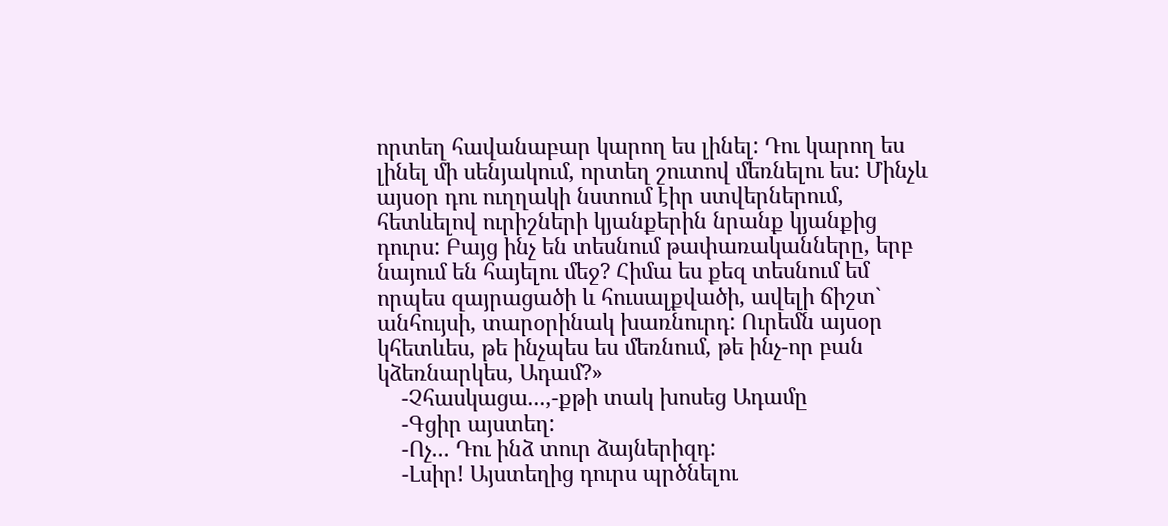որտեղ հավանաբար կարող ես լինել: Դու կարող ես լինել մի սենյակում, որտեղ շուտով մեռնելու ես: Մինչև այսօր դու ուղղակի նստում էիր ստվերներում, հետևելով ուրիշների կյանքերին նրանք կյանքից դուրս: Բայց ինչ են տեսնում թափառականները, երբ նայում են հայելու մեջ? Հիմա ես քեզ տեսնում եմ որպես զայրացածի և հուսալքվածի, ավելի ճիշտ` անհույսի, տարօրինակ խառնուրդ: Ուրեմն այսօր կհետևես, թե ինչպես ես մեռնում, թե ինչ-որ բան կձեռնարկես, Ադամ?»
    -Չհասկացա...,-քթի տակ խոսեց Ադամը
    -Գցիր այստեղ:
    -Ոչ... Դու ինձ տուր ձայներիզդ:
    -Լսիր! Այստեղից դուրս պրծնելու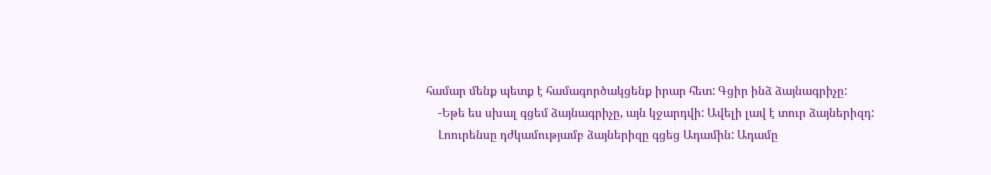համար մենք պետք է համագործակցենք իրար հետ: Գցիր ինձ ձայնագրիչը:
    -Եթե ես սխալ գցեմ ձայնագրիչը, այն կջարդվի: Ավելի լավ է տուր ձայներիզդ:
    Լոուրենսը դժկամությամբ ձայներիզը գցեց Ադամին: Ադամը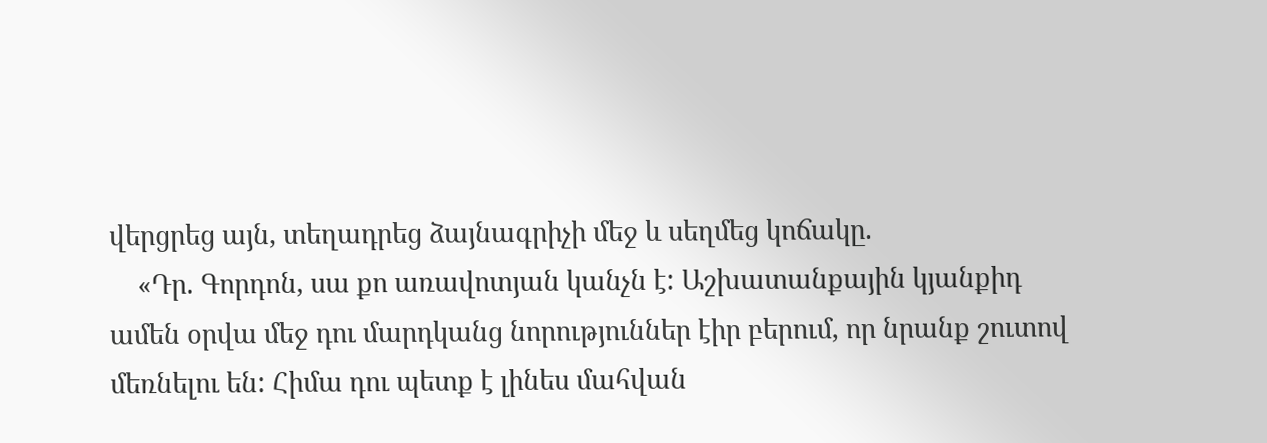վերցրեց այն, տեղադրեց ձայնագրիչի մեջ և սեղմեց կոճակը.
    «Դր. Գորդոն, սա քո առավոտյան կանչն է: Աշխատանքային կյանքիդ ամեն օրվա մեջ դու մարդկանց նորություններ էիր բերում, որ նրանք շուտով մեռնելու են: Հիմա դու պետք է լինես մահվան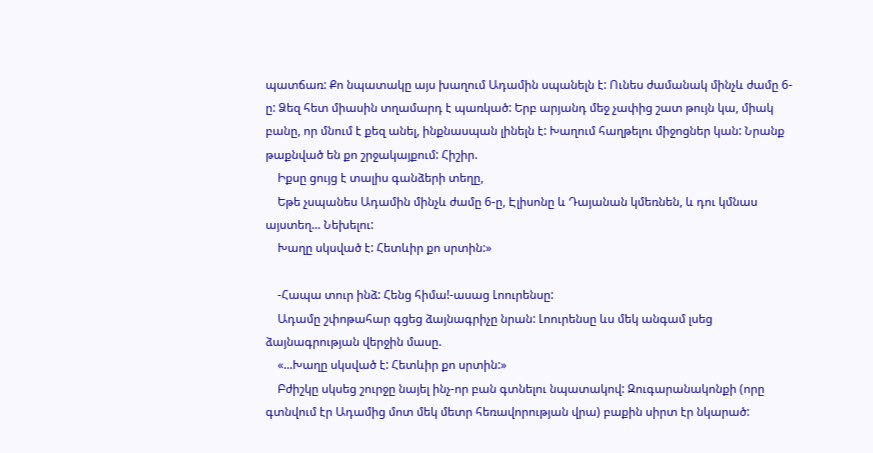պատճառ: Քո նպատակը այս խաղում Ադամին սպանելն է: Ունես ժամանակ մինչև ժամը 6-ը: Ձեզ հետ միասին տղամարդ է պառկած: Երբ արյանդ մեջ չափից շատ թույն կա, միակ բանը, որ մնում է քեզ անել, ինքնասպան լինելն է: Խաղում հաղթելու միջոցներ կան: Նրանք թաքնված են քո շրջակայքում: Հիշիր.
    Իքսը ցույց է տալիս գանձերի տեղը,
    Եթե չսպանես Ադամին մինչև ժամը 6-ը, Էլիսոնը և Դայանան կմեռնեն, և դու կմնաս այստեղ... Նեխելու:
    Խաղը սկսված է: Հետևիր քո սրտին:»

    -Հապա տուր ինձ: Հենց հիմա!-ասաց Լոուրենսը:
    Ադամը շփոթահար գցեց ձայնագրիչը նրան: Լոուրենսը ևս մեկ անգամ լսեց ձայնագրության վերջին մասը.
    «...Խաղը սկսված է: Հետևիր քո սրտին:»
    Բժիշկը սկսեց շուրջը նայել ինչ-որ բան գտնելու նպատակով: Զուգարանակոնքի (որը գտնվում էր Ադամից մոտ մեկ մետր հեռավորության վրա) բաքին սիրտ էր նկարած: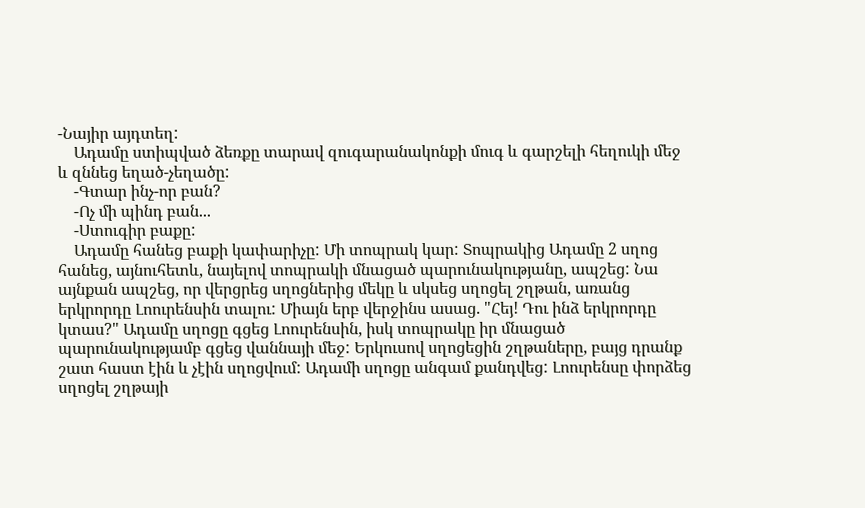-Նայիր այդտեղ:
    Ադամը ստիպված ձեռքը տարավ զուգարանակոնքի մուգ և գարշելի հեղուկի մեջ և զննեց եղած-չեղածը:
    -Գտար ինչ-որ բան?
    -Ոչ մի պինդ բան...
    -Ստուգիր բաքը:
    Ադամը հանեց բաքի կափարիչը: Մի տոպրակ կար: Տոպրակից Ադամը 2 սղոց հանեց, այնուհետև, նայելով տոպրակի մնացած պարունակությանը, ապշեց: Նա այնքան ապշեց, որ վերցրեց սղոցներից մեկը և սկսեց սղոցել շղթան, առանց երկրորդը Լոուրենսին տալու: Միայն երբ վերջինս ասաց. "Հեյ! Դու ինձ երկրորդը կտաս?" Ադամը սղոցը գցեց Լոուրենսին, իսկ տոպրակը իր մնացած պարունակությամբ գցեց վաննայի մեջ: Երկուսով սղոցեցին շղթաները, բայց դրանք շատ հաստ էին և չէին սղոցվում: Ադամի սղոցը անգամ քանդվեց: Լոուրենսը փորձեց սղոցել շղթայի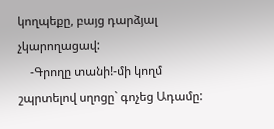կողպեքը, բայց դարձյալ չկարողացավ:
    -Գրողը տանի!-մի կողմ շպրտելով սղոցը` գոչեց Ադամը: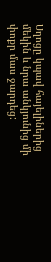Սղոցը կպավ հայելիներից մեկին և նրա անկյունից մի փոքր մաս ջարդեց: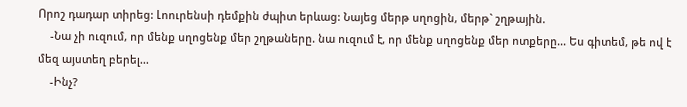Որոշ դադար տիրեց: Լոուրենսի դեմքին ժպիտ երևաց: Նայեց մերթ սղոցին, մերթ` շղթային.
    -Նա չի ուզում, որ մենք սղոցենք մեր շղթաները. նա ուզում է, որ մենք սղոցենք մեր ոտքերը... Ես գիտեմ, թե ով է մեզ այստեղ բերել...
    -Ինչ?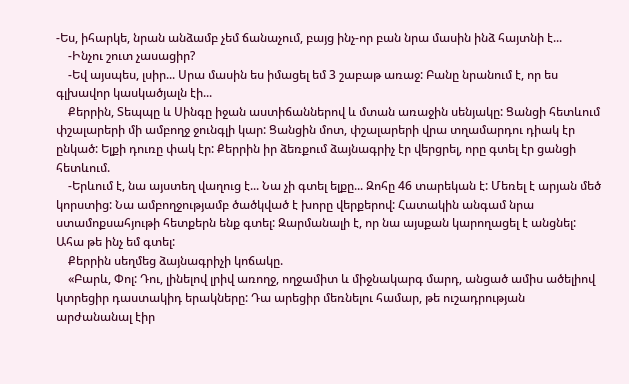-Ես, իհարկե, նրան անձամբ չեմ ճանաչում, բայց ինչ-որ բան նրա մասին ինձ հայտնի է...
    -Ինչու շուտ չասացիր?
    -Եվ այսպես, լսիր... Սրա մասին ես իմացել եմ 3 շաբաթ առաջ: Բանը նրանում է, որ ես գլխավոր կասկածյալն էի...
    Քերրին, Տեպպը և Սինգը իջան աստիճաններով և մտան առաջին սենյակը: Ցանցի հետևում փշալարերի մի ամբողջ ջունգլի կար: Ցանցին մոտ, փշալարերի վրա տղամարդու դիակ էր ընկած: Ելքի դուռը փակ էր: Քերրին իր ձեռքում ձայնագրիչ էր վերցրել, որը գտել էր ցանցի հետևում.
    -Երևում է, նա այստեղ վաղուց է... Նա չի գտել ելքը... Զոհը 46 տարեկան է: Մեռել է արյան մեծ կորստից: Նա ամբողջությամբ ծածկված է խորը վերքերով: Հատակին անգամ նրա ստամոքսահյութի հետքերն ենք գտել: Զարմանալի է, որ նա այսքան կարողացել է անցնել: Ահա թե ինչ եմ գտել:
    Քերրին սեղմեց ձայնագրիչի կոճակը.
    «Բարև, Փոլ: Դու, լինելով լրիվ առողջ, ողջամիտ և միջնակարգ մարդ, անցած ամիս ածելիով կտրեցիր դաստակիդ երակները: Դա արեցիր մեռնելու համար, թե ուշադրության արժանանալ էիր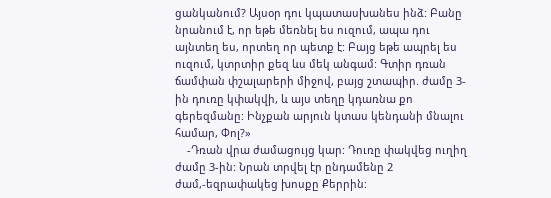ցանկանում? Այսօր դու կպատասխանես ինձ: Բանը նրանում է, որ եթե մեռնել ես ուզում, ապա դու այնտեղ ես, որտեղ որ պետք է: Բայց եթե ապրել ես ուզում, կտրտիր քեզ ևս մեկ անգամ: Գտիր դռան ճամփան փշալարերի միջով, բայց շտապիր. ժամը 3-ին դուռը կփակվի, և այս տեղը կդառնա քո գերեզմանը: Ինչքան արյուն կտաս կենդանի մնալու համար, Փոլ?»
    -Դռան վրա ժամացույց կար: Դուռը փակվեց ուղիղ ժամը 3-ին: Նրան տրվել էր ընդամենը 2 ժամ,-եզրափակեց խոսքը Քերրին: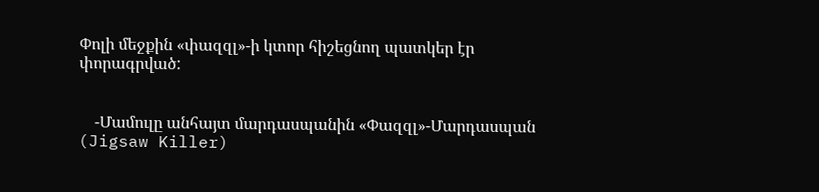Փոլի մեջքին «փազզլ»-ի կտոր հիշեցնող պատկեր էր փորագրված:


    -Մամուլը անհայտ մարդասպանին «Փազզլ»-Մարդասպան (Jigsaw Killer)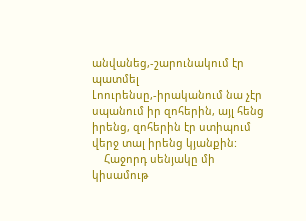անվանեց,-շարունակում էր պատմել Լոուրենսը,-իրականում նա չէր սպանում իր զոհերին, այլ հենց իրենց, զոհերին էր ստիպում վերջ տալ իրենց կյանքին:
    Հաջորդ սենյակը մի կիսամութ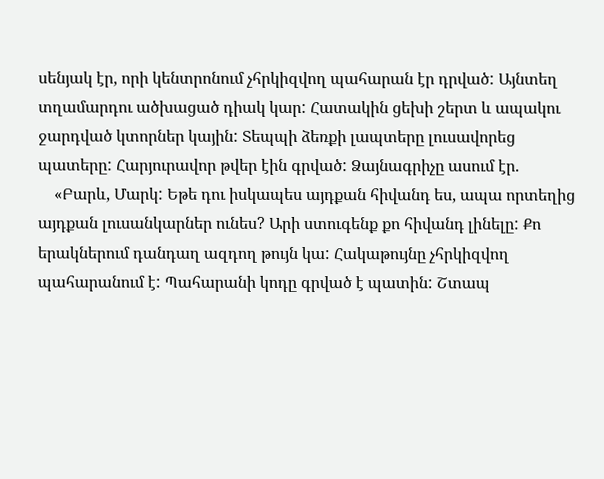սենյակ էր, որի կենտրոնում չհրկիզվող պահարան էր դրված: Այնտեղ տղամարդու ածխացած դիակ կար: Հատակին ցեխի շերտ և ապակու ջարդված կտորներ կային: Տեպպի ձեռքի լապտերը լուսավորեց պատերը: Հարյուրավոր թվեր էին գրված: Ձայնագրիչը ասում էր.
    «Բարև, Մարկ: Եթե դու իսկապես այդքան հիվանդ ես, ապա որտեղից այդքան լուսանկարներ ունես? Արի ստուգենք քո հիվանդ լինելը: Քո երակներում դանդաղ ազդող թույն կա: Հակաթույնը չհրկիզվող պահարանում է: Պահարանի կոդը գրված է պատին: Շտապ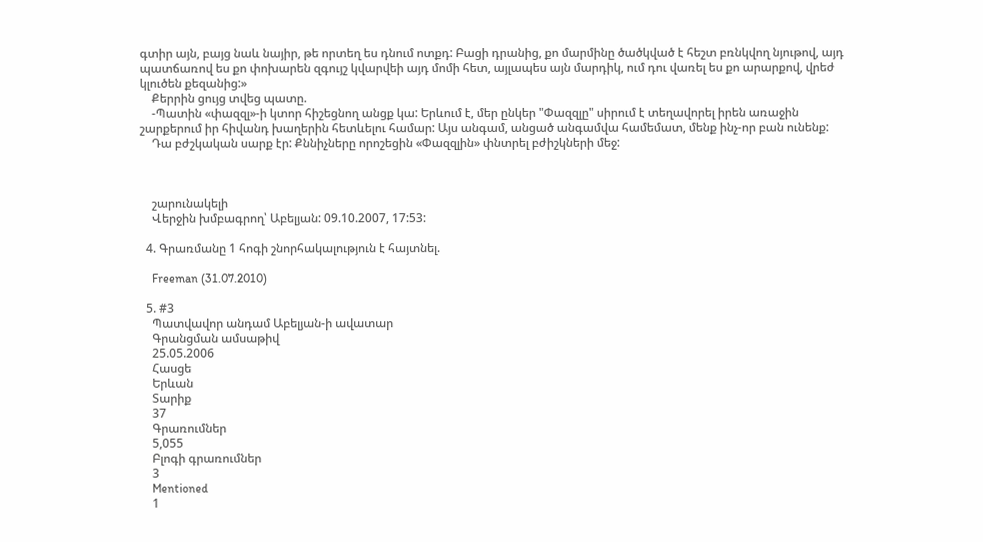գտիր այն, բայց նաև նայիր, թե որտեղ ես դնում ոտքդ: Բացի դրանից, քո մարմինը ծածկված է հեշտ բռնկվող նյութով, այդ պատճառով ես քո փոխարեն զգույշ կվարվեի այդ մոմի հետ, այլապես այն մարդիկ, ում դու վառել ես քո արարքով, վրեժ կլուծեն քեզանից:»
    Քերրին ցույց տվեց պատը.
    -Պատին «փազզլ»-ի կտոր հիշեցնող անցք կա: Երևում է, մեր ընկեր "Փազզլը" սիրում է տեղավորել իրեն առաջին շարքերում իր հիվանդ խաղերին հետևելու համար: Այս անգամ, անցած անգամվա համեմատ, մենք ինչ-որ բան ունենք:
    Դա բժշկական սարք էր: Քննիչները որոշեցին «Փազզլին» փնտրել բժիշկների մեջ:



    շարունակելի
    Վերջին խմբագրող՝ Աբելյան: 09.10.2007, 17:53:

  4. Գրառմանը 1 հոգի շնորհակալություն է հայտնել.

    Freeman (31.07.2010)

  5. #3
    Պատվավոր անդամ Աբելյան-ի ավատար
    Գրանցման ամսաթիվ
    25.05.2006
    Հասցե
    Երևան
    Տարիք
    37
    Գրառումներ
    5,055
    Բլոգի գրառումներ
    3
    Mentioned
    1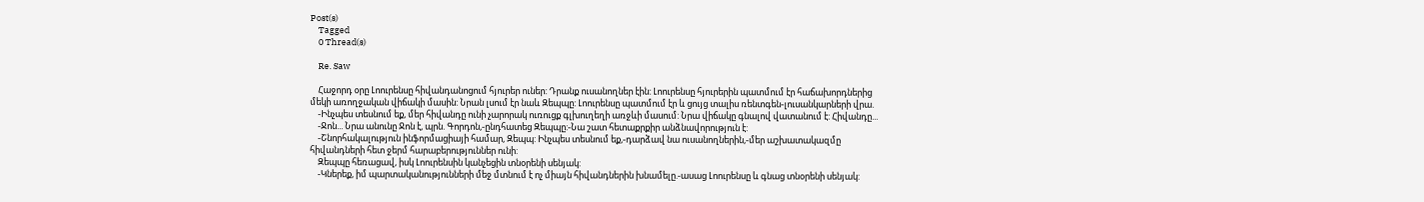Post(s)
    Tagged
    0 Thread(s)

    Re. Saw

    Հաջորդ օրը Լոուրենսը հիվանդանոցում հյուրեր ուներ: Դրանք ուսանողներ էին: Լոուրենսը հյուրերին պատմում էր հաճախորդներից մեկի առողջական վիճակի մասին: Նրան լսում էր նաև Զեպպը: Լոուրենսը պատմում էր և ցույց տալիս ռենտգեն-լուսանկարների վրա.
    -Ինչպես տեսնում եք, մեր հիվանդը ունի չարորակ ուռուցք գլխուղեղի առջևի մասում: Նրա վիճակը գնալով վատանում է: Հիվանդը...
    -Ջոն... Նրա անունը Ջոն է, պրն. Գորդոն,-ընդհատեց Զեպպը:-Նա շատ հետաքրքիր անձնավորություն է:
    -Շնորհակալություն ինֆորմացիայի համար, Զեպպ: Ինչպես տեսնում եք,-դարձավ նա ուսանողներին,-մեր աշխատակազմը հիվանդների հետ ջերմ հարաբերություններ ունի:
    Զեպպը հեռացավ, իսկ Լոուրենսին կանչեցին տնօրենի սենյակ:
    -Կներեք, իմ պարտականությունների մեջ մտնում է ոչ միայն հիվանդներին խնամելը.-ասաց Լոուրենսը և գնաց տնօրենի սենյակ: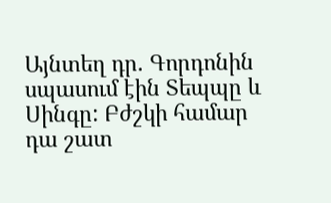Այնտեղ դր. Գորդոնին սպասում էին Տեպպը և Սինգը: Բժշկի համար դա շատ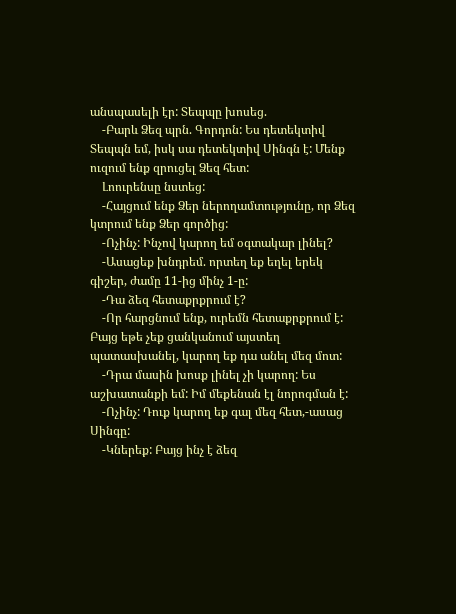անսպասելի էր: Տեպպը խոսեց.
    -Բարև Ձեզ պրն. Գորդոն: Ես դետեկտիվ Տեպպն եմ, իսկ սա դետեկտիվ Սինգն է: Մենք ուզում ենք զրուցել Ձեզ հետ:
    Լոուրենսը նստեց:
    -Հայցում ենք Ձեր ներողամտությունը, որ Ձեզ կտրում ենք Ձեր գործից:
    -Ոչինչ: Ինչով կարող եմ օգտակար լինել?
    -Ասացեք խնդրեմ. որտեղ եք եղել երեկ գիշեր, ժամը 11-ից մինչ 1-ը:
    -Դա ձեզ հետաքրքրում է?
    -Որ հարցնում ենք, ուրեմն հետաքրքրում է: Բայց եթե չեք ցանկանում այստեղ պատասխանել, կարող եք դա անել մեզ մոտ:
    -Դրա մասին խոսք լինել չի կարող: Ես աշխատանքի եմ: Իմ մեքենան էլ նորոգման է:
    -Ոչինչ: Դուք կարող եք գալ մեզ հետ,-ասաց Սինգը:
    -Կներեք: Բայց ինչ է ձեզ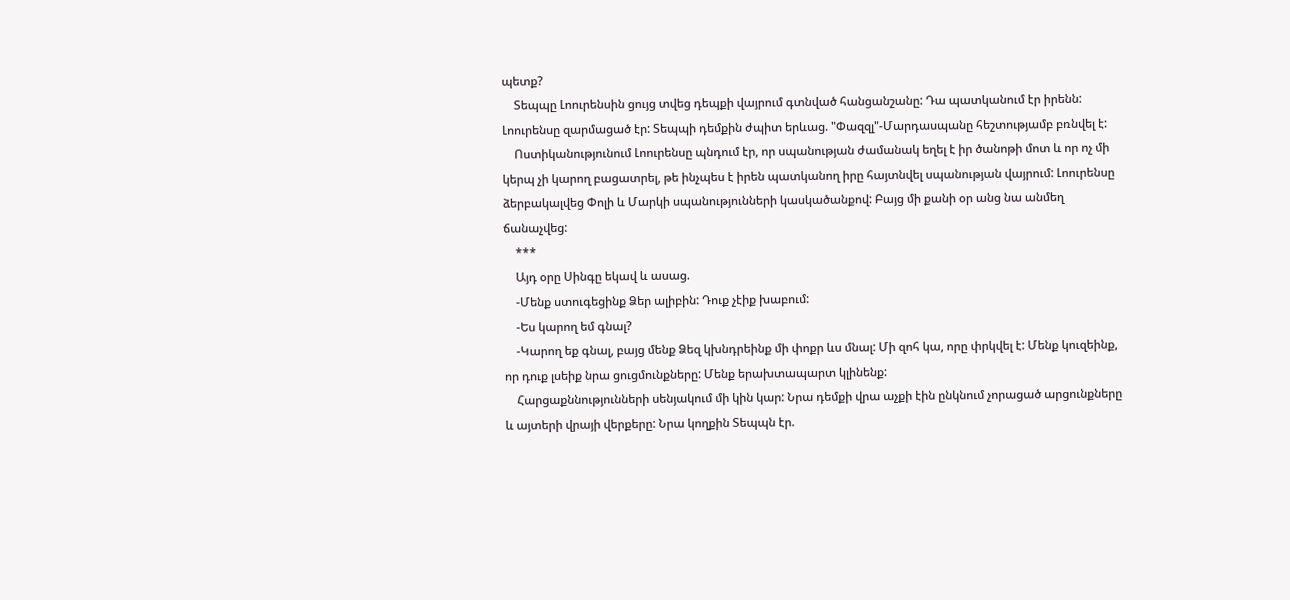պետք?
    Տեպպը Լոուրենսին ցույց տվեց դեպքի վայրում գտնված հանցանշանը: Դա պատկանում էր իրենն: Լոուրենսը զարմացած էր: Տեպպի դեմքին ժպիտ երևաց. "Փազզլ"-Մարդասպանը հեշտությամբ բռնվել է:
    Ոստիկանությունում Լոուրենսը պնդում էր, որ սպանության ժամանակ եղել է իր ծանոթի մոտ և որ ոչ մի կերպ չի կարող բացատրել, թե ինչպես է իրեն պատկանող իրը հայտնվել սպանության վայրում: Լոուրենսը ձերբակալվեց Փոլի և Մարկի սպանությունների կասկածանքով: Բայց մի քանի օր անց նա անմեղ ճանաչվեց:
    ***
    Այդ օրը Սինգը եկավ և ասաց.
    -Մենք ստուգեցինք Ձեր ալիբին: Դուք չէիք խաբում:
    -Ես կարող եմ գնալ?
    -Կարող եք գնալ, բայց մենք Ձեզ կխնդրեինք մի փոքր ևս մնալ: Մի զոհ կա, որը փրկվել է: Մենք կուզեինք, որ դուք լսեիք նրա ցուցմունքները: Մենք երախտապարտ կլինենք:
    Հարցաքննությունների սենյակում մի կին կար: Նրա դեմքի վրա աչքի էին ընկնում չորացած արցունքները և այտերի վրայի վերքերը: Նրա կողքին Տեպպն էր.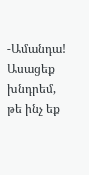-Ամանդա! Ասացեք խնդրեմ, թե ինչ եք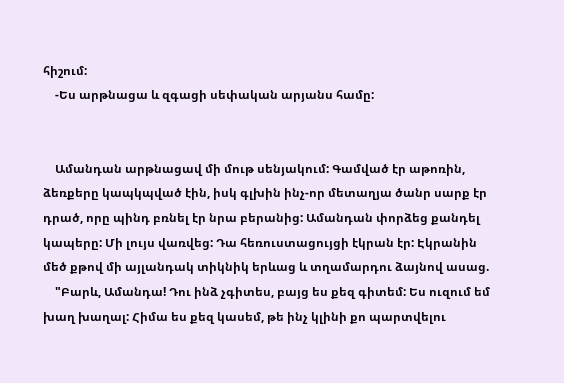հիշում:
    -Ես արթնացա և զգացի սեփական արյանս համը:


    Ամանդան արթնացավ մի մութ սենյակում: Գամված էր աթոռին, ձեռքերը կապկպված էին, իսկ գլխին ինչ-որ մետաղյա ծանր սարք էր դրած, որը պինդ բռնել էր նրա բերանից: Ամանդան փորձեց քանդել կապերը: Մի լույս վառվեց: Դա հեռուստացույցի էկրան էր: Էկրանին մեծ քթով մի այլանդակ տիկնիկ երևաց և տղամարդու ձայնով ասաց.
    "Բարև, Ամանդա! Դու ինձ չգիտես, բայց ես քեզ գիտեմ: Ես ուզում եմ խաղ խաղալ: Հիմա ես քեզ կասեմ, թե ինչ կլինի քո պարտվելու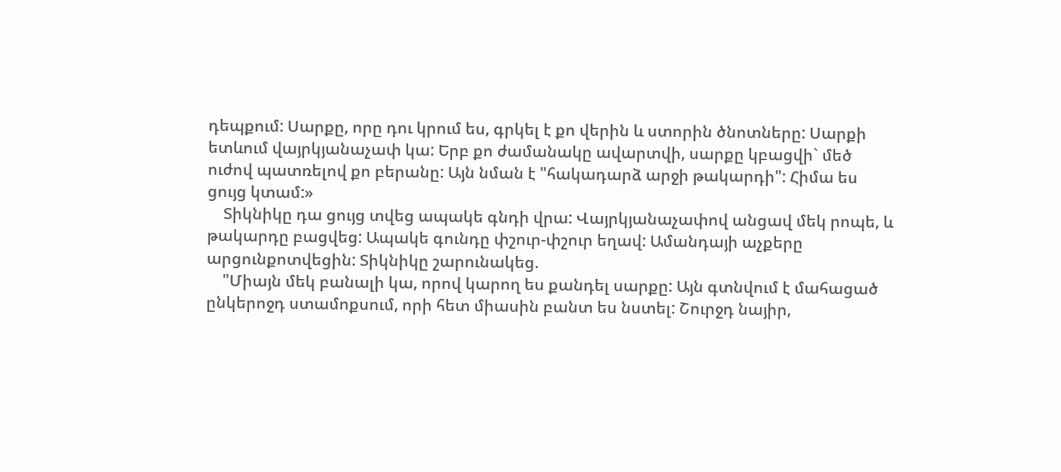դեպքում: Սարքը, որը դու կրում ես, գրկել է քո վերին և ստորին ծնոտները: Սարքի ետևում վայրկյանաչափ կա: Երբ քո ժամանակը ավարտվի, սարքը կբացվի` մեծ ուժով պատռելով քո բերանը: Այն նման է "հակադարձ արջի թակարդի": Հիմա ես ցույց կտամ:»
    Տիկնիկը դա ցույց տվեց ապակե գնդի վրա: Վայրկյանաչափով անցավ մեկ րոպե, և թակարդը բացվեց: Ապակե գունդը փշուր-փշուր եղավ: Ամանդայի աչքերը արցունքոտվեցին: Տիկնիկը շարունակեց.
    "Միայն մեկ բանալի կա, որով կարող ես քանդել սարքը: Այն գտնվում է մահացած ընկերոջդ ստամոքսում, որի հետ միասին բանտ ես նստել: Շուրջդ նայիր,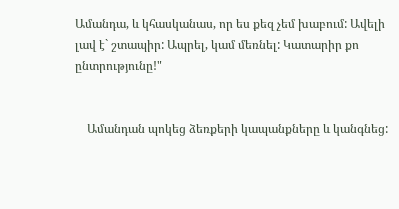Ամանդա, և կհասկանաս, որ ես քեզ չեմ խաբում: Ավելի լավ է` շտապիր: Ապրել, կամ մեռնել: Կատարիր քո ընտրությունը!"


    Ամանդան պոկեց ձեռքերի կապանքները և կանգնեց: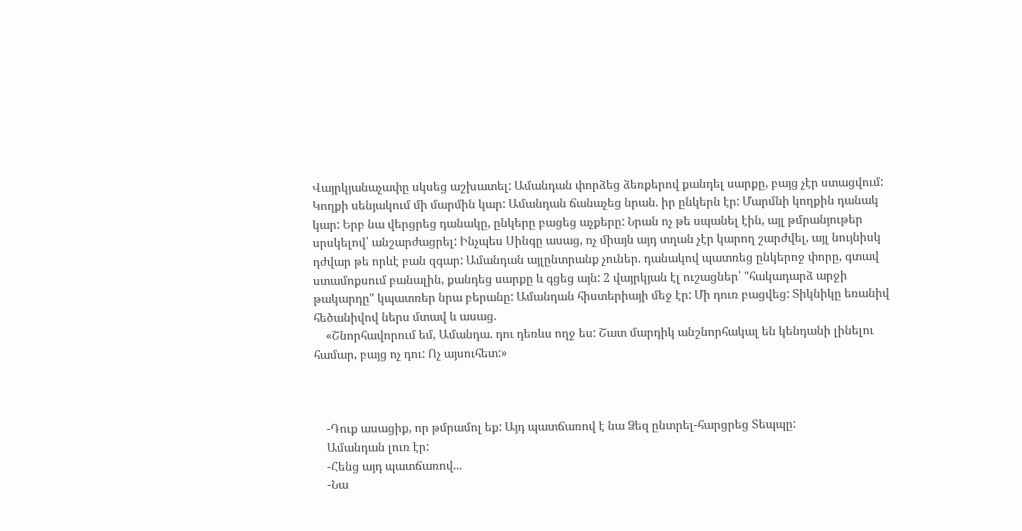Վայրկյանաչափը սկսեց աշխատել: Ամանդան փորձեց ձեռքերով քանդել սարքը, բայց չէր ստացվում: Կողքի սենյակում մի մարմին կար: Ամանդան ճանաչեց նրան. իր ընկերն էր: Մարմնի կողքին դանակ կար: Երբ նա վերցրեց դանակը, ընկերը բացեց աչքերը: Նրան ոչ թե սպանել էին, այլ թմրանյութեր սրսկելով՝ անշարժացրել: Ինչպես Սինգը ասաց, ոչ միայն այդ տղան չէր կարող շարժվել, այլ նույնիսկ դժվար թե որևէ բան զգար: Ամանդան այլընտրանք չուներ. դանակով պատռեց ընկերոջ փորը, գտավ ստամոքսում բանալին, քանդեց սարքը և գցեց այն: 2 վայրկյան էլ ուշացներ՝ "հակադարձ արջի թակարդը" կպատռեր նրա բերանը: Ամանդան հիստերիայի մեջ էր: Մի դուռ բացվեց: Տիկնիկը եռանիվ հեծանիվով ներս մտավ և ասաց.
    «Շնորհավորում եմ, Ամանդա. դու դեռևս ողջ ես: Շատ մարդիկ անշնորհակալ են կենդանի լինելու համար, բայց ոչ դու: Ոչ այսուհետ:»



    -Դուք ասացիք, որ թմրամոլ եք: Այդ պատճառով է նա Ձեզ ընտրել-հարցրեց Տեպպը:
    Ամանդան լուռ էր:
    -Հենց այդ պատճառով...
    -Նա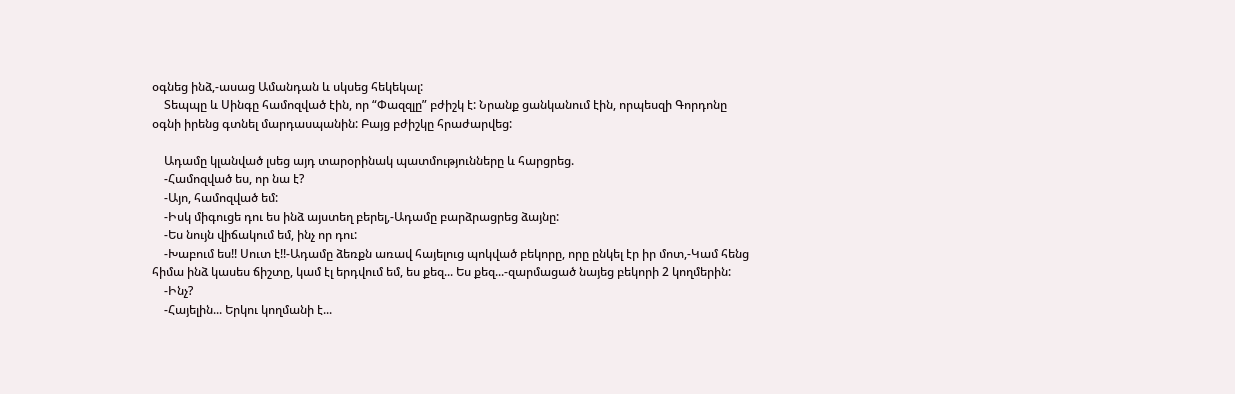օգնեց ինձ,-ասաց Ամանդան և սկսեց հեկեկալ:
    Տեպպը և Սինգը համոզված էին, որ “Փազզլը” բժիշկ է: Նրանք ցանկանում էին, որպեսզի Գորդոնը օգնի իրենց գտնել մարդասպանին: Բայց բժիշկը հրաժարվեց:

    Ադամը կլանված լսեց այդ տարօրինակ պատմությունները և հարցրեց.
    -Համոզված ես, որ նա է?
    -Այո, համոզված եմ:
    -Իսկ միգուցե դու ես ինձ այստեղ բերել,-Ադամը բարձրացրեց ձայնը:
    -Ես նույն վիճակում եմ, ինչ որ դու:
    -Խաբում ես!! Սուտ է!!-Ադամը ձեռքն առավ հայելուց պոկված բեկորը, որը ընկել էր իր մոտ,-Կամ հենց հիմա ինձ կասես ճիշտը, կամ էլ երդվում եմ, ես քեզ... Ես քեզ...-զարմացած նայեց բեկորի 2 կողմերին:
    -Ինչ?
    -Հայելին... Երկու կողմանի է...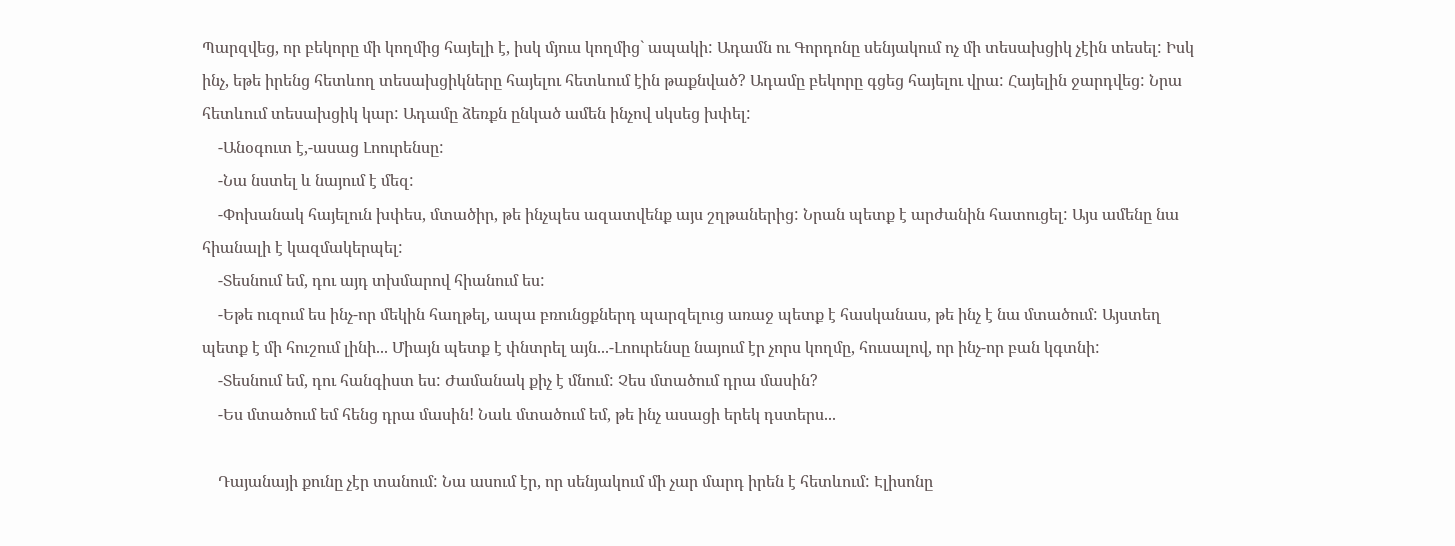Պարզվեց, որ բեկորը մի կողմից հայելի է, իսկ մյուս կողմից` ապակի: Ադամն ու Գորդոնը սենյակում ոչ մի տեսախցիկ չէին տեսել: Իսկ ինչ, եթե իրենց հետևող տեսախցիկները հայելու հետևում էին թաքնված? Ադամը բեկորը գցեց հայելու վրա: Հայելին ջարդվեց: Նրա հետևում տեսախցիկ կար: Ադամը ձեռքն ընկած ամեն ինչով սկսեց խփել:
    -Անօգուտ է,-ասաց Լոուրենսը:
    -Նա նստել և նայում է մեզ:
    -Փոխանակ հայելուն խփես, մտածիր, թե ինչպես ազատվենք այս շղթաներից: Նրան պետք է արժանին հատուցել: Այս ամենը նա հիանալի է կազմակերպել:
    -Տեսնում եմ, դու այդ տխմարով հիանում ես:
    -Եթե ուզում ես ինչ-որ մեկին հաղթել, ապա բռունցքներդ պարզելուց առաջ պետք է հասկանաս, թե ինչ է նա մտածում: Այստեղ պետք է մի հուշում լինի... Միայն պետք է փնտրել այն...-Լոուրենսը նայում էր չորս կողմը, հուսալով, որ ինչ-որ բան կգտնի:
    -Տեսնում եմ, դու հանգիստ ես: Ժամանակ քիչ է մնում: Չես մտածում դրա մասին?
    -Ես մտածում եմ հենց դրա մասին! Նաև մտածում եմ, թե ինչ ասացի երեկ դստերս...

    Դայանայի քունը չէր տանում: Նա ասում էր, որ սենյակում մի չար մարդ իրեն է հետևում: Էլիսոնը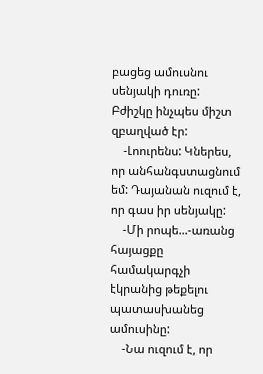բացեց ամուսնու սենյակի դուռը: Բժիշկը ինչպես միշտ զբաղված էր:
    -Լոուրենս: Կներես, որ անհանգստացնում եմ: Դայանան ուզում է, որ գաս իր սենյակը:
    -Մի րոպե...-առանց հայացքը համակարգչի էկրանից թեքելու պատասխանեց ամուսինը:
    -Նա ուզում է, որ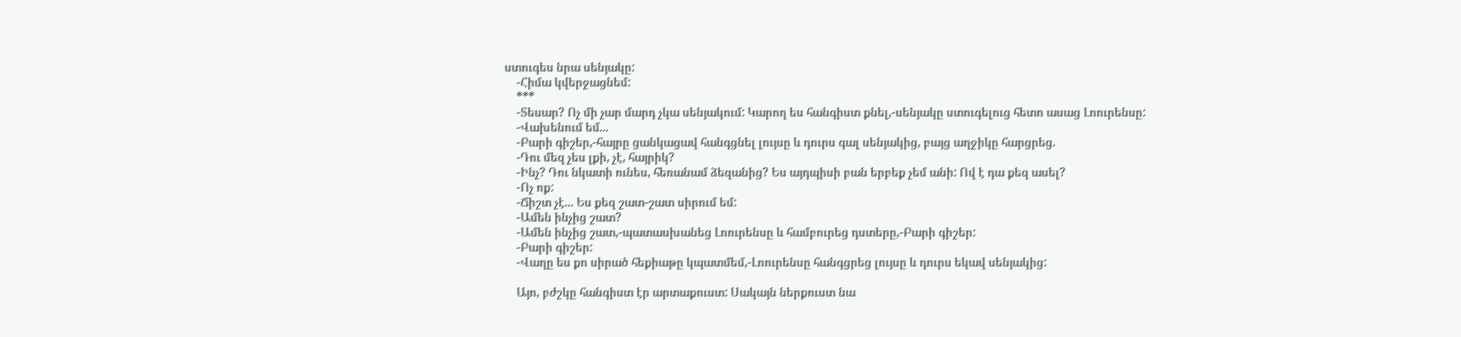ստուգես նրա սենյակը:
    -Հիմա կվերջացնեմ:
    ***
    -Տեսար? Ոչ մի չար մարդ չկա սենյակում: Կարող ես հանգիստ քնել,-սենյակը ստուգելուց հետո ասաց Լոուրենսը:
    -Վախենում եմ...
    -Բարի գիշեր,-հայրը ցանկացավ հանգցնել լույսը և դուրս գալ սենյակից, բայց աղջիկը հարցրեց.
    -Դու մեզ չես լքի, չէ, հայրիկ?
    -Ինչ? Դու նկատի ունես, հեռանամ ձեզանից? Ես այդպիսի բան երբեք չեմ անի: Ով է դա քեզ ասել?
    -Ոչ ոք:
    -Ճիշտ չէ... Ես քեզ շատ-շատ սիրում եմ:
    -Ամեն ինչից շատ?
    -Ամեն ինչից շատ,-պատասխանեց Լոուրենսը և համբուրեց դստերը,-Բարի գիշեր:
    -Բարի գիշեր:
    -Վաղը ես քո սիրած հեքիաթը կպատմեմ,-Լոուրենսը հանգցրեց լույսը և դուրս եկավ սենյակից:

    Այո, բժշկը հանգիստ էր արտաքուստ: Սակայն ներքուստ նա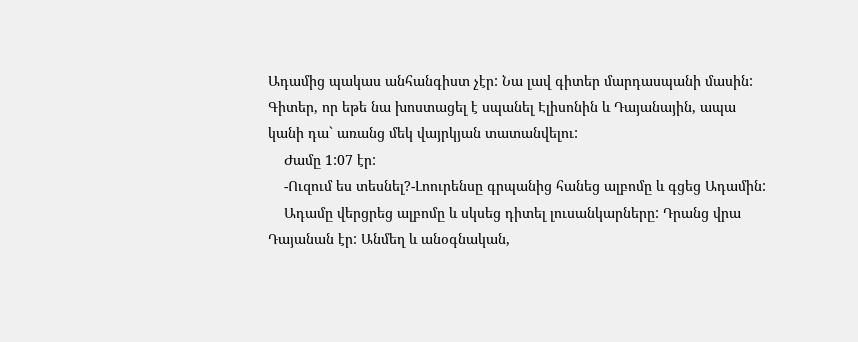Ադամից պակաս անհանգիստ չէր: Նա լավ գիտեր մարդասպանի մասին: Գիտեր, որ եթե նա խոստացել է սպանել Էլիսոնին և Դայանային, ապա կանի դա` առանց մեկ վայրկյան տատանվելու:
    Ժամը 1:07 էր:
    -Ուզում ես տեսնել?-Լոուրենսը գրպանից հանեց ալբոմը և գցեց Ադամին:
    Ադամը վերցրեց ալբոմը և սկսեց դիտել լուսանկարները: Դրանց վրա Դայանան էր: Անմեղ և անօգնական,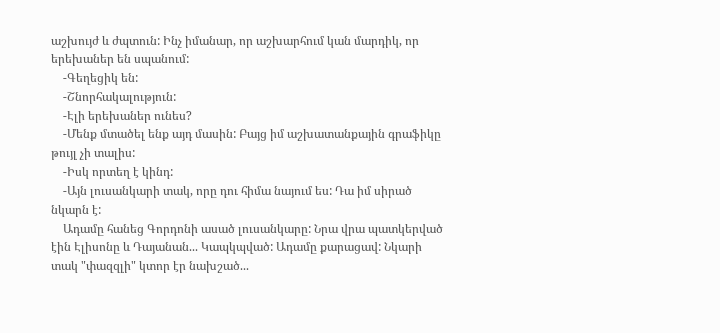աշխույժ և ժպտուն: Ինչ իմանար, որ աշխարհում կան մարդիկ, որ երեխաներ են սպանում:
    -Գեղեցիկ են:
    -Շնորհակալություն:
    -Էլի երեխաներ ունես?
    -Մենք մտածել ենք այդ մասին: Բայց իմ աշխատանքային գրաֆիկը թույլ չի տալիս:
    -Իսկ որտեղ է կինդ:
    -Այն լուսանկարի տակ, որը դու հիմա նայում ես: Դա իմ սիրած նկարն է:
    Ադամը հանեց Գորդոնի ասած լուսանկարը: Նրա վրա պատկերված էին Էլիսոնը և Դայանան... Կապկպված: Ադամը քարացավ: Նկարի տակ "փազզլի" կտոր էր նախշած...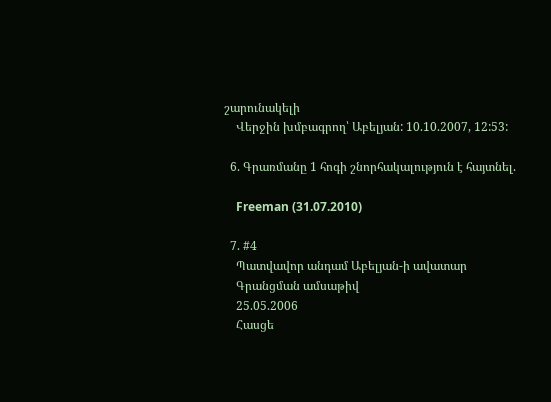շարունակելի
    Վերջին խմբագրող՝ Աբելյան: 10.10.2007, 12:53:

  6. Գրառմանը 1 հոգի շնորհակալություն է հայտնել.

    Freeman (31.07.2010)

  7. #4
    Պատվավոր անդամ Աբելյան-ի ավատար
    Գրանցման ամսաթիվ
    25.05.2006
    Հասցե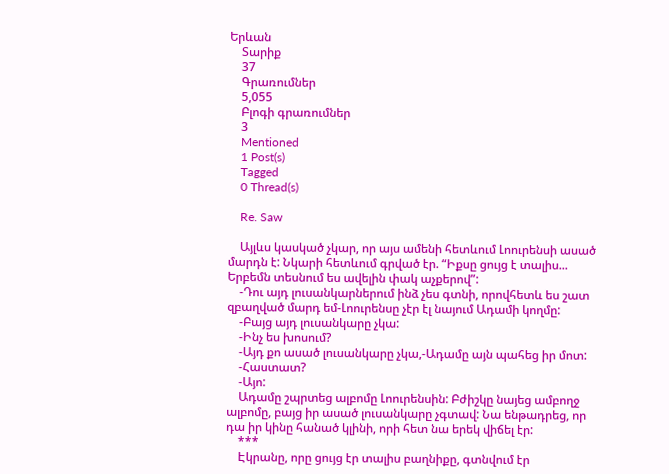Երևան
    Տարիք
    37
    Գրառումներ
    5,055
    Բլոգի գրառումներ
    3
    Mentioned
    1 Post(s)
    Tagged
    0 Thread(s)

    Re. Saw

    Այլևս կասկած չկար, որ այս ամենի հետևում Լոուրենսի ասած մարդն է: Նկարի հետևում գրված էր. “Իքսը ցույց է տալիս... Երբեմն տեսնում ես ավելին փակ աչքերով”:
    -Դու այդ լուսանկարներում ինձ չես գտնի, որովհետև ես շատ զբաղված մարդ եմ-Լոուրենսը չէր էլ նայում Ադամի կողմը:
    -Բայց այդ լուսանկարը չկա:
    -Ինչ ես խոսում?
    -Այդ քո ասած լուսանկարը չկա,-Ադամը այն պահեց իր մոտ:
    -Հաստատ?
    -Այո:
    Ադամը շպրտեց ալբոմը Լոուրենսին: Բժիշկը նայեց ամբողջ ալբոմը, բայց իր ասած լուսանկարը չգտավ: Նա ենթադրեց, որ դա իր կինը հանած կլինի, որի հետ նա երեկ վիճել էր:
    ***
    Էկրանը, որը ցույց էր տալիս բաղնիքը, գտնվում էր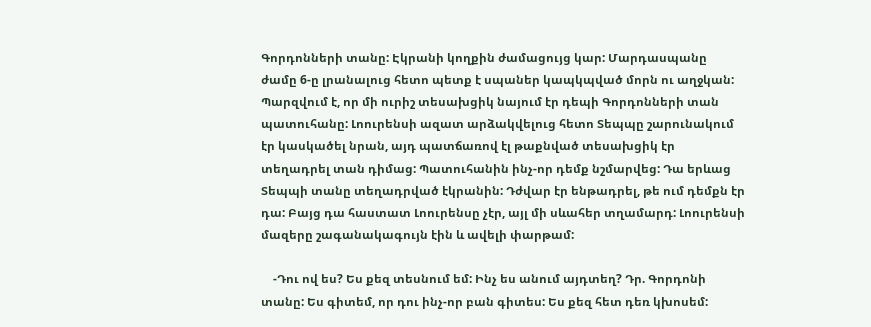Գորդոնների տանը: Էկրանի կողքին ժամացույց կար: Մարդասպանը ժամը 6-ը լրանալուց հետո պետք է սպաներ կապկպված մորն ու աղջկան: Պարզվում է, որ մի ուրիշ տեսախցիկ նայում էր դեպի Գորդոնների տան պատուհանը: Լոուրենսի ազատ արձակվելուց հետո Տեպպը շարունակում էր կասկածել նրան, այդ պատճառով էլ թաքնված տեսախցիկ էր տեղադրել տան դիմաց: Պատուհանին ինչ-որ դեմք նշմարվեց: Դա երևաց Տեպպի տանը տեղադրված էկրանին: Դժվար էր ենթադրել, թե ում դեմքն էր դա: Բայց դա հաստատ Լոուրենսը չէր, այլ մի սևահեր տղամարդ: Լոուրենսի մազերը շագանակագույն էին և ավելի փարթամ:

    -Դու ով ես? Ես քեզ տեսնում եմ: Ինչ ես անում այդտեղ? Դր. Գորդոնի տանը: Ես գիտեմ, որ դու ինչ-որ բան գիտես: Ես քեզ հետ դեռ կխոսեմ: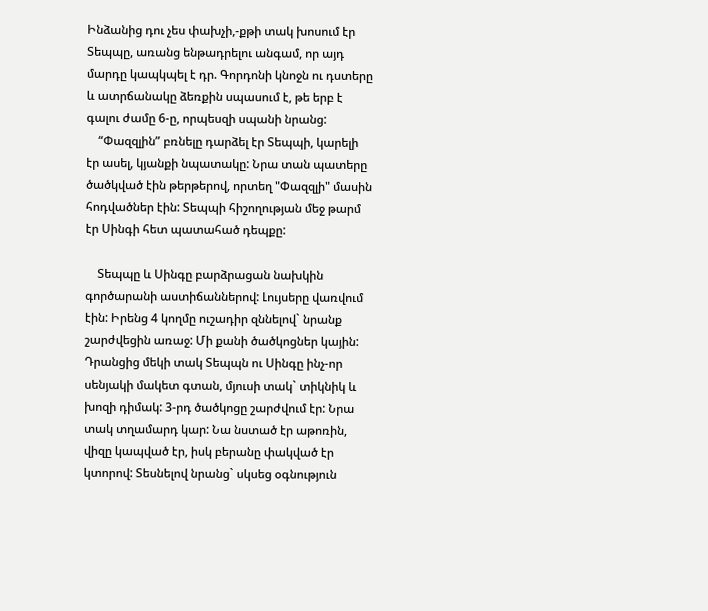Ինձանից դու չես փախչի,-քթի տակ խոսում էր Տեպպը, առանց ենթադրելու անգամ, որ այդ մարդը կապկպել է դր. Գորդոնի կնոջն ու դստերը և ատրճանակը ձեռքին սպասում է, թե երբ է գալու ժամը 6-ը, որպեսզի սպանի նրանց:
    “Փազզլին” բռնելը դարձել էր Տեպպի, կարելի էր ասել, կյանքի նպատակը: Նրա տան պատերը ծածկված էին թերթերով, որտեղ "Փազզլի" մասին հոդվածներ էին: Տեպպի հիշողության մեջ թարմ էր Սինգի հետ պատահած դեպքը:

    Տեպպը և Սինգը բարձրացան նախկին գործարանի աստիճաններով: Լույսերը վառվում էին: Իրենց 4 կողմը ուշադիր զննելով` նրանք շարժվեցին առաջ: Մի քանի ծածկոցներ կային: Դրանցից մեկի տակ Տեպպն ու Սինգը ինչ-որ սենյակի մակետ գտան, մյուսի տակ` տիկնիկ և խոզի դիմակ: 3-րդ ծածկոցը շարժվում էր: Նրա տակ տղամարդ կար: Նա նստած էր աթոռին, վիզը կապված էր, իսկ բերանը փակված էր կտորով: Տեսնելով նրանց` սկսեց օգնություն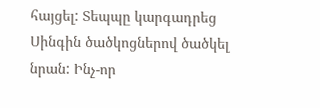հայցել: Տեպպը կարգադրեց Սինգին ծածկոցներով ծածկել նրան: Ինչ-որ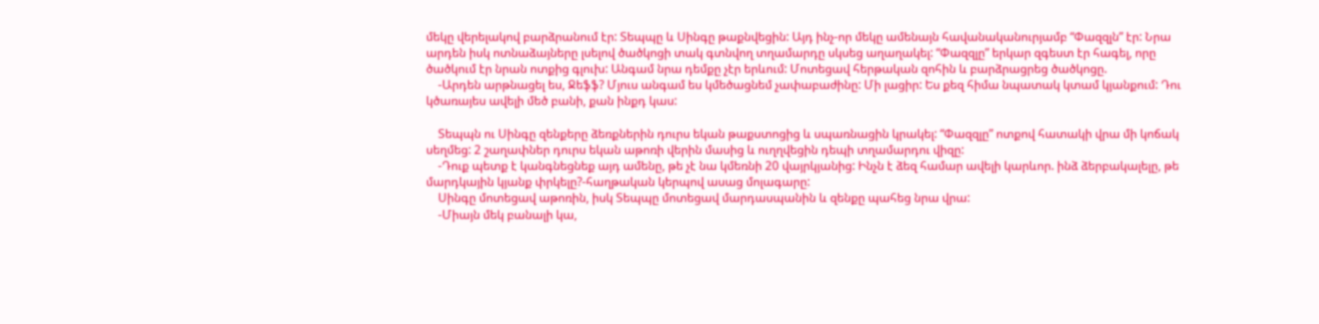մեկը վերելակով բարձրանում էր: Տեպպը և Սինգը թաքնվեցին: Այդ ինչ-որ մեկը ամենայն հավանականուրյամբ “Փազզլն” էր: Նրա արդեն իսկ ոտնաձայները լսելով ծածկոցի տակ գտնվող տղամարդը սկսեց աղաղակել: “Փազզլը” երկար զգեստ էր հագել, որը ծածկում էր նրան ոտքից գլուխ: Անգամ նրա դեմքը չէր երևում: Մոտեցավ հերթական զոհին և բարձրացրեց ծածկոցը.
    -Արդեն արթնացել ես, Ջեֆֆ? Մյուս անգամ ես կմեծացնեմ չափաբաժինը: Մի լացիր: Ես քեզ հիմա նպատակ կտամ կյանքում: Դու կծառայես ավելի մեծ բանի, քան ինքդ կաս:

    Տեպպն ու Սինգը զենքերը ձեռքներին դուրս եկան թաքստոցից և սպառնացին կրակել: “Փազզլը” ոտքով հատակի վրա մի կոճակ սեղմեց: 2 շաղափներ դուրս եկան աթոռի վերին մասից և ուղղվեցին դեպի տղամարդու վիզը:
    -Դուք պետք է կանգնեցնեք այդ ամենը, թե չէ նա կմեռնի 20 վայրկյանից: Ինչն է ձեզ համար ավելի կարևոր. ինձ ձերբակալելը, թե մարդկային կյանք փրկելը?-հաղթական կերպով ասաց մոլագարը:
    Սինգը մոտեցավ աթոռին, իսկ Տեպպը մոտեցավ մարդասպանին և զենքը պահեց նրա վրա:
    -Միայն մեկ բանալի կա,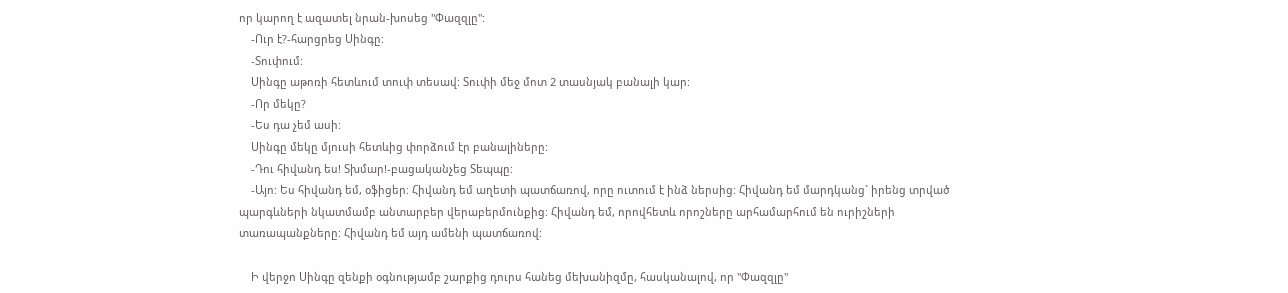որ կարող է ազատել նրան-խոսեց "Փազզլը":
    -Ուր է?-հարցրեց Սինգը:
    -Տուփում:
    Սինգը աթոռի հետևում տուփ տեսավ: Տուփի մեջ մոտ 2 տասնյակ բանալի կար:
    -Որ մեկը?
    -Ես դա չեմ ասի:
    Սինգը մեկը մյուսի հետևից փորձում էր բանալիները:
    -Դու հիվանդ ես! Տխմար!-բացականչեց Տեպպը:
    -Այո: Ես հիվանդ եմ, օֆիցեր: Հիվանդ եմ աղետի պատճառով, որը ուտում է ինձ ներսից: Հիվանդ եմ մարդկանց` իրենց տրված պարգևների նկատմամբ անտարբեր վերաբերմունքից: Հիվանդ եմ, որովհետև որոշները արհամարհում են ուրիշների տառապանքները: Հիվանդ եմ այդ ամենի պատճառով:

    Ի վերջո Սինգը զենքի օգնությամբ շարքից դուրս հանեց մեխանիզմը, հասկանալով, որ "Փազզլը"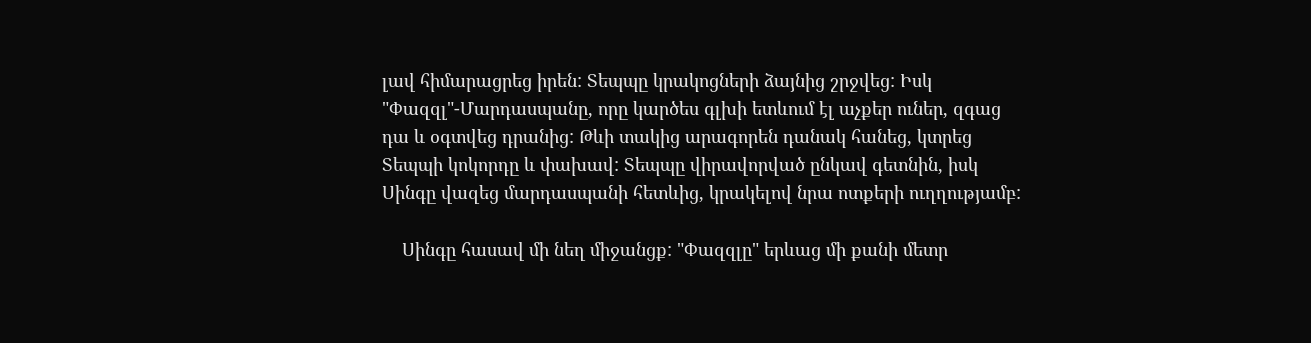լավ հիմարացրեց իրեն: Տեպպը կրակոցների ձայնից շրջվեց: Իսկ "Փազզլ"-Մարդասպանը, որը կարծես գլխի ետևում էլ աչքեր ուներ, զգաց դա և օգտվեց դրանից: Թևի տակից արագորեն դանակ հանեց, կտրեց Տեպպի կոկորդը և փախավ: Տեպպը վիրավորված ընկավ գետնին, իսկ Սինգը վազեց մարդասպանի հետևից, կրակելով նրա ոտքերի ուղղությամբ:

    Սինգը հասավ մի նեղ միջանցք: "Փազզլը" երևաց մի քանի մետր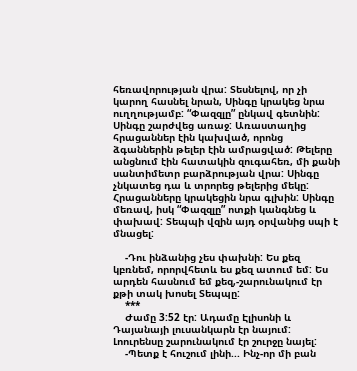հեռավորության վրա: Տեսնելով, որ չի կարող հասնել նրան, Սինգը կրակեց նրա ուղղությամբ: “Փազզլը” ընկավ գետնին: Սինգը շարժվեց առաջ: Առաստաղից հրացաններ էին կախված, որոնց ձգաններին թելեր էին ամրացված: Թելերը անցնում էին հատակին զուգահեռ, մի քանի սանտիմետր բարձրության վրա: Սինգը չնկատեց դա և տրորեց թելերից մեկը: Հրացանները կրակեցին նրա գլխին: Սինգը մեռավ, իսկ “Փազզլը” ոտքի կանգնեց և փախավ: Տեպպի վզին այդ օրվանից սպի է մնացել:

    -Դու ինձանից չես փախնի: Ես քեզ կբռնեմ, որորվհետև ես քեզ ատում եմ: Ես արդեն հասնում եմ քեզ,-շարունակում էր քթի տակ խոսել Տեպպը:
    ***
    Ժամը 3:52 էր: Ադամը Էլիսոնի և Դայանայի լուսանկարն էր նայում: Լոուրենսը շարունակում էր շուրջը նայել:
    -Պետք է հուշում լինի... Ինչ-որ մի բան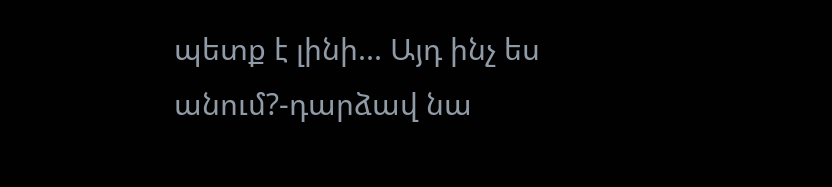պետք է լինի... Այդ ինչ ես անում?-դարձավ նա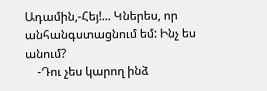Ադամին,-Հեյ!... Կներես, որ անհանգստացնում եմ: Ինչ ես անում?
    -Դու չես կարող ինձ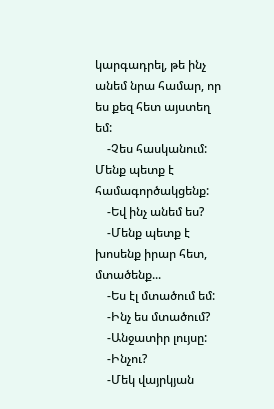կարգադրել, թե ինչ անեմ նրա համար, որ ես քեզ հետ այստեղ եմ:
    -Չես հասկանում: Մենք պետք է համագործակցենք:
    -Եվ ինչ անեմ ես?
    -Մենք պետք է խոսենք իրար հետ, մտածենք...
    -Ես էլ մտածում եմ:
    -Ինչ ես մտածում?
    -Անջատիր լույսը:
    -Ինչու?
    -Մեկ վայրկյան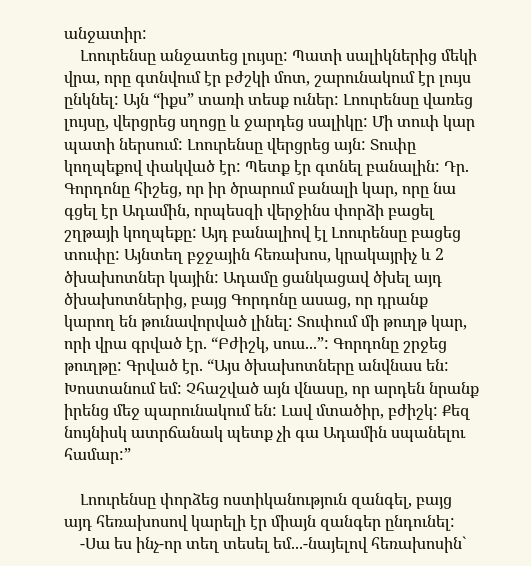անջատիր:
    Լոուրենսը անջատեց լույսը: Պատի սալիկներից մեկի վրա, որը գտնվում էր բժշկի մոտ, շարունակում էր լույս ընկնել: Այն “իքս” տառի տեսք ուներ: Լոուրենսը վառեց լույսը, վերցրեց սղոցը և ջարդեց սալիկը: Մի տուփ կար պատի ներսում: Լոուրենսը վերցրեց այն: Տուփը կողպեքով փակված էր: Պետք էր գտնել բանալին: Դր. Գորդոնը հիշեց, որ իր ծրարում բանալի կար, որը նա գցել էր Ադամին, որպեսզի վերջինս փորձի բացել շղթայի կողպեքը: Այդ բանալիով էլ Լոուրենսը բացեց տուփը: Այնտեղ բջջային հեռախոս, կրակայրիչ և 2 ծխախոտներ կային: Ադամը ցանկացավ ծխել այդ ծխախոտներից, բայց Գորդոնը ասաց, որ դրանք կարող են թունավորված լինել: Տուփում մի թուղթ կար, որի վրա գրված էր. “Բժիշկ, սուս...”: Գորդոնը շրջեց թուղթը: Գրված էր. “Այս ծխախոտները անվնաս են: Խոստանում եմ: Չհաշված այն վնասը, որ արդեն նրանք իրենց մեջ պարունակում են: Լավ մտածիր, բժիշկ: Քեզ նույնիսկ ատրճանակ պետք չի գա Ադամին սպանելու համար:”

    Լոուրենսը փորձեց ոստիկանություն զանգել, բայց այդ հեռախոսով կարելի էր միայն զանգեր ընդունել:
    -Սա ես ինչ-որ տեղ տեսել եմ...-նայելով հեռախոսին`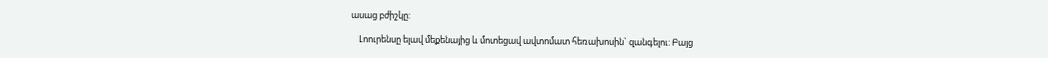ասաց բժիշկը:

    Լոուրենսը ելավ մեքենայից և մոտեցավ ավտոմատ հեռախոսին` զանգելու: Բայց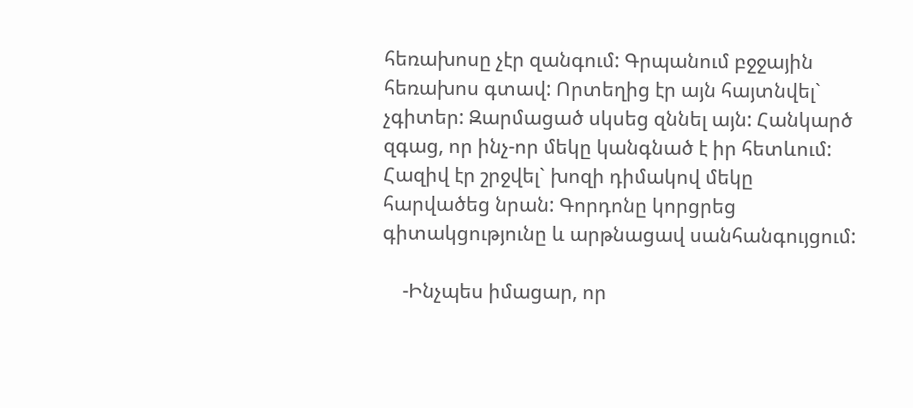հեռախոսը չէր զանգում: Գրպանում բջջային հեռախոս գտավ: Որտեղից էր այն հայտնվել` չգիտեր: Զարմացած սկսեց զննել այն: Հանկարծ զգաց, որ ինչ-որ մեկը կանգնած է իր հետևում: Հազիվ էր շրջվել` խոզի դիմակով մեկը հարվածեց նրան: Գորդոնը կորցրեց գիտակցությունը և արթնացավ սանհանգույցում:

    -Ինչպես իմացար, որ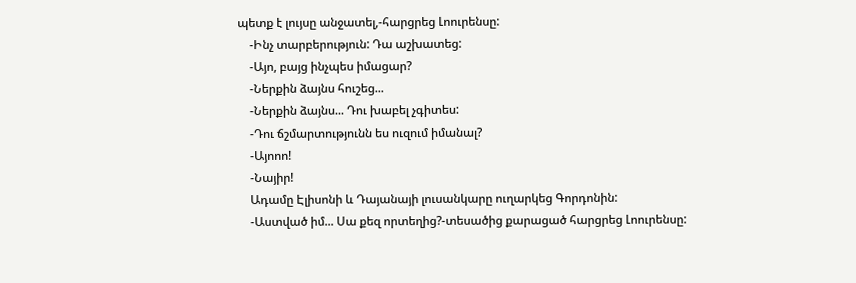պետք է լույսը անջատել,-հարցրեց Լոուրենսը:
    -Ինչ տարբերություն: Դա աշխատեց:
    -Այո, բայց ինչպես իմացար?
    -Ներքին ձայնս հուշեց...
    -Ներքին ձայնս... Դու խաբել չգիտես:
    -Դու ճշմարտությունն ես ուզում իմանալ?
    -Այոոո!
    -Նայիր!
    Ադամը Էլիսոնի և Դայանայի լուսանկարը ուղարկեց Գորդոնին:
    -Աստված իմ... Սա քեզ որտեղից?-տեսածից քարացած հարցրեց Լոուրենսը: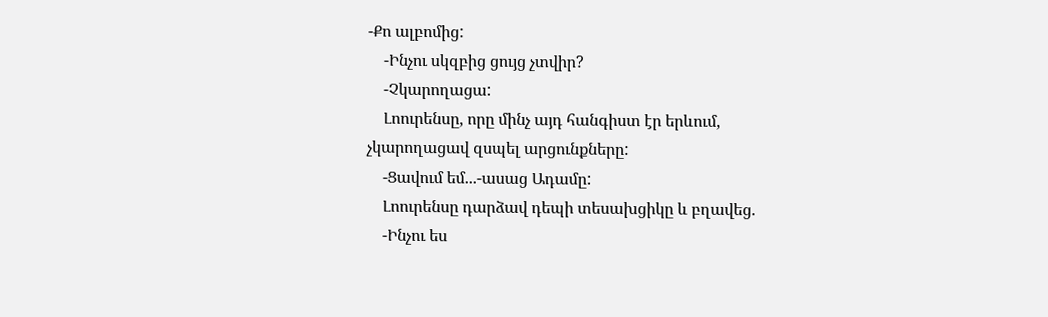-Քո ալբոմից:
    -Ինչու սկզբից ցույց չտվիր?
    -Չկարողացա:
    Լոուրենսը, որը մինչ այդ հանգիստ էր երևում, չկարողացավ զսպել արցունքները:
    -Ցավում եմ...-ասաց Ադամը:
    Լոուրենսը դարձավ դեպի տեսախցիկը և բղավեց.
    -Ինչու ես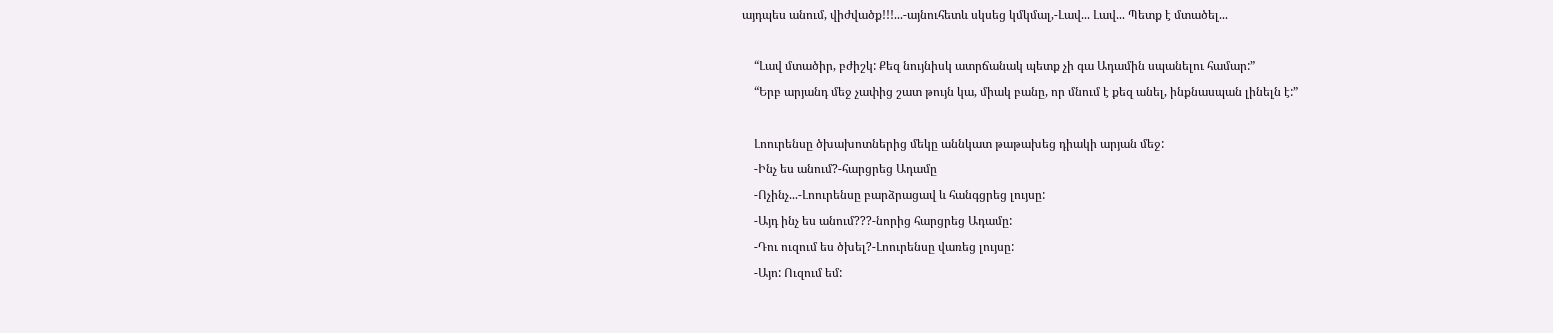այդպես անում, վիժվածք!!!...-այնուհետև սկսեց կմկմալ,-Լավ... Լավ... Պետք է մտածել...

    “Լավ մտածիր, բժիշկ: Քեզ նույնիսկ ատրճանակ պետք չի գա Ադամին սպանելու համար:”
    “Երբ արյանդ մեջ չափից շատ թույն կա, միակ բանը, որ մնում է քեզ անել, ինքնասպան լինելն է:”

    Լոուրենսը ծխախոտներից մեկը աննկատ թաթախեց դիակի արյան մեջ:
    -Ինչ ես անում?-հարցրեց Ադամը
    -Ոչինչ...-Լոուրենսը բարձրացավ և հանգցրեց լույսը:
    -Այդ ինչ ես անում???-նորից հարցրեց Ադամը:
    -Դու ուզում ես ծխել?-Լոուրենսը վառեց լույսը:
    -Այո: Ուզում եմ: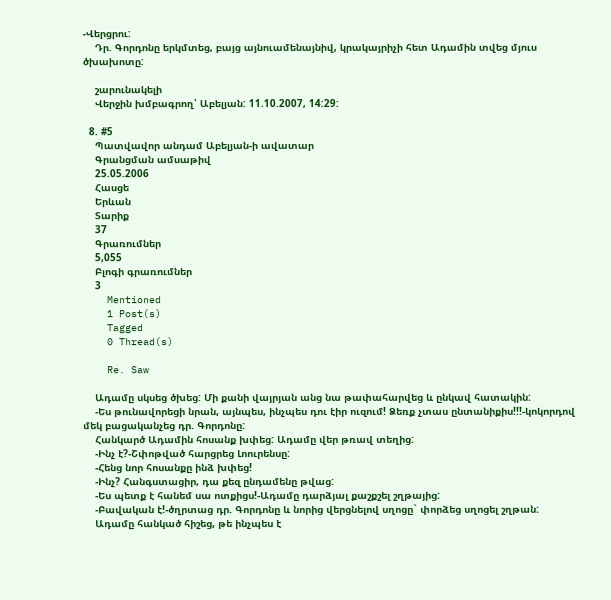-Վերցրու:
    Դր. Գորդոնը երկմտեց, բայց այնուամենայնիվ, կրակայրիչի հետ Ադամին տվեց մյուս ծխախոտը:

    շարունակելի
    Վերջին խմբագրող՝ Աբելյան: 11.10.2007, 14:29:

  8. #5
    Պատվավոր անդամ Աբելյան-ի ավատար
    Գրանցման ամսաթիվ
    25.05.2006
    Հասցե
    Երևան
    Տարիք
    37
    Գրառումներ
    5,055
    Բլոգի գրառումներ
    3
    Mentioned
    1 Post(s)
    Tagged
    0 Thread(s)

    Re. Saw

    Ադամը սկսեց ծխեց: Մի քանի վայրյան անց նա թափահարվեց և ընկավ հատակին:
    -Ես թունավորեցի նրան, այնպես, ինչպես դու էիր ուզում! Ձեռք չտաս ընտանիքիս!!!-կոկորդով մեկ բացականչեց դր. Գորդոնը:
    Հանկարծ Ադամին հոսանք խփեց: Ադամը վեր թռավ տեղից:
    -Ինչ է?-Շփոթված հարցրեց Լոուրենսը:
    -Հենց նոր հոսանքը ինձ խփեց!
    -Ինչ? Հանգստացիր, դա քեզ ընդամենը թվաց:
    -Ես պետք է հանեմ սա ոտքիցս!-Ադամը դարձյալ քաշքշել շղթայից:
    -Բավական է!-ծղրտաց դր. Գորդոնը և նորից վերցնելով սղոցը` փորձեց սղոցել շղթան:
    Ադամը հանկած հիշեց, թե ինչպես է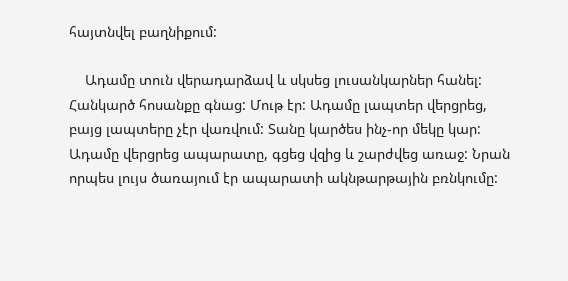հայտնվել բաղնիքում:

    Ադամը տուն վերադարձավ և սկսեց լուսանկարներ հանել: Հանկարծ հոսանքը գնաց: Մութ էր: Ադամը լապտեր վերցրեց, բայց լապտերը չէր վառվում: Տանը կարծես ինչ-որ մեկը կար: Ադամը վերցրեց ապարատը, գցեց վզից և շարժվեց առաջ: Նրան որպես լույս ծառայում էր ապարատի ակնթարթային բռնկումը: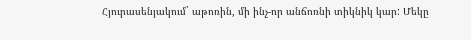Հյուրասենյակում` աթոռին, մի ինչ-որ անճոռնի տիկնիկ կար: Մեկը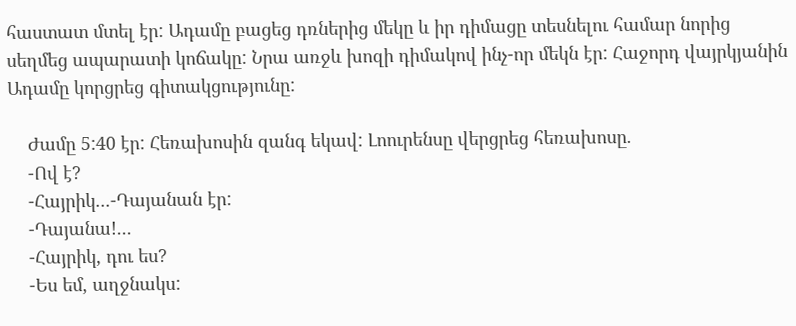հաստատ մտել էր: Ադամը բացեց դռներից մեկը և իր դիմացը տեսնելու համար նորից սեղմեց ապարատի կոճակը: Նրա առջև խոզի դիմակով ինչ-որ մեկն էր: Հաջորդ վայրկյանին Ադամը կորցրեց գիտակցությունը:

    Ժամը 5:40 էր: Հեռախոսին զանգ եկավ: Լոուրենսը վերցրեց հեռախոսը.
    -Ով է?
    -Հայրիկ...-Դայանան էր:
    -Դայանա!...
    -Հայրիկ, դու ես?
    -Ես եմ, աղջնակս: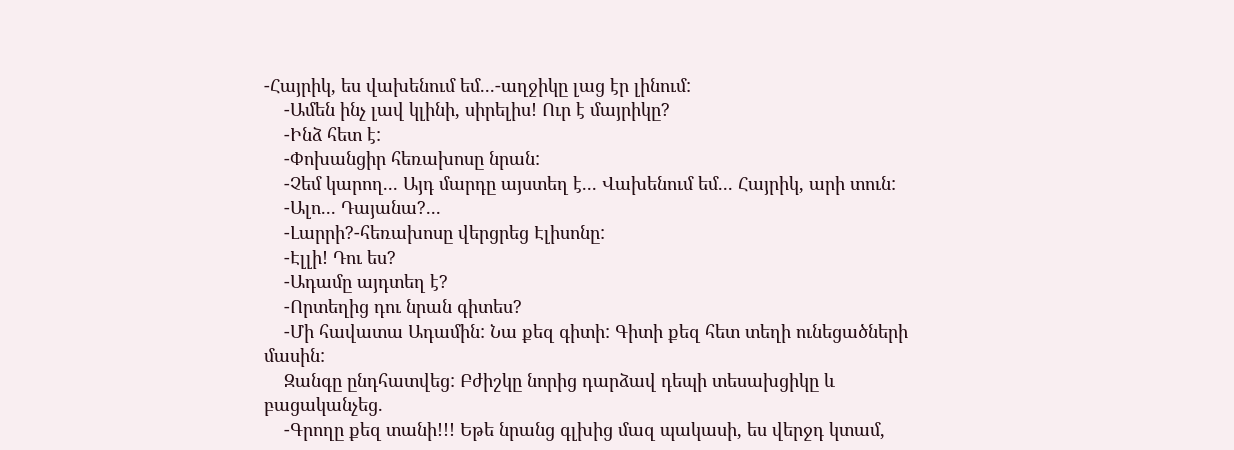-Հայրիկ, ես վախենում եմ...-աղջիկը լաց էր լինում:
    -Ամեն ինչ լավ կլինի, սիրելիս! Ուր է մայրիկը?
    -Ինձ հետ է:
    -Փոխանցիր հեռախոսը նրան:
    -Չեմ կարող... Այդ մարդը այստեղ է... Վախենում եմ... Հայրիկ, արի տուն:
    -Ալո... Դայանա?...
    -Լարրի?-հեռախոսը վերցրեց Էլիսոնը:
    -Էլլի! Դու ես?
    -Ադամը այդտեղ է?
    -Որտեղից դու նրան գիտես?
    -Մի հավատա Ադամին: Նա քեզ գիտի: Գիտի քեզ հետ տեղի ունեցածների մասին:
    Զանգը ընդհատվեց: Բժիշկը նորից դարձավ դեպի տեսախցիկը և բացականչեց.
    -Գրողը քեզ տանի!!! Եթե նրանց գլխից մազ պակասի, ես վերջդ կտամ,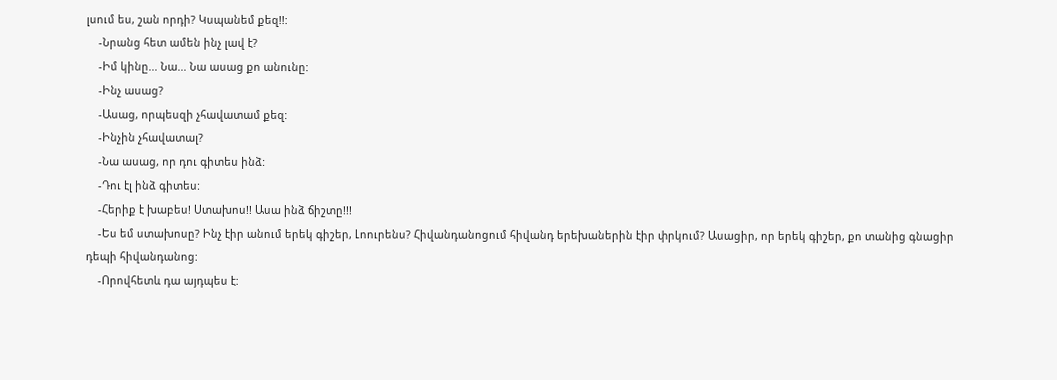լսում ես, շան որդի? Կսպանեմ քեզ!!:
    -Նրանց հետ ամեն ինչ լավ է?
    -Իմ կինը... Նա... Նա ասաց քո անունը:
    -Ինչ ասաց?
    -Ասաց, որպեսզի չհավատամ քեզ:
    -Ինչին չհավատալ?
    -Նա ասաց, որ դու գիտես ինձ:
    -Դու էլ ինձ գիտես:
    -Հերիք է խաբես! Ստախոս!! Ասա ինձ ճիշտը!!!
    -Ես եմ ստախոսը? Ինչ էիր անում երեկ գիշեր, Լոուրենս? Հիվանդանոցում հիվանդ երեխաներին էիր փրկում? Ասացիր, որ երեկ գիշեր, քո տանից գնացիր դեպի հիվանդանոց:
    -Որովհետև դա այդպես է: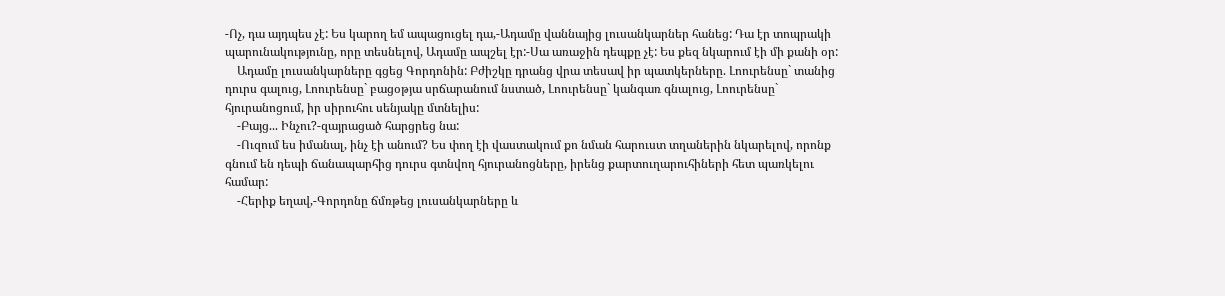-Ոչ, դա այդպես չէ: Ես կարող եմ ապացուցել դա,-Ադամը վաննայից լուսանկարներ հանեց: Դա էր տոպրակի պարունակությունը, որը տեսնելով, Ադամը ապշել էր:-Սա առաջին դեպքը չէ: Ես քեզ նկարում էի մի քանի օր:
    Ադամը լուսանկարները գցեց Գորդոնին: Բժիշկը դրանց վրա տեսավ իր պատկերները. Լոուրենսը` տանից դուրս գալուց, Լոուրենսը` բացօթյա սրճարանում նստած, Լոուրենսը` կանգառ գնալուց, Լոուրենսը` հյուրանոցում, իր սիրուհու սենյակը մտնելիս:
    -Բայց... Ինչու?-զայրացած հարցրեց նա:
    -Ուզում ես իմանալ, ինչ էի անում? Ես փող էի վաստակում քո նման հարուստ տղաներին նկարելով, որոնք գնում են դեպի ճանապարհից դուրս գտնվող հյուրանոցները, իրենց քարտուղարուհիների հետ պառկելու համար:
    -Հերիք եղավ,-Գորդոնը ճմռթեց լուսանկարները և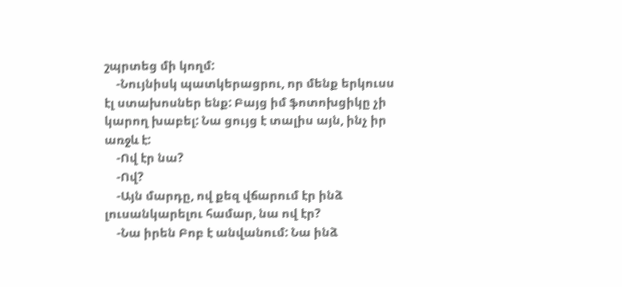շպրտեց մի կողմ:
    -Նույնիսկ պատկերացրու, որ մենք երկուսս էլ ստախոսներ ենք: Բայց իմ ֆոտոխցիկը չի կարող խաբել: Նա ցույց է տալիս այն, ինչ իր առջև է:
    -Ով էր նա?
    -Ով?
    -Այն մարդը, ով քեզ վճարում էր ինձ լուսանկարելու համար, նա ով էր?
    -Նա իրեն Բոբ է անվանում: Նա ինձ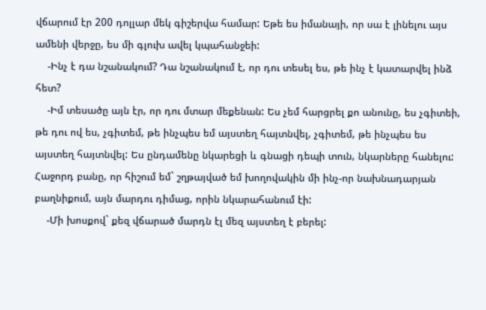վճարում էր 200 դոլլար մեկ գիշերվա համար: Եթե ես իմանայի, որ սա է լինելու այս ամենի վերջը, ես մի գլուխ ավել կպահանջեի:
    -Ինչ է դա նշանակում? Դա նշանակում է, որ դու տեսել ես, թե ինչ է կատարվել ինձ հետ?
    -Իմ տեսածը այն էր, որ դու մտար մեքենան: Ես չեմ հարցրել քո անունը, ես չգիտեի, թե դու ով ես, չգիտեմ, թե ինչպես եմ այստեղ հայտնվել, չգիտեմ, թե ինչպես ես այստեղ հայտնվել: Ես ընդամենը նկարեցի և գնացի դեպի տուն, նկարները հանելու: Հաջորդ բանը, որ հիշում եմ` շղթայված եմ խողովակին մի ինչ-որ նախնադարյան բաղնիքում, այն մարդու դիմաց, որին նկարահանում էի:
    -Մի խոսքով` քեզ վճարած մարդն էլ մեզ այստեղ է բերել: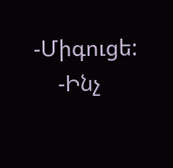-Միգուցե:
    -Ինչ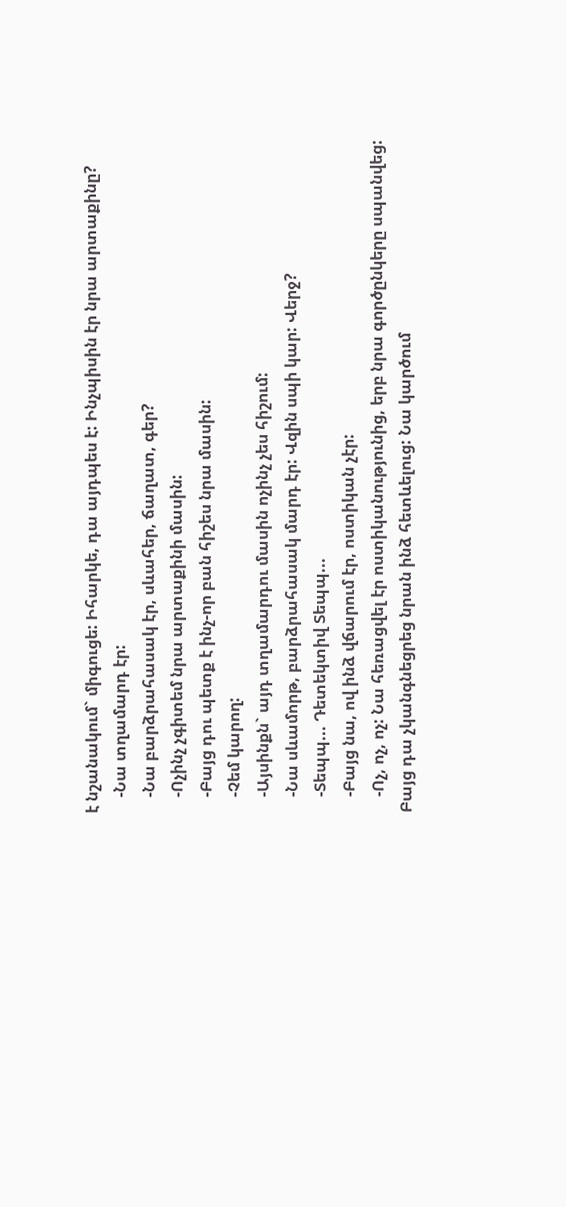է նշանակում` միգուցե: Իհարկե, դա այդպես է: Ինչպիսին էր նրա արտաքինը?
    -Նա տղամարդ էր:
    -Նա բարձրահասակ էր, սևահեր, ճաղատ, գեր?
    -Ոչինչ չգիտեմ նրա արտաքինի մասին:
    -Բայց դու պետք է ինչ-որ բան հիշես նրա մասին:
    -Չեմ կարող:
    -Այսինքն` այդ տղամարդու մասին ոչինչ չես հիշում:
    -Նա սևամորթ, բարձրահասակ մարդ էր: Վզին սպի կար: Վերջ?
    -Տեպպ... Դետեկտիվ Տեպպ...
    -Բայց նա, ով ինձ վճարում էր, ոստիկան չէր:
    -Ոչ, ոչ, ոչ: Նա հեռացվել էր ոստիկանությունից, երբ նրա գործընկերը սպանվեց: Բայց դա չկանգնեցրեց նրան ինձ հետևելուց: Նա կարծում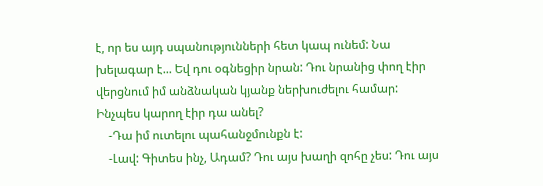է, որ ես այդ սպանությունների հետ կապ ունեմ: Նա խելագար է... Եվ դու օգնեցիր նրան: Դու նրանից փող էիր վերցնում իմ անձնական կյանք ներխուժելու համար: Ինչպես կարող էիր դա անել?
    -Դա իմ ուտելու պահանջմունքն է:
    -Լավ: Գիտես ինչ, Ադամ? Դու այս խաղի զոհը չես: Դու այս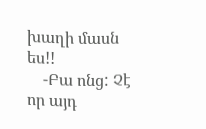խաղի մասն ես!!
    -Բա ոնց: Չէ որ այդ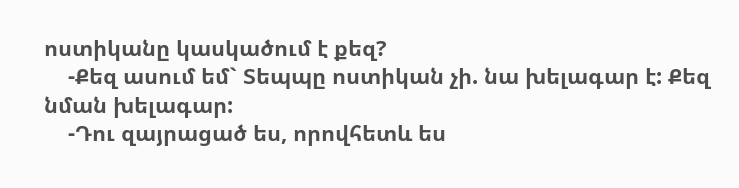ոստիկանը կասկածում է քեզ?
    -Քեզ ասում եմ` Տեպպը ոստիկան չի. նա խելագար է: Քեզ նման խելագար:
    -Դու զայրացած ես, որովհետև ես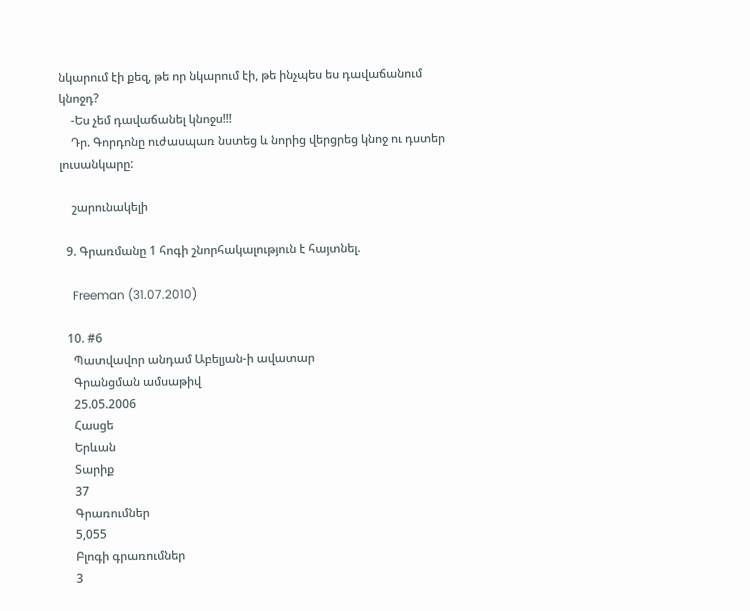նկարում էի քեզ, թե որ նկարում էի, թե ինչպես ես դավաճանում կնոջդ?
    -Ես չեմ դավաճանել կնոջս!!!
    Դր. Գորդոնը ուժասպառ նստեց և նորից վերցրեց կնոջ ու դստեր լուսանկարը:

    շարունակելի

  9. Գրառմանը 1 հոգի շնորհակալություն է հայտնել.

    Freeman (31.07.2010)

  10. #6
    Պատվավոր անդամ Աբելյան-ի ավատար
    Գրանցման ամսաթիվ
    25.05.2006
    Հասցե
    Երևան
    Տարիք
    37
    Գրառումներ
    5,055
    Բլոգի գրառումներ
    3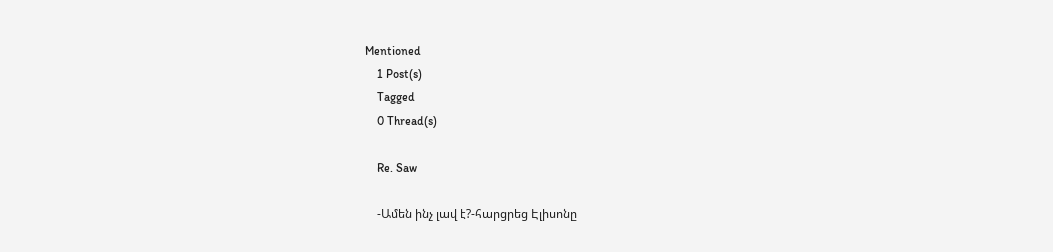Mentioned
    1 Post(s)
    Tagged
    0 Thread(s)

    Re. Saw

    -Ամեն ինչ լավ է?-հարցրեց Էլիսոնը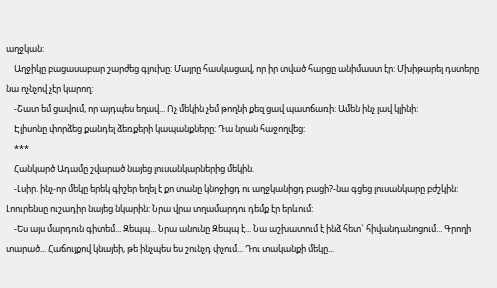աղջկան:
    Աղջիկը բացասաբար շարժեց գլուխը: Մայրը հասկացավ, որ իր տված հարցը անիմաստ էր: Մխիթարել դստերը նա ոչնչով չէր կարող:
    -Շատ եմ ցավում, որ այդպես եղավ... Ոչ մեկին չեմ թողնի քեզ ցավ պատճառի: Ամեն ինչ լավ կլինի:
    Էլիսոնը փորձեց քանդել ձեռքերի կապանքները: Դա նրան հաջողվեց:
    ***
    Հանկարծ Ադամը շվարած նայեց լուսանկարներից մեկին.
    -Լսիր. ինչ-որ մեկը երեկ գիշեր եղել է քո տանը կնոջիցդ ու աղջկանիցդ բացի?-նա գցեց լուսանկարը բժշկին: Լոուրենսը ուշադիր նայեց նկարին: Նրա վրա տղամարդու դեմք էր երևում:
    -Ես այս մարդուն գիտեմ... Զեպպ... Նրա անունը Զեպպ է... Նա աշխատում է ինձ հետ` հիվանդանոցում... Գրողի տարած... Հաճույքով կնայեի, թե ինչպես ես շունչդ փչում... Դու տականքի մեկը...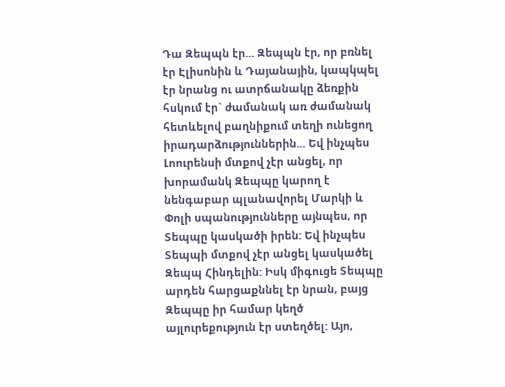Դա Զեպպն էր... Զեպպն էր, որ բռնել էր Էլիսոնին և Դայանային, կապկպել էր նրանց ու ատրճանակը ձեռքին հսկում էր` ժամանակ առ ժամանակ հետևելով բաղնիքում տեղի ունեցող իրադարձություններին... Եվ ինչպես Լոուրենսի մտքով չէր անցել, որ խորամանկ Զեպպը կարող է նենգաբար պլանավորել Մարկի և Փոլի սպանությունները այնպես, որ Տեպպը կասկածի իրեն: Եվ ինչպես Տեպպի մտքով չէր անցել կասկածել Զեպպ Հինդելին: Իսկ միգուցե Տեպպը արդեն հարցաքննել էր նրան, բայց Զեպպը իր համար կեղծ այլուրեքություն էր ստեղծել: Այո,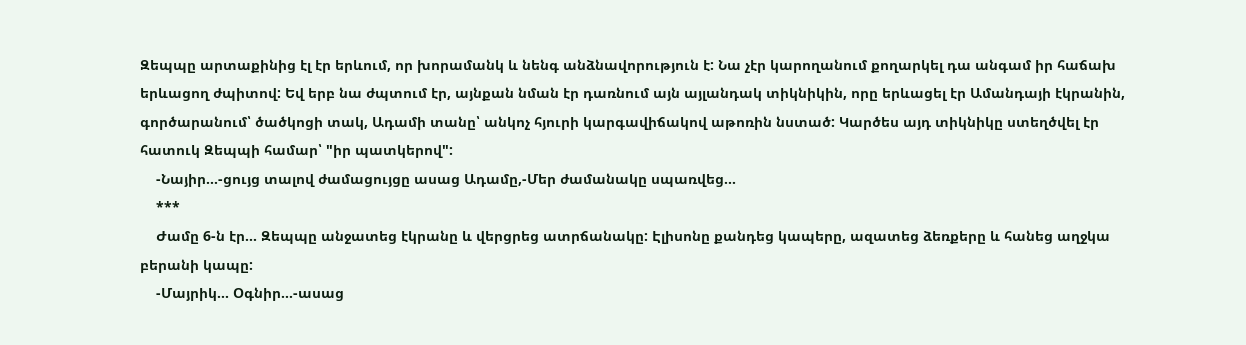Զեպպը արտաքինից էլ էր երևում, որ խորամանկ և նենգ անձնավորություն է: Նա չէր կարողանում քողարկել դա անգամ իր հաճախ երևացող ժպիտով: Եվ երբ նա ժպտում էր, այնքան նման էր դառնում այն այլանդակ տիկնիկին, որը երևացել էր Ամանդայի էկրանին, գործարանում՝ ծածկոցի տակ, Ադամի տանը՝ անկոչ հյուրի կարգավիճակով աթոռին նստած: Կարծես այդ տիկնիկը ստեղծվել էր հատուկ Զեպպի համար՝ "իր պատկերով":
    -Նայիր...-ցույց տալով ժամացույցը ասաց Ադամը,-Մեր ժամանակը սպառվեց...
    ***
    Ժամը 6-ն էր... Զեպպը անջատեց էկրանը և վերցրեց ատրճանակը: Էլիսոնը քանդեց կապերը, ազատեց ձեռքերը և հանեց աղջկա բերանի կապը:
    -Մայրիկ... Օգնիր...-ասաց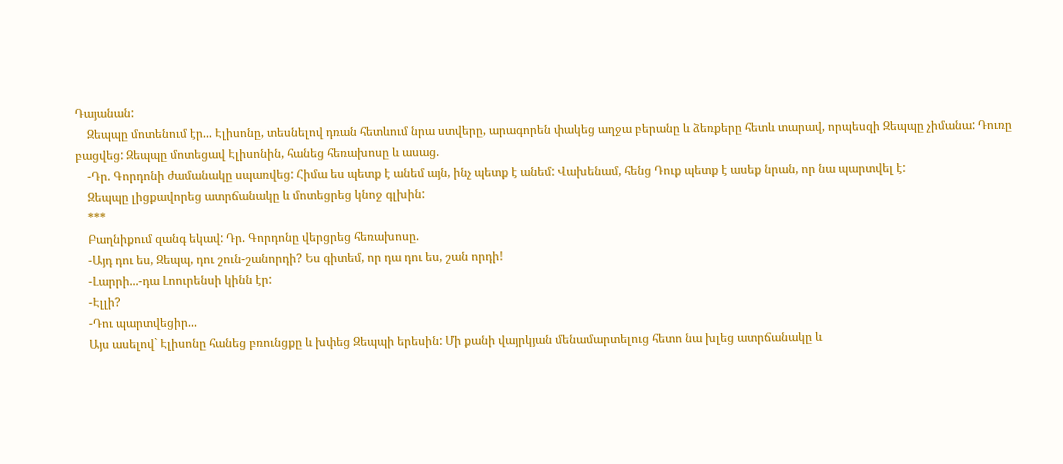Դայանան:
    Զեպպը մոտենում էր... Էլիսոնը, տեսնելով դռան հետևում նրա ստվերը, արագորեն փակեց աղջա բերանը և ձեռքերը հետև տարավ, որպեսզի Զեպպը չիմանա: Դուռը բացվեց: Զեպպը մոտեցավ Էլիսոնին, հանեց հեռախոսը և ասաց.
    -Դր. Գորդոնի ժամանակը սպառվեց: Հիմա ես պետք է անեմ այն, ինչ պետք է անեմ: Վախենամ, հենց Դուք պետք է ասեք նրան, որ նա պարտվել է:
    Զեպպը լիցքավորեց ատրճանակը և մոտեցրեց կնոջ գլխին:
    ***
    Բաղնիքում զանգ եկավ: Դր. Գորդոնը վերցրեց հեռախոսը.
    -Այդ դու ես, Զեպպ, դու շուն-շանորդի? Ես գիտեմ, որ դա դու ես, շան որդի!
    -Լարրի...-դա Լոուրենսի կինն էր:
    -Էլլի?
    -Դու պարտվեցիր...
    Այս ասելով` Էլիսոնը հանեց բռունցքը և խփեց Զեպպի երեսին: Մի քանի վայրկյան մենամարտելուց հետո նա խլեց ատրճանակը և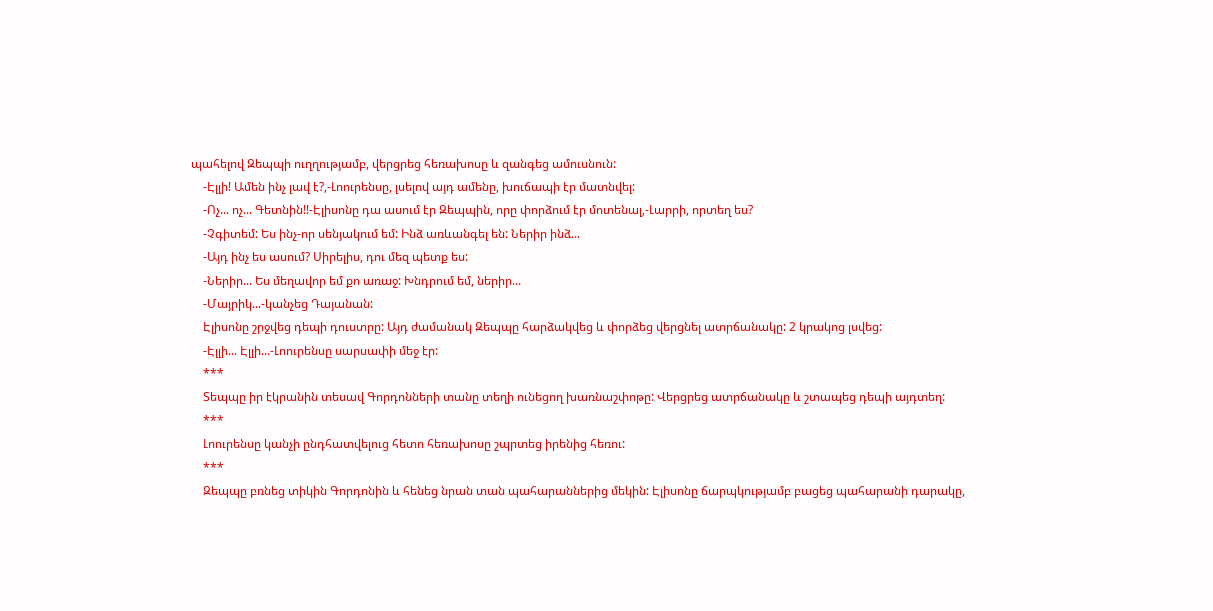պահելով Զեպպի ուղղությամբ, վերցրեց հեռախոսը և զանգեց ամուսնուն:
    -Էլլի! Ամեն ինչ լավ է?,-Լոուրենսը, լսելով այդ ամենը, խուճապի էր մատնվել:
    -Ոչ... ոչ... Գետնին!!-Էլիսոնը դա ասում էր Զեպպին, որը փորձում էր մոտենալ,-Լարրի, որտեղ ես?
    -Չգիտեմ: Ես ինչ-որ սենյակում եմ: Ինձ առևանգել են: Ներիր ինձ...
    -Այդ ինչ ես ասում? Սիրելիս, դու մեզ պետք ես:
    -Ներիր... Ես մեղավոր եմ քո առաջ: Խնդրում եմ, ներիր...
    -Մայրիկ...-կանչեց Դայանան:
    Էլիսոնը շրջվեց դեպի դուստրը: Այդ ժամանակ Զեպպը հարձակվեց և փորձեց վերցնել ատրճանակը: 2 կրակոց լսվեց:
    -Էլլի... Էլլի...-Լոուրենսը սարսափի մեջ էր:
    ***
    Տեպպը իր էկրանին տեսավ Գորդոնների տանը տեղի ունեցող խառնաշփոթը: Վերցրեց ատրճանակը և շտապեց դեպի այդտեղ:
    ***
    Լոուրենսը կանչի ընդհատվելուց հետո հեռախոսը շպրտեց իրենից հեռու:
    ***
    Զեպպը բռնեց տիկին Գորդոնին և հենեց նրան տան պահարաններից մեկին: Էլիսոնը ճարպկությամբ բացեց պահարանի դարակը,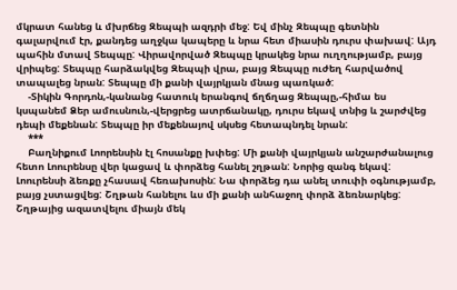մկրատ հանեց և մխրճեց Զեպպի ազդրի մեջ: Եվ մինչ Զեպպը գետնին գալարվում էր, քանդեց աղջկա կապերը և նրա հետ միասին դուրս փախավ: Այդ պահին մտավ Տեպպը: Վիրավորված Զեպպը կրակեց նրա ուղղությամբ, բայց վրիպեց: Տեպպը հարձակվեց Զեպպի վրա, բայց Զեպպը ուժեղ հարվածով տապալեց նրան: Տեպպը մի քանի վայրկյան մնաց պառկած:
    -Տիկին Գորդոն,-կանանց հատուկ երանգով ճղճղաց Զեպպը,-հիմա ես կսպանեմ Ձեր ամուսնուն,-վերցրեց ատրճանակը, դուրս եկավ տնից և շարժվեց դեպի մեքենան: Տեպպը իր մեքենայով սկսեց հետապնդել նրան:
    ***
    Բաղնիքում Լոորենսին էլ հոսանքը խփեց: Մի քանի վայրկյան անշարժանալուց հետո Լոուրենսը վեր կացավ և փորձեց հանել շղթան: Նորից զանգ եկավ: Լոուրենսի ձեռքը չհասավ հեռախոսին: Նա փորձեց դա անել տուփի օգնությամբ, բայց չստացվեց: Շղթան հանելու ևս մի քանի անհաջող փորձ ձեռնարկեց: Շղթայից ազատվելու միայն մեկ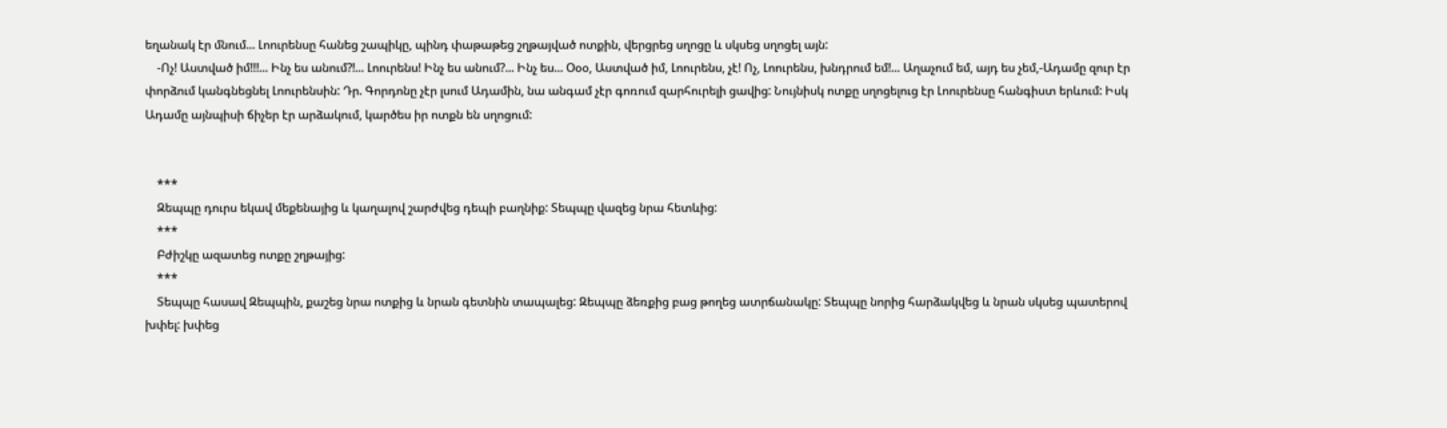եղանակ էր մնում... Լոուրենսը հանեց շապիկը, պինդ փաթաթեց շղթայված ոտքին, վերցրեց սղոցը և սկսեց սղոցել այն:
    -Ոչ! Աստված իմ!!!... Ինչ ես անում?!... Լոուրենս! Ինչ ես անում?... Ինչ ես... Օօօ, Աստված իմ, Լոուրենս, չէ! Ոչ, Լոուրենս, խնդրում եմ!... Աղաչում եմ, այդ ես չեմ,-Ադամը զուր էր փորձում կանգնեցնել Լոուրենսին: Դր. Գորդոնը չէր լսում Ադամին, նա անգամ չէր գոռում զարհուրելի ցավից: Նույնիսկ ոտքը սղոցելուց էր Լոուրենսը հանգիստ երևում: Իսկ Ադամը այնպիսի ճիչեր էր արձակում, կարծես իր ոտքն են սղոցում:


    ***
    Զեպպը դուրս եկավ մեքենայից և կաղալով շարժվեց դեպի բաղնիք: Տեպպը վազեց նրա հետևից:
    ***
    Բժիշկը ազատեց ոտքը շղթայից:
    ***
    Տեպպը հասավ Զեպպին, քաշեց նրա ոտքից և նրան գետնին տապալեց: Զեպպը ձեռքից բաց թողեց ատրճանակը: Տեպպը նորից հարձակվեց և նրան սկսեց պատերով խփել: խփեց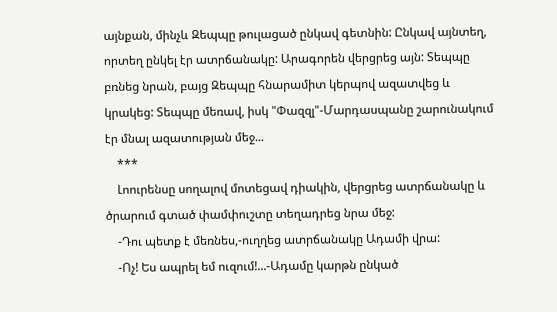այնքան, մինչև Զեպպը թուլացած ընկավ գետնին: Ընկավ այնտեղ, որտեղ ընկել էր ատրճանակը: Արագորեն վերցրեց այն: Տեպպը բռնեց նրան, բայց Զեպպը հնարամիտ կերպով ազատվեց և կրակեց: Տեպպը մեռավ, իսկ "Փազզլ"-Մարդասպանը շարունակում էր մնալ ազատության մեջ...
    ***
    Լոուրենսը սողալով մոտեցավ դիակին, վերցրեց ատրճանակը և ծրարում գտած փամփուշտը տեղադրեց նրա մեջ:
    -Դու պետք է մեռնես,-ուղղեց ատրճանակը Ադամի վրա:
    -Ոչ! Ես ապրել եմ ուզում!...-Ադամը կարթն ընկած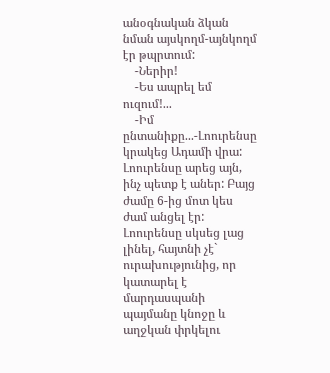անօգնական ձկան նման այսկողմ-այնկողմ էր թպրտում:
    -Ներիր!
    -Ես ապրել եմ ուզում!...
    -Իմ ընտանիքը...-Լոուրենսը կրակեց Ադամի վրա: Լոուրենսը արեց այն, ինչ պետք է աներ: Բայց ժամը 6-ից մոտ կես ժամ անցել էր: Լոուրենսը սկսեց լաց լինել, հայտնի չէ` ուրախությունից, որ կատարել է մարդասպանի պայմանը կնոջը և աղջկան փրկելու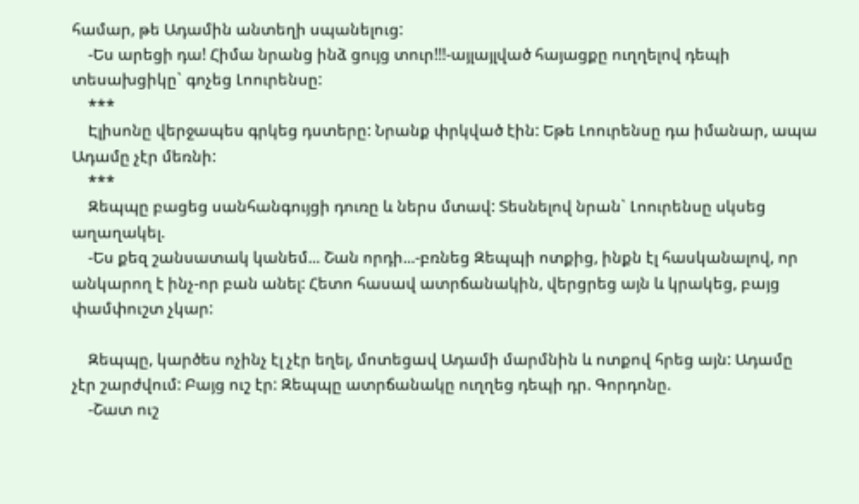համար, թե Ադամին անտեղի սպանելուց:
    -Ես արեցի դա! Հիմա նրանց ինձ ցույց տուր!!!-այլայլված հայացքը ուղղելով դեպի տեսախցիկը` գոչեց Լոուրենսը:
    ***
    Էլիսոնը վերջապես գրկեց դստերը: Նրանք փրկված էին: Եթե Լոուրենսը դա իմանար, ապա Ադամը չէր մեռնի:
    ***
    Զեպպը բացեց սանհանգույցի դուռը և ներս մտավ: Տեսնելով նրան` Լոուրենսը սկսեց աղաղակել.
    -Ես քեզ շանսատակ կանեմ... Շան որդի...-բռնեց Զեպպի ոտքից, ինքն էլ հասկանալով, որ անկարող է ինչ-որ բան անել: Հետո հասավ ատրճանակին, վերցրեց այն և կրակեց, բայց փամփուշտ չկար:

    Զեպպը, կարծես ոչինչ էլ չէր եղել, մոտեցավ Ադամի մարմնին և ոտքով հրեց այն: Ադամը չէր շարժվում: Բայց ուշ էր: Զեպպը ատրճանակը ուղղեց դեպի դր. Գորդոնը.
    -Շատ ուշ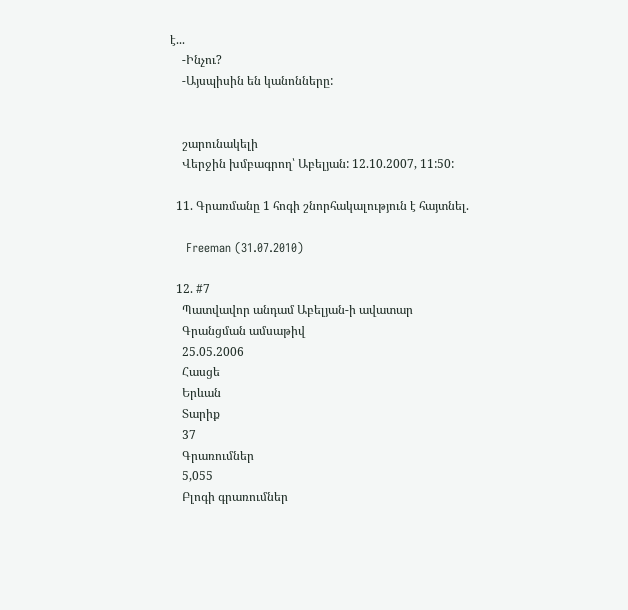է...
    -Ինչու?
    -Այսպիսին են կանոնները:


    շարունակելի
    Վերջին խմբագրող՝ Աբելյան: 12.10.2007, 11:50:

  11. Գրառմանը 1 հոգի շնորհակալություն է հայտնել.

    Freeman (31.07.2010)

  12. #7
    Պատվավոր անդամ Աբելյան-ի ավատար
    Գրանցման ամսաթիվ
    25.05.2006
    Հասցե
    Երևան
    Տարիք
    37
    Գրառումներ
    5,055
    Բլոգի գրառումներ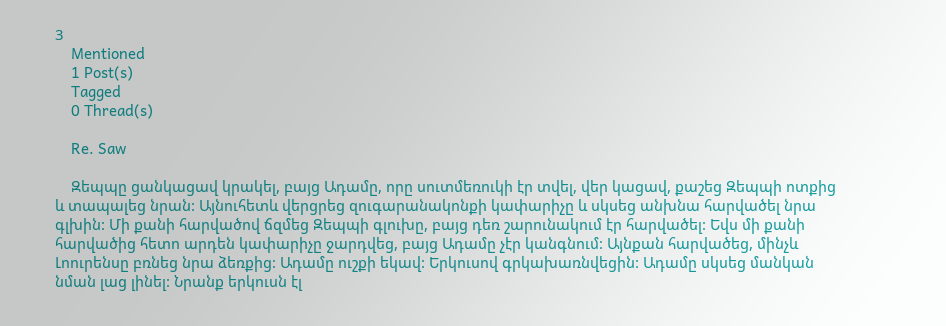3
    Mentioned
    1 Post(s)
    Tagged
    0 Thread(s)

    Re. Saw

    Զեպպը ցանկացավ կրակել, բայց Ադամը, որը սուտմեռուկի էր տվել, վեր կացավ, քաշեց Զեպպի ոտքից և տապալեց նրան: Այնուհետև վերցրեց զուգարանակոնքի կափարիչը և սկսեց անխնա հարվածել նրա գլխին: Մի քանի հարվածով ճզմեց Զեպպի գլուխը, բայց դեռ շարունակում էր հարվածել: Եվս մի քանի հարվածից հետո արդեն կափարիչը ջարդվեց, բայց Ադամը չէր կանգնում: Այնքան հարվածեց, մինչև Լոուրենսը բռնեց նրա ձեռքից: Ադամը ուշքի եկավ: Երկուսով գրկախառնվեցին: Ադամը սկսեց մանկան նման լաց լինել: Նրանք երկուսն էլ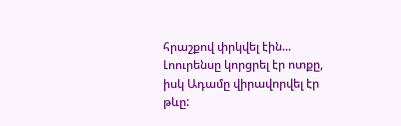հրաշքով փրկվել էին... Լոուրենսը կորցրել էր ոտքը, իսկ Ադամը վիրավորվել էր թևը: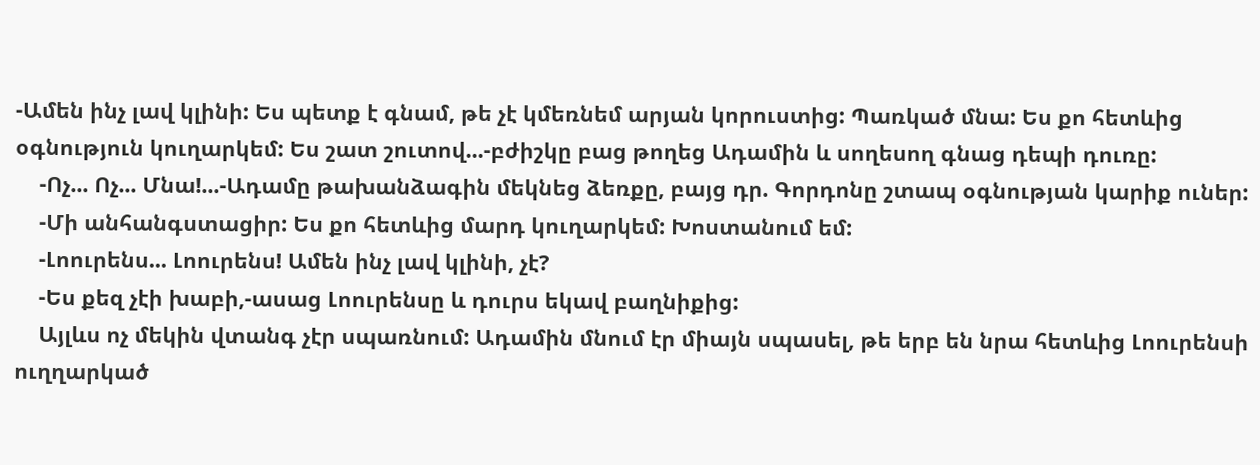-Ամեն ինչ լավ կլինի: Ես պետք է գնամ, թե չէ կմեռնեմ արյան կորուստից: Պառկած մնա: Ես քո հետևից օգնություն կուղարկեմ: Ես շատ շուտով...-բժիշկը բաց թողեց Ադամին և սողեսող գնաց դեպի դուռը:
    -Ոչ... Ոչ... Մնա!...-Ադամը թախանձագին մեկնեց ձեռքը, բայց դր. Գորդոնը շտապ օգնության կարիք ուներ:
    -Մի անհանգստացիր: Ես քո հետևից մարդ կուղարկեմ: Խոստանում եմ:
    -Լոուրենս... Լոուրենս! Ամեն ինչ լավ կլինի, չէ?
    -Ես քեզ չէի խաբի,-ասաց Լոուրենսը և դուրս եկավ բաղնիքից:
    Այլևս ոչ մեկին վտանգ չէր սպառնում: Ադամին մնում էր միայն սպասել, թե երբ են նրա հետևից Լոուրենսի ուղղարկած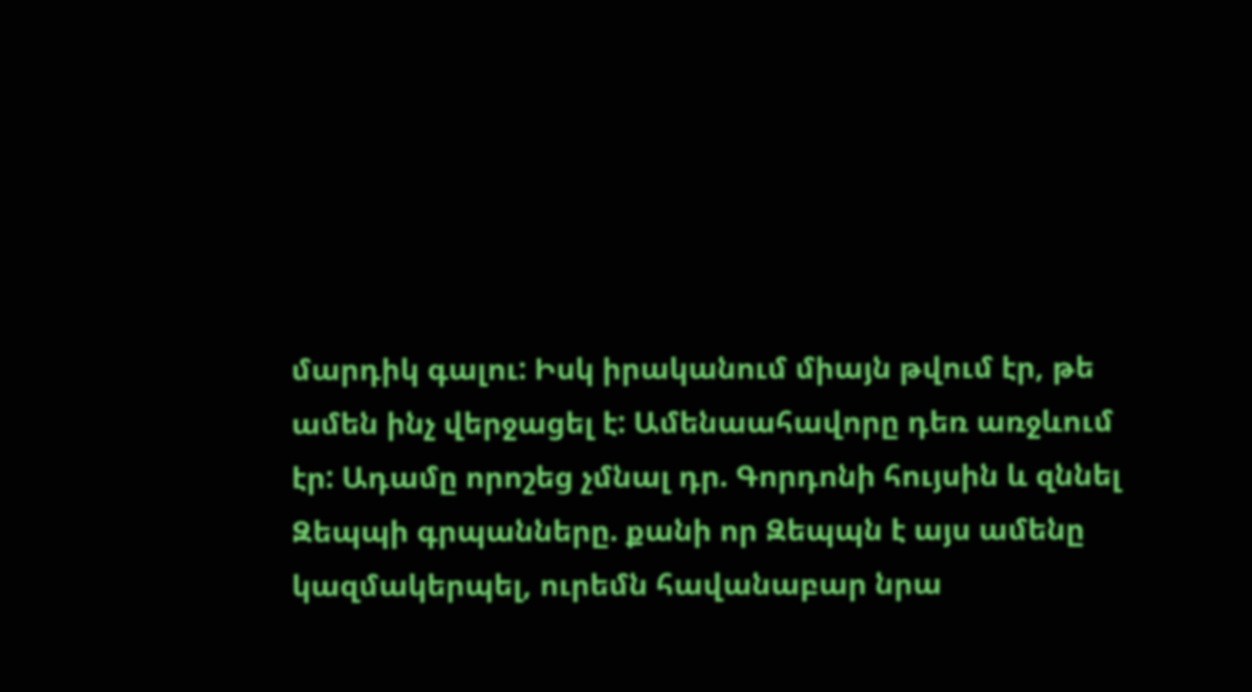մարդիկ գալու: Իսկ իրականում միայն թվում էր, թե ամեն ինչ վերջացել է: Ամենաահավորը դեռ առջևում էր: Ադամը որոշեց չմնալ դր. Գորդոնի հույսին և զննել Զեպպի գրպանները. քանի որ Զեպպն է այս ամենը կազմակերպել, ուրեմն հավանաբար նրա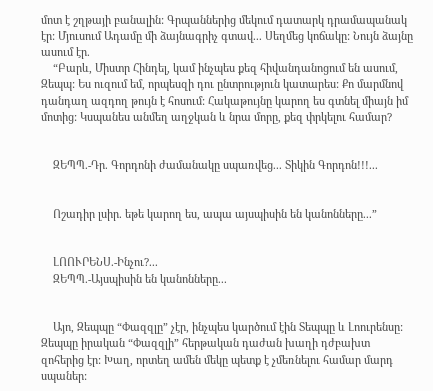մոտ է շղթայի բանալին: Գրպաններից մեկում դատարկ դրամապանակ էր: Մյուսում Ադամը մի ձայնագրիչ գտավ... Սեղմեց կոճակը: Նույն ձայնը ասում էր.
    “Բարև, Միստր Հինդել, կամ ինչպես քեզ հիվանդանոցում են ասում, Զեպպ: Ես ուզում եմ, որպեսզի դու ընտրություն կատարես: Քո մարմնով դանդաղ ազդող թույն է հոսում: Հակաթույնը կարող ես գտնել միայն իմ մոտից: Կսպանես անմեղ աղջկան և նրա մորը, քեզ փրկելու համար?


    ԶԵՊՊ.-Դր. Գորդոնի ժամանակը սպառվեց... Տիկին Գորդոն!!!...


    Ոշադիր լսիր. եթե կարող ես, ապա այսպիսին են կանոնները...”


    ԼՈՈՒՐԵՆՍ.-Ինչու?...
    ԶԵՊՊ.-Այսպիսին են կանոնները...


    Այո, Զեպպը “Փազզլը” չէր, ինչպես կարծում էին Տեպպը և Լոուրենսը: Զեպպը իրական “Փազզլի” հերթական դաժան խաղի դժբախտ զոհերից էր: Խաղ, որտեղ ամեն մեկը պետք է չմեռնելու համար մարդ սպաներ: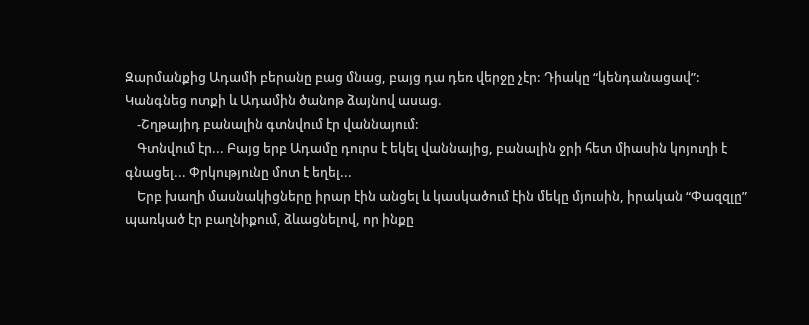Զարմանքից Ադամի բերանը բաց մնաց, բայց դա դեռ վերջը չէր: Դիակը “կենդանացավ”: Կանգնեց ոտքի և Ադամին ծանոթ ձայնով ասաց.
    -Շղթայիդ բանալին գտնվում էր վաննայում:
    Գտնվում էր... Բայց երբ Ադամը դուրս է եկել վաննայից, բանալին ջրի հետ միասին կոյուղի է գնացել... Փրկությունը մոտ է եղել...
    Երբ խաղի մասնակիցները իրար էին անցել և կասկածում էին մեկը մյուսին, իրական “Փազզլը” պառկած էր բաղնիքում, ձևացնելով, որ ինքը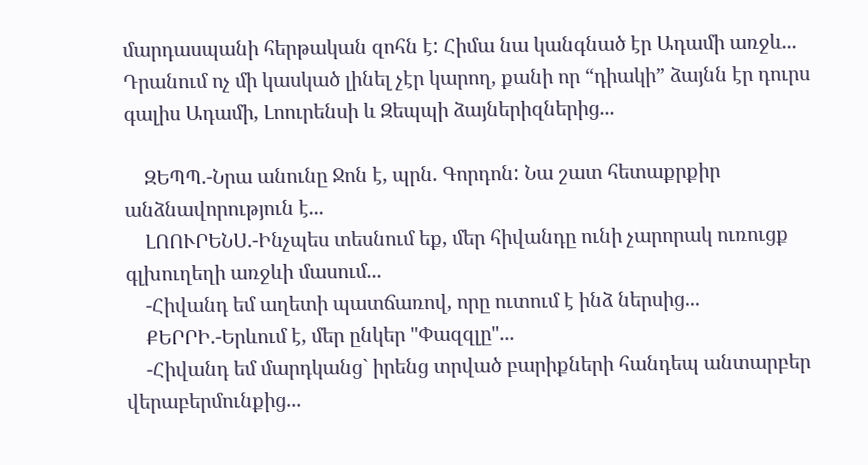մարդասպանի հերթական զոհն է: Հիմա նա կանգնած էր Ադամի առջև... Դրանում ոչ մի կասկած լինել չէր կարող, քանի որ “դիակի” ձայնն էր դուրս գալիս Ադամի, Լոուրենսի և Զեպպի ձայներիզներից...

    ԶԵՊՊ.-Նրա անունը Ջոն է, պրն. Գորդոն: Նա շատ հետաքրքիր անձնավորություն է...
    ԼՈՈՒՐԵՆՍ.-Ինչպես տեսնում եք, մեր հիվանդը ունի չարորակ ուռուցք գլխուղեղի առջևի մասում...
    -Հիվանդ եմ աղետի պատճառով, որը ուտում է ինձ ներսից...
    ՔԵՐՐԻ.-Երևում է, մեր ընկեր "Փազզլը"...
    -Հիվանդ եմ մարդկանց` իրենց տրված բարիքների հանդեպ անտարբեր վերաբերմունքից...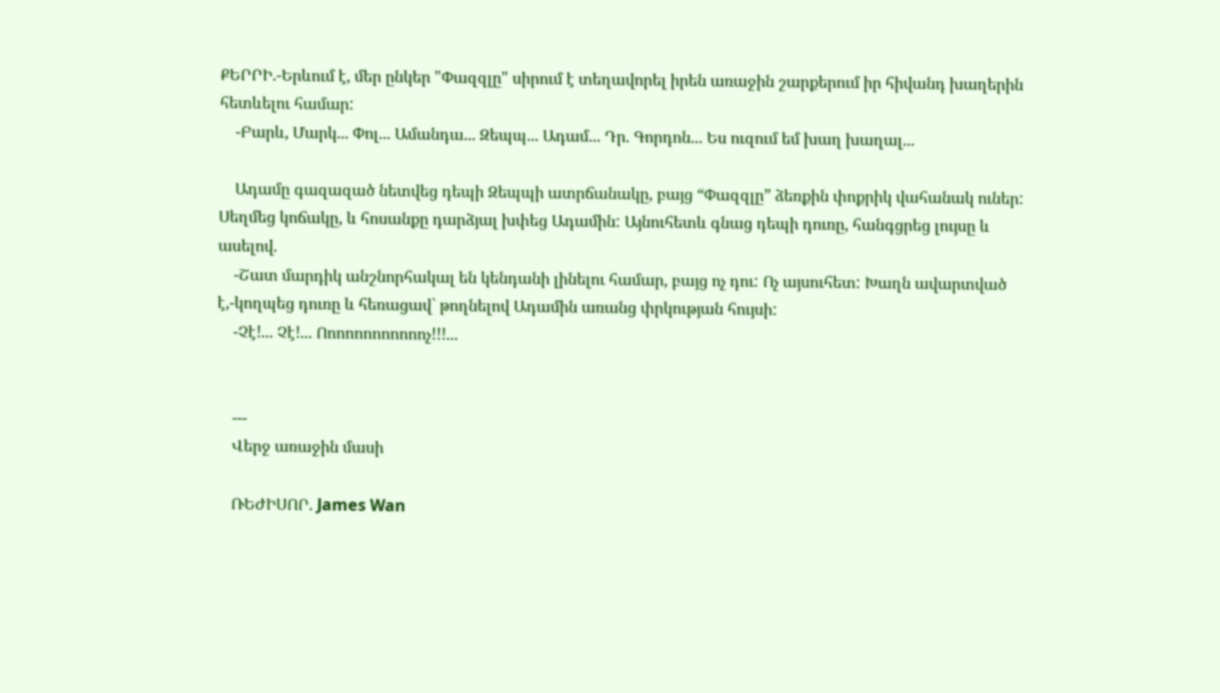ՔԵՐՐԻ.-Երևում է, մեր ընկեր "Փազզլը" սիրում է տեղավորել իրեն առաջին շարքերում իր հիվանդ խաղերին հետևելու համար:
    -Բարև, Մարկ... Փոլ... Ամանդա... Զեպպ... Ադամ... Դր. Գորդոն... Ես ուզում եմ խաղ խաղալ...

    Ադամը գազազած նետվեց դեպի Զեպպի ատրճանակը, բայց “Փազզլը” ձեռքին փոքրիկ վահանակ ուներ: Սեղմեց կոճակը, և հոսանքը դարձյալ խփեց Ադամին: Այնուհետև գնաց դեպի դուռը, հանգցրեց լույսը և ասելով.
    -Շատ մարդիկ անշնորհակալ են կենդանի լինելու համար, բայց ոչ դու: Ոչ այսուհետ: Խաղն ավարտված է,-կողպեց դուռը և հեռացավ` թողնելով Ադամին առանց փրկության հույսի:
    -Չէ!... Չէ!... Ոոոոոոոոոոոոչ!!!...


    ---
    Վերջ առաջին մասի

    ՌԵԺԻՍՈՐ. James Wan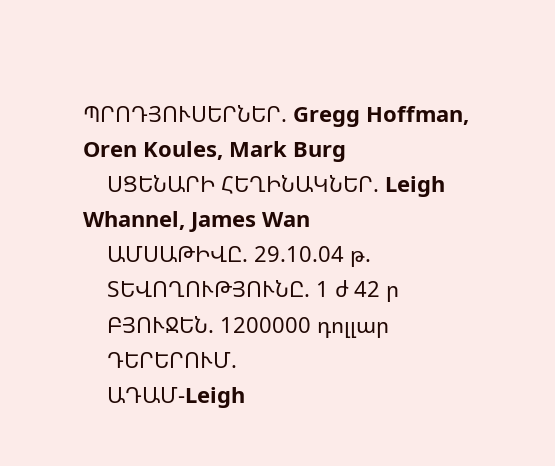ՊՐՈԴՅՈՒՍԵՐՆԵՐ. Gregg Hoffman, Oren Koules, Mark Burg
    ՍՑԵՆԱՐԻ ՀԵՂԻՆԱԿՆԵՐ. Leigh Whannel, James Wan
    ԱՄՍԱԹԻՎԸ. 29.10.04 թ.
    ՏԵՎՈՂՈՒԹՅՈՒՆԸ. 1 ժ 42 ր
    ԲՅՈՒՋԵՆ. 1200000 դոլլար
    ԴԵՐԵՐՈՒՄ.
    ԱԴԱՄ-Leigh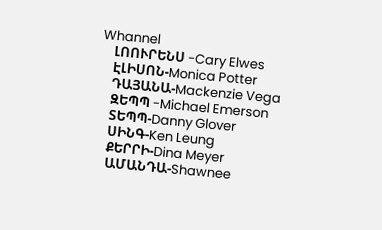Whannel
    ԼՈՈՒՐԵՆՍ -Cary Elwes
    ԷԼԻՍՈՆ-Monica Potter
    ԴԱՅԱՆԱ-Mackenzie Vega
    ԶԵՊՊ -Michael Emerson
    ՏԵՊՊ-Danny Glover
    ՍԻՆԳ-Ken Leung
    ՔԵՐՐԻ-Dina Meyer
    ԱՄԱՆԴԱ-Shawnee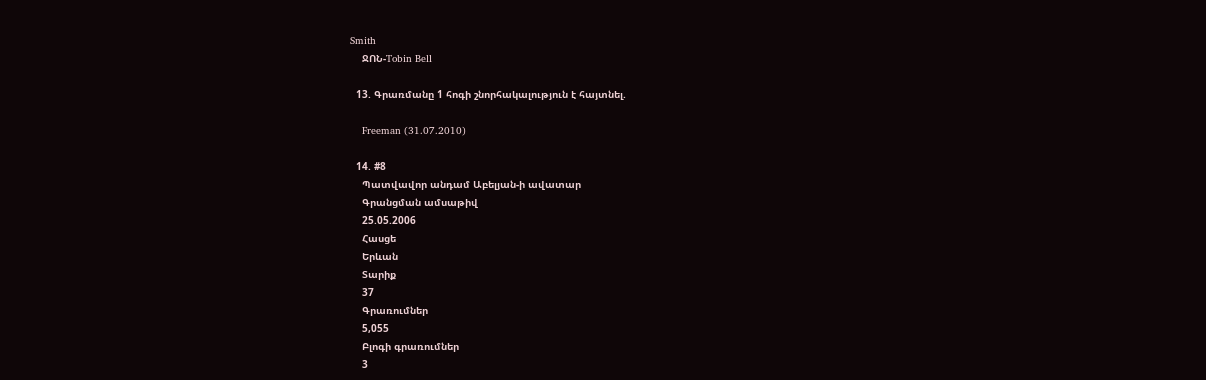Smith
    ՋՈՆ-Tobin Bell

  13. Գրառմանը 1 հոգի շնորհակալություն է հայտնել.

    Freeman (31.07.2010)

  14. #8
    Պատվավոր անդամ Աբելյան-ի ավատար
    Գրանցման ամսաթիվ
    25.05.2006
    Հասցե
    Երևան
    Տարիք
    37
    Գրառումներ
    5,055
    Բլոգի գրառումներ
    3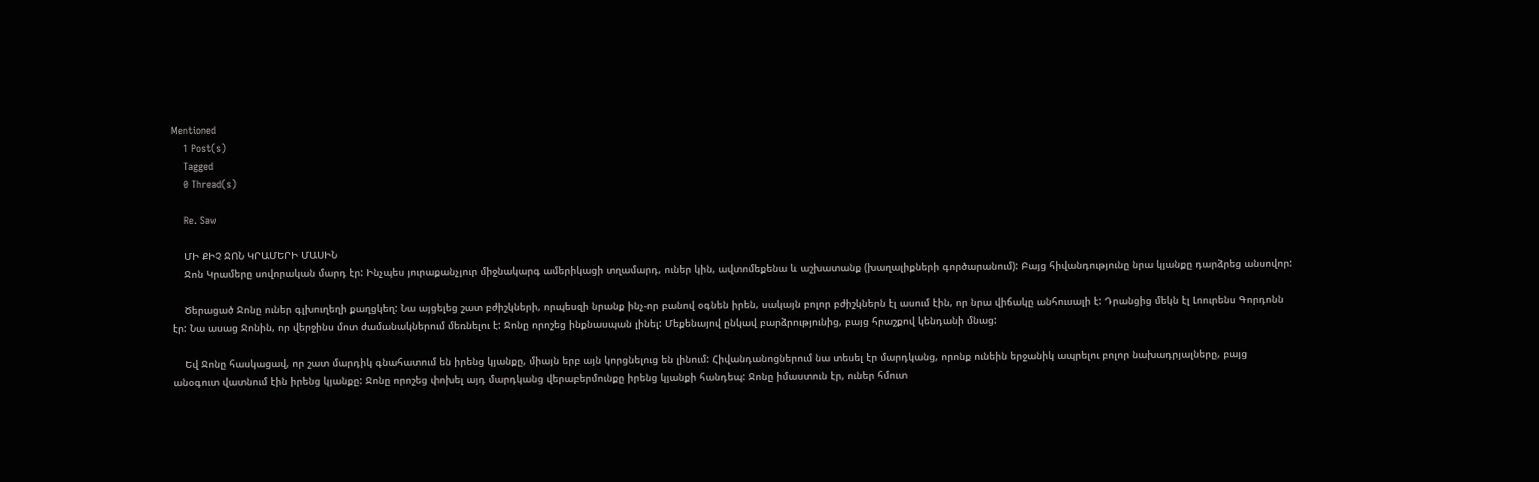Mentioned
    1 Post(s)
    Tagged
    0 Thread(s)

    Re. Saw

    ՄԻ ՔԻՉ ՋՈՆ ԿՐԱՄԵՐԻ ՄԱՍԻՆ
    Ջոն Կրամերը սովորական մարդ էր: Ինչպես յուրաքանչյուր միջնակարգ ամերիկացի տղամարդ, ուներ կին, ավտոմեքենա և աշխատանք (խաղալիքների գործարանում): Բայց հիվանդությունը նրա կյանքը դարձրեց անսովոր:

    Ծերացած Ջոնը ուներ գլխուղեղի քաղցկեղ: Նա այցելեց շատ բժիշկների, որպեսզի նրանք ինչ-որ բանով օգնեն իրեն, սակայն բոլոր բժիշկներն էլ ասում էին, որ նրա վիճակը անհուսալի է: Դրանցից մեկն էլ Լոուրենս Գորդոնն էր: Նա ասաց Ջոնին, որ վերջինս մոտ ժամանակներում մեռնելու է: Ջոնը որոշեց ինքնասպան լինել: Մեքենայով ընկավ բարձրությունից, բայց հրաշքով կենդանի մնաց:

    Եվ Ջոնը հասկացավ, որ շատ մարդիկ գնահատում են իրենց կյանքը, միայն երբ այն կորցնելուց են լինում: Հիվանդանոցներում նա տեսել էր մարդկանց, որոնք ունեին երջանիկ ապրելու բոլոր նախադրյալները, բայց անօգուտ վատնում էին իրենց կյանքը: Ջոնը որոշեց փոխել այդ մարդկանց վերաբերմունքը իրենց կյանքի հանդեպ: Ջոնը իմաստուն էր, ուներ հմուտ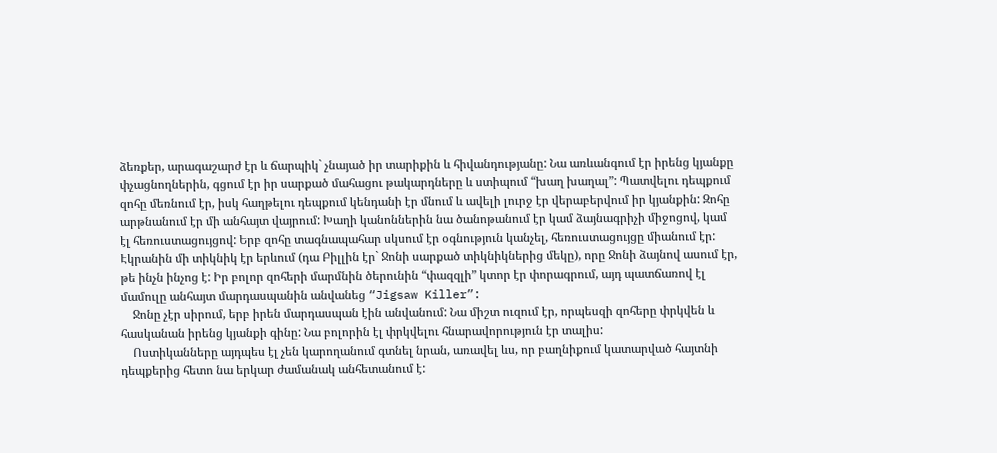ձեռքեր, արագաշարժ էր և ճարպիկ` չնայած իր տարիքին և հիվանդությանը: Նա առևանգում էր իրենց կյանքը փչացնողներին, գցում էր իր սարքած մահացու թակարդները և ստիպում “խաղ խաղալ”: Պատվելու դեպքում զոհը մեռնում էր, իսկ հաղթելու դեպքում կենդանի էր մնում և ավելի լուրջ էր վերաբերվում իր կյանքին: Զոհը արթնանում էր մի անհայտ վայրում: Խաղի կանոններին նա ծանոթանում էր կամ ձայնագրիչի միջոցով, կամ էլ հեռուստացույցով: Երբ զոհը տագնապահար սկսում էր օգնություն կանչել, հեռուստացույցը միանում էր: Էկրանին մի տիկնիկ էր երևում (դա Բիլլին էր` Ջոնի սարքած տիկնիկներից մեկը), որը Ջոնի ձայնով ասում էր, թե ինչն ինչոց է: Իր բոլոր զոհերի մարմնին ծերունին “փազզլի” կտոր էր փորագրում, այդ պատճառով էլ մամուլը անհայտ մարդասպանին անվանեց “Jigsaw Killer”:
    Ջոնը չէր սիրում, երբ իրեն մարդասպան էին անվանում: Նա միշտ ուզում էր, որպեսզի զոհերը փրկվեն և հասկանան իրենց կյանքի գինը: Նա բոլորին էլ փրկվելու հնարավորություն էր տալիս:
    Ոստիկանները այդպես էլ չեն կարողանում գտնել նրան, առավել ևս, որ բաղնիքում կատարված հայտնի դեպքերից հետո նա երկար ժամանակ անհետանում է: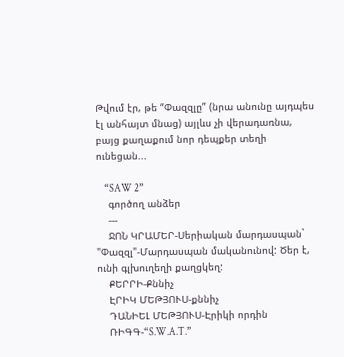Թվում էր, թե “Փազզլը” (նրա անունը այդպես էլ անհայտ մնաց) այլևս չի վերադառնա, բայց քաղաքում նոր դեպքեր տեղի ունեցան...

    “SAW 2”
    գործող անձեր
    ---
    ՋՈՆ ԿՐԱՄԵՐ-Սերիական մարդասպան` "Փազզլ"-Մարդասպան մականունով: Ծեր է, ունի գլխուղեղի քաղցկեղ:
    ՔԵՐՐԻ-Քննիչ
    ԷՐԻԿ ՄԵԹՅՈՒՍ-քննիչ
    ԴԱՆԻԵԼ ՄԵԹՅՈՒՍ-Էրիկի որդին
    ՌԻԳԳ-“S.W.A.T.”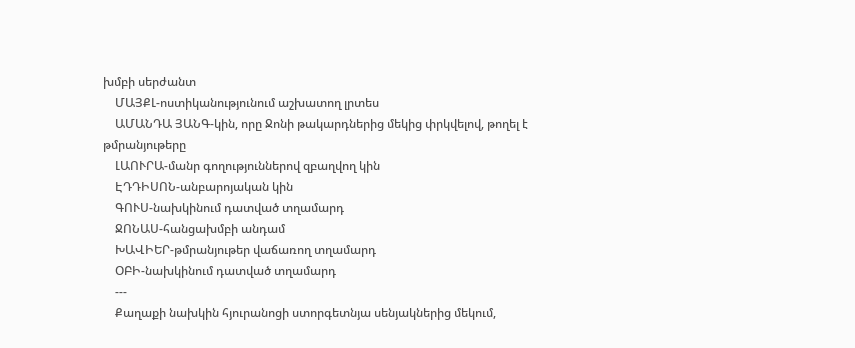խմբի սերժանտ
    ՄԱՅՔԼ-ոստիկանությունում աշխատող լրտես
    ԱՄԱՆԴԱ ՅԱՆԳ-կին, որը Ջոնի թակարդներից մեկից փրկվելով, թողել է թմրանյութերը
    ԼԱՈՒՐԱ-մանր գողություններով զբաղվող կին
    ԷԴԴԻՍՈՆ-անբարոյական կին
    ԳՈՒՍ-նախկինում դատված տղամարդ
    ՋՈՆԱՍ-հանցախմբի անդամ
    ԽԱՎԻԵՐ-թմրանյութեր վաճառող տղամարդ
    ՕԲԻ-նախկինում դատված տղամարդ
    ---
    Քաղաքի նախկին հյուրանոցի ստորգետնյա սենյակներից մեկում,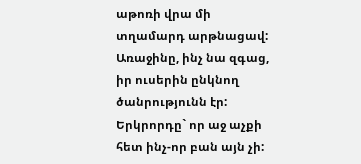աթոռի վրա մի տղամարդ արթնացավ: Առաջինը, ինչ նա զգաց, իր ուսերին ընկնող ծանրությունն էր: Երկրորդը` որ աջ աչքի հետ ինչ-որ բան այն չի: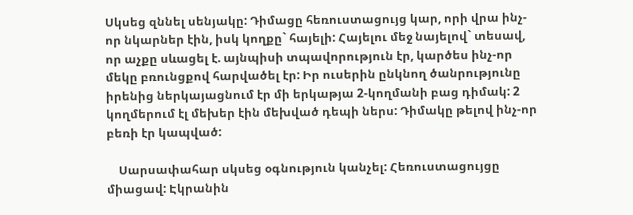Սկսեց զննել սենյակը: Դիմացը հեռուստացույց կար, որի վրա ինչ-որ նկարներ էին, իսկ կողքը` հայելի: Հայելու մեջ նայելով` տեսավ, որ աչքը սևացել է. այնպիսի տպավորություն էր, կարծես ինչ-որ մեկը բռունցքով հարվածել էր: Իր ուսերին ընկնող ծանրությունը իրենից ներկայացնում էր մի երկաթյա 2-կողմանի բաց դիմակ: 2 կողմերում էլ մեխեր էին մեխված դեպի ներս: Դիմակը թելով ինչ-որ բեռի էր կապված:

    Սարսափահար սկսեց օգնություն կանչել: Հեռուստացույցը միացավ: Էկրանին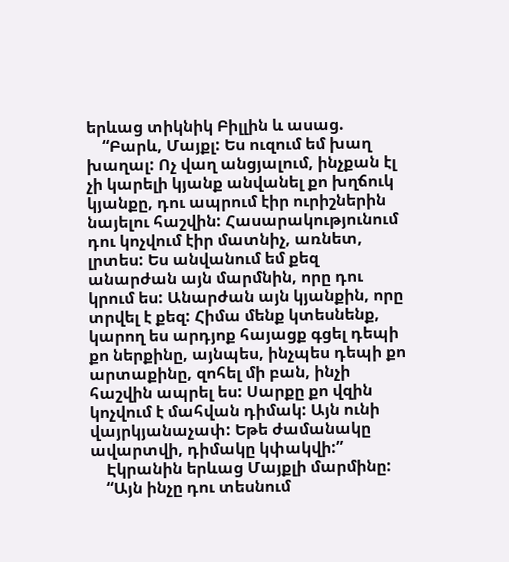երևաց տիկնիկ Բիլլին և ասաց.
    “Բարև, Մայքլ: Ես ուզում եմ խաղ խաղալ: Ոչ վաղ անցյալում, ինչքան էլ չի կարելի կյանք անվանել քո խղճուկ կյանքը, դու ապրում էիր ուրիշներին նայելու հաշվին: Հասարակությունում դու կոչվում էիր մատնիչ, առնետ, լրտես: Ես անվանում եմ քեզ անարժան այն մարմնին, որը դու կրում ես: Անարժան այն կյանքին, որը տրվել է քեզ: Հիմա մենք կտեսնենք, կարող ես արդյոք հայացք գցել դեպի քո ներքինը, այնպես, ինչպես դեպի քո արտաքինը, զոհել մի բան, ինչի հաշվին ապրել ես: Սարքը քո վզին կոչվում է մահվան դիմակ: Այն ունի վայրկյանաչափ: Եթե ժամանակը ավարտվի, դիմակը կփակվի:”
    Էկրանին երևաց Մայքլի մարմինը:
    “Այն ինչը դու տեսնում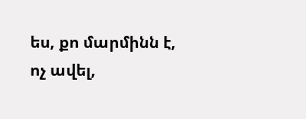ես, քո մարմինն է, ոչ ավել,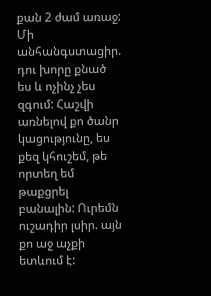քան 2 ժամ առաջ: Մի անհանգստացիր. դու խորը քնած ես և ոչինչ չես զգում: Հաշվի առնելով քո ծանր կացությունը, ես քեզ կհուշեմ, թե որտեղ եմ թաքցրել բանալին: Ուրեմն ուշադիր լսիր. այն քո աջ աչքի ետևում է: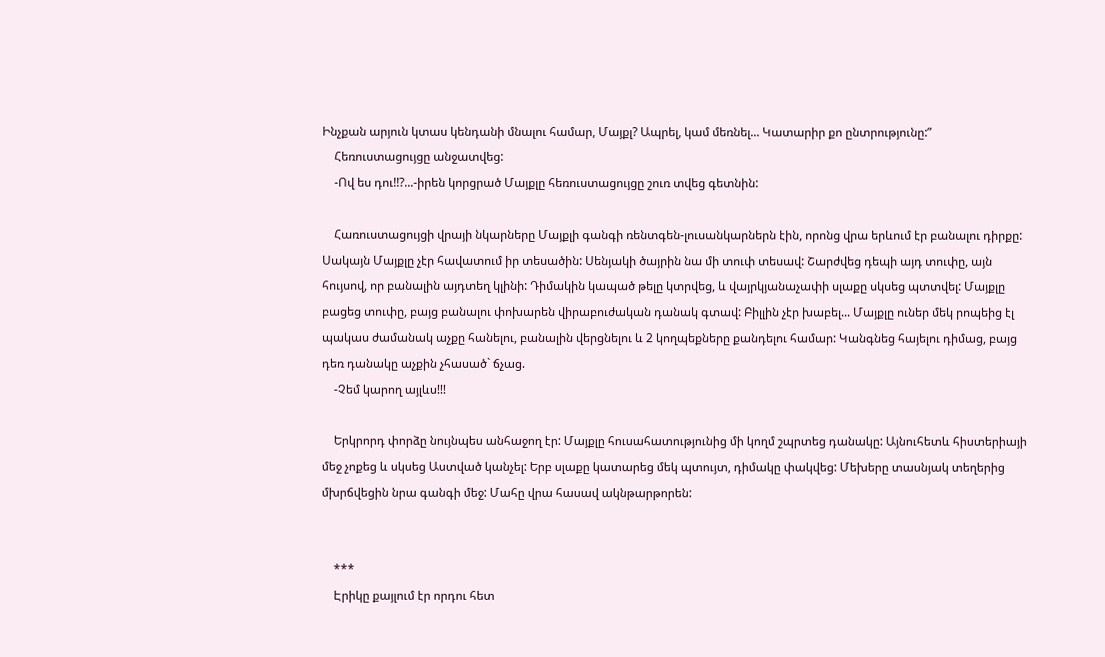Ինչքան արյուն կտաս կենդանի մնալու համար, Մայքլ? Ապրել, կամ մեռնել... Կատարիր քո ընտրությունը:”
    Հեռուստացույցը անջատվեց:
    -Ով ես դու!!?...-իրեն կորցրած Մայքլը հեռուստացույցը շուռ տվեց գետնին:

    Հառուստացույցի վրայի նկարները Մայքլի գանգի ռենտգեն-լուսանկարներն էին, որոնց վրա երևում էր բանալու դիրքը: Սակայն Մայքլը չէր հավատում իր տեսածին: Սենյակի ծայրին նա մի տուփ տեսավ: Շարժվեց դեպի այդ տուփը, այն հույսով, որ բանալին այդտեղ կլինի: Դիմակին կապած թելը կտրվեց, և վայրկյանաչափի սլաքը սկսեց պտտվել: Մայքլը բացեց տուփը, բայց բանալու փոխարեն վիրաբուժական դանակ գտավ: Բիլլին չէր խաբել... Մայքլը ուներ մեկ րոպեից էլ պակաս ժամանակ աչքը հանելու, բանալին վերցնելու և 2 կողպեքները քանդելու համար: Կանգնեց հայելու դիմաց, բայց դեռ դանակը աչքին չհասած` ճչաց.
    -Չեմ կարող այլևս!!!

    Երկրորդ փորձը նույնպես անհաջող էր: Մայքլը հուսահատությունից մի կողմ շպրտեց դանակը: Այնուհետև հիստերիայի մեջ չոքեց և սկսեց Աստված կանչել: Երբ սլաքը կատարեց մեկ պտույտ, դիմակը փակվեց: Մեխերը տասնյակ տեղերից մխրճվեցին նրա գանգի մեջ: Մահը վրա հասավ ակնթարթորեն:


    ***
    Էրիկը քայլում էր որդու հետ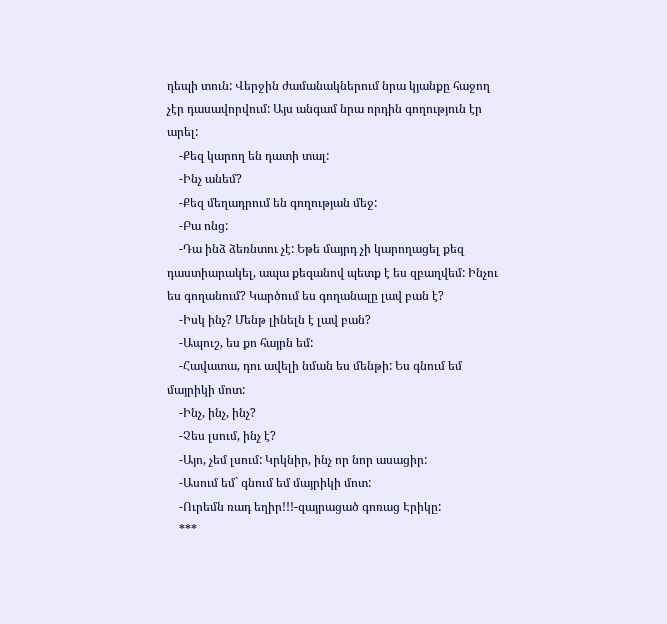դեպի տուն: Վերջին ժամանակներում նրա կյանքը հաջող չէր դասավորվում: Այս անգամ նրա որդին գողություն էր արել:
    -Քեզ կարող են դատի տալ:
    -Ինչ անեմ?
    -Քեզ մեղադրում են գողության մեջ:
    -Բա ոնց:
    -Դա ինձ ձեռնտու չէ: Եթե մայրդ չի կարողացել քեզ դաստիարակել, ապա քեզանով պետք է ես զբաղվեմ: Ինչու ես գողանում? Կարծում ես գողանալը լավ բան է?
    -Իսկ ինչ? Մենթ լինելն է լավ բան?
    -Ապուշ, ես քո հայրն եմ:
    -Հավատա, դու ավելի նման ես մենթի: Ես գնում եմ մայրիկի մոտ:
    -Ինչ, ինչ, ինչ?
    -Չես լսում, ինչ է?
    -Այո, չեմ լսում: Կրկնիր, ինչ որ նոր ասացիր:
    -Ասում եմ` գնում եմ մայրիկի մոտ:
    -Ուրեմն ռադ եղիր!!!-զայրացած գոռաց Էրիկը:
    ***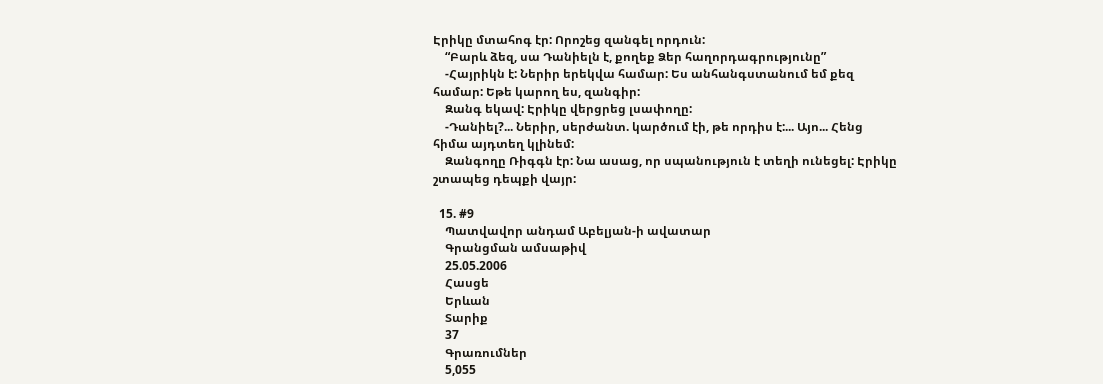Էրիկը մտահոգ էր: Որոշեց զանգել որդուն:
    “Բարև ձեզ, սա Դանիելն է, քողեք Ձեր հաղորդագրությունը”
    -Հայրիկն է: Ներիր երեկվա համար: Ես անհանգստանում եմ քեզ համար: Եթե կարող ես, զանգիր:
    Զանգ եկավ: Էրիկը վերցրեց լսափողը:
    -Դանիել?... Ներիր, սերժանտ. կարծում էի, թե որդիս է:... Այո... Հենց հիմա այդտեղ կլինեմ:
    Զանգողը Ռիգգն էր: Նա ասաց, որ սպանություն է տեղի ունեցել: Էրիկը շտապեց դեպքի վայր:

  15. #9
    Պատվավոր անդամ Աբելյան-ի ավատար
    Գրանցման ամսաթիվ
    25.05.2006
    Հասցե
    Երևան
    Տարիք
    37
    Գրառումներ
    5,055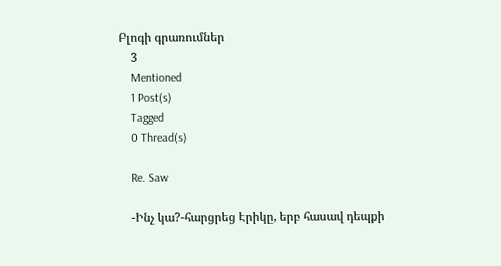Բլոգի գրառումներ
    3
    Mentioned
    1 Post(s)
    Tagged
    0 Thread(s)

    Re. Saw

    -Ինչ կա?-հարցրեց Էրիկը, երբ հասավ դեպքի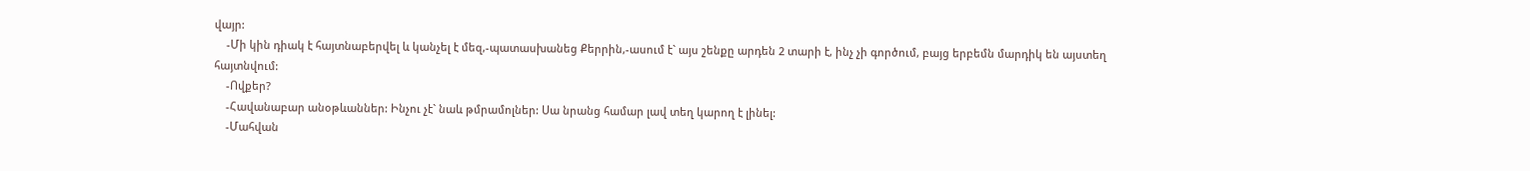վայր:
    -Մի կին դիակ է հայտնաբերվել և կանչել է մեզ,-պատասխանեց Քերրին,-ասում է` այս շենքը արդեն 2 տարի է, ինչ չի գործում, բայց երբեմն մարդիկ են այստեղ հայտնվում:
    -Ովքեր?
    -Հավանաբար անօթևաններ: Ինչու չէ` նաև թմրամոլներ: Սա նրանց համար լավ տեղ կարող է լինել:
    -Մահվան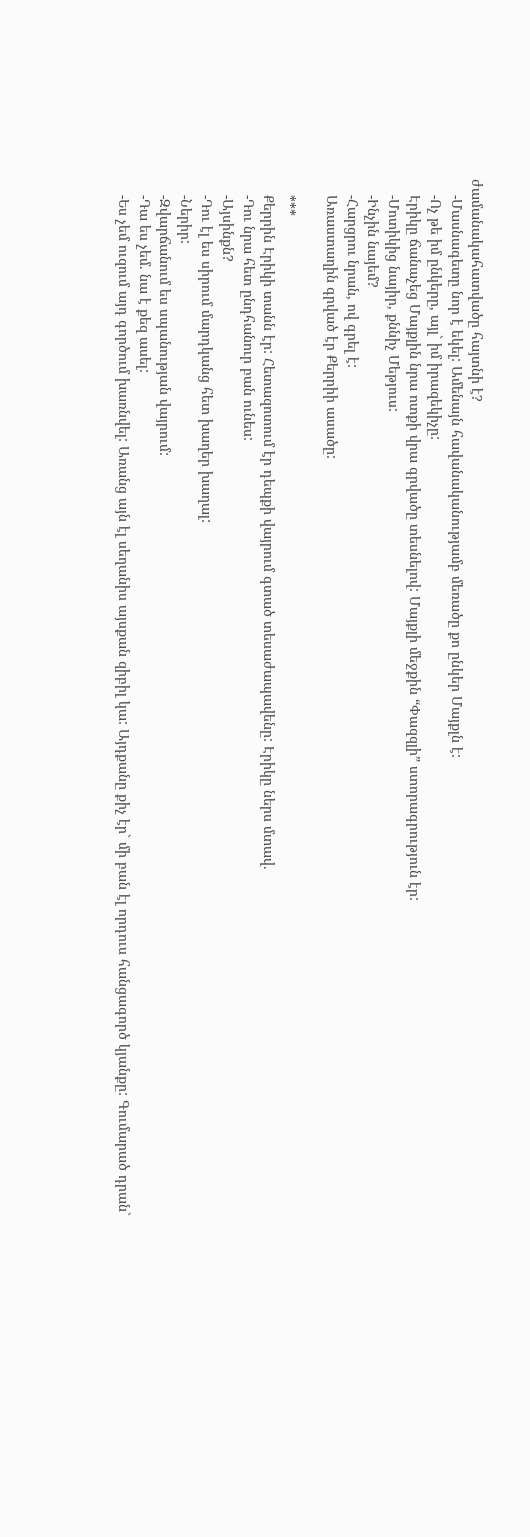ժամանակահատվածը հայտնի է?
    -Մասնագետը նոր է եկել: Ամենայն հավանականությամբ մեռածը քո ընկեր Մայքլն է:
    -Ոչ թե իմ ընկերը, այլ` իմ իրազեկիչը:
    Էրիկը ճանաչեց Մայքլին նրա ոտքի վրա գրվածը տեսնելով: Մայքլի մեջքին “Փազզլի” ստորագրություն էր:
    -Մոտիկից նայիր, քննիչ Մեթյուս:
    -Ինչին նայեմ?
    -Հարցրու նրան, ով գրել է:
    Առաստաղին գրված էր Քերրիի ասածը:

    ***
    Քերրին Էրիկի տանն էր: Հետազոտում էր դեպքի վայրում գտած տեսաժապավենը: Էրիկը ներս մտավ.
    -Դու նրա հետ ընդհանուր բան ունես:
    -Այսինքն?
    -Դու էլ ես սիրում մարդկանց հետ խաղեր խաղալ:
    -Ներիր:
    -Զվարճանում ես սպանության վայրում:
    -Դա ես չեմ. նա է քեզ ասել:
    -Ես չեմ ուզում այդ գործում խառնվել: Առանց այն էլ սեղանիս այսքան զիբիլ կա: Այդքանը քիչ էր` մի բան էլ որդուս հանցագործ կյանքը: Գումարած դրան`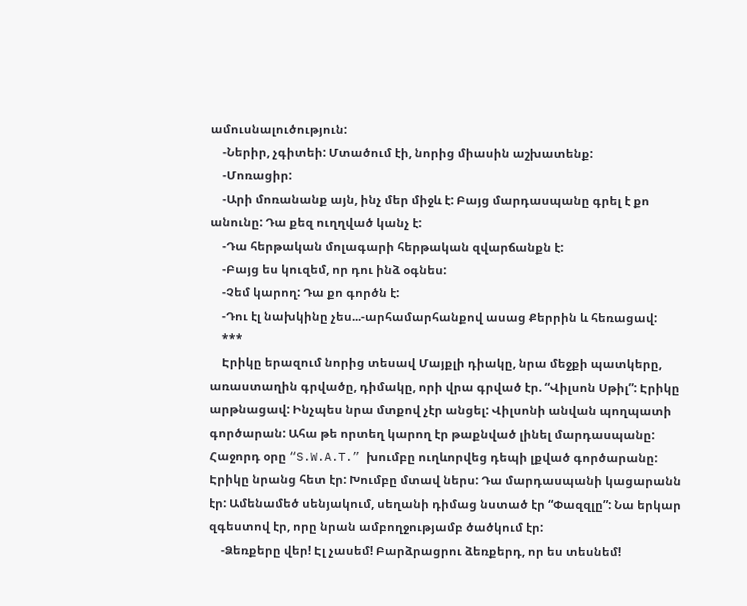ամուսնալուծություն:
    -Ներիր, չգիտեի: Մտածում էի, նորից միասին աշխատենք:
    -Մոռացիր:
    -Արի մոռանանք այն, ինչ մեր միջև է: Բայց մարդասպանը գրել է քո անունը: Դա քեզ ուղղված կանչ է:
    -Դա հերթական մոլագարի հերթական զվարճանքն է:
    -Բայց ես կուզեմ, որ դու ինձ օգնես:
    -Չեմ կարող: Դա քո գործն է:
    -Դու էլ նախկինը չես...-արհամարհանքով ասաց Քերրին և հեռացավ:
    ***
    Էրիկը երազում նորից տեսավ Մայքլի դիակը, նրա մեջքի պատկերը, առաստաղին գրվածը, դիմակը, որի վրա գրված էր. “Վիլսոն Սթիլ”: Էրիկը արթնացավ: Ինչպես նրա մտքով չէր անցել: Վիլսոնի անվան պողպատի գործարան: Ահա թե որտեղ կարող էր թաքնված լինել մարդասպանը: Հաջորդ օրը “S.W.A.T.” խումբը ուղևորվեց դեպի լքված գործարանը: Էրիկը նրանց հետ էր: Խումբը մտավ ներս: Դա մարդասպանի կացարանն էր: Ամենամեծ սենյակում, սեղանի դիմաց նստած էր “Փազզլը”: Նա երկար զգեստով էր, որը նրան ամբողջությամբ ծածկում էր:
    -Ձեռքերը վեր! Էլ չասեմ! Բարձրացրու ձեռքերդ, որ ես տեսնեմ!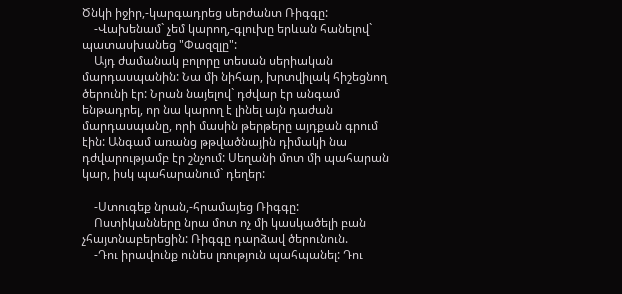Ծնկի իջիր,-կարգադրեց սերժանտ Ռիգգը:
    -Վախենամ` չեմ կարող,-գլուխը երևան հանելով` պատասխանեց "Փազզլը":
    Այդ ժամանակ բոլորը տեսան սերիական մարդասպանին: Նա մի նիհար, խրտվիլակ հիշեցնող ծերունի էր: Նրան նայելով` դժվար էր անգամ ենթադրել, որ նա կարող է լինել այն դաժան մարդասպանը, որի մասին թերթերը այդքան գրում էին: Անգամ առանց թթվածնային դիմակի նա դժվարությամբ էր շնչում: Սեղանի մոտ մի պահարան կար, իսկ պահարանում` դեղեր:

    -Ստուգեք նրան,-հրամայեց Ռիգգը:
    Ոստիկանները նրա մոտ ոչ մի կասկածելի բան չհայտնաբերեցին: Ռիգգը դարձավ ծերունուն.
    -Դու իրավունք ունես լռություն պահպանել: Դու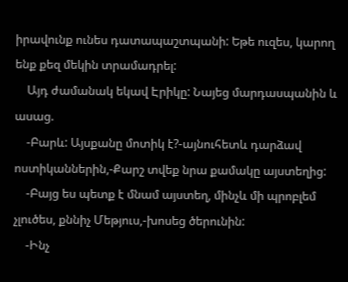իրավունք ունես դատապաշտպանի: Եթե ուզես, կարող ենք քեզ մեկին տրամադրել:
    Այդ ժամանակ եկավ Էրիկը: Նայեց մարդասպանին և ասաց.
    -Բարև: Այսքանը մոտիկ է?-այնուհետև դարձավ ոստիկաններին,-Քարշ տվեք նրա քամակը այստեղից:
    -Բայց ես պետք է մնամ այստեղ, մինչև մի պրոբլեմ չլուծես, քննիչ Մեթյուս,-խոսեց ծերունին:
    -Ինչ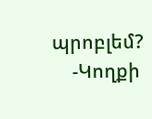պրոբլեմ?
    -Կողքի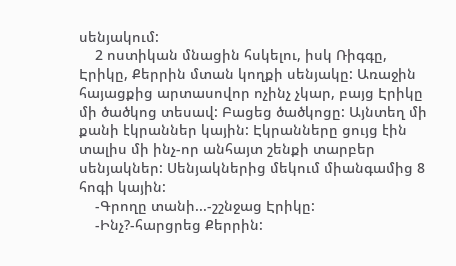սենյակում:
    2 ոստիկան մնացին հսկելու, իսկ Ռիգգը, Էրիկը, Քերրին մտան կողքի սենյակը: Առաջին հայացքից արտասովոր ոչինչ չկար, բայց Էրիկը մի ծածկոց տեսավ: Բացեց ծածկոցը: Այնտեղ մի քանի էկրաններ կային: Էկրանները ցույց էին տալիս մի ինչ-որ անհայտ շենքի տարբեր սենյակներ: Սենյակներից մեկում միանգամից 8 հոգի կային:
    -Գրողը տանի...-շշնջաց Էրիկը:
    -Ինչ?-հարցրեց Քերրին: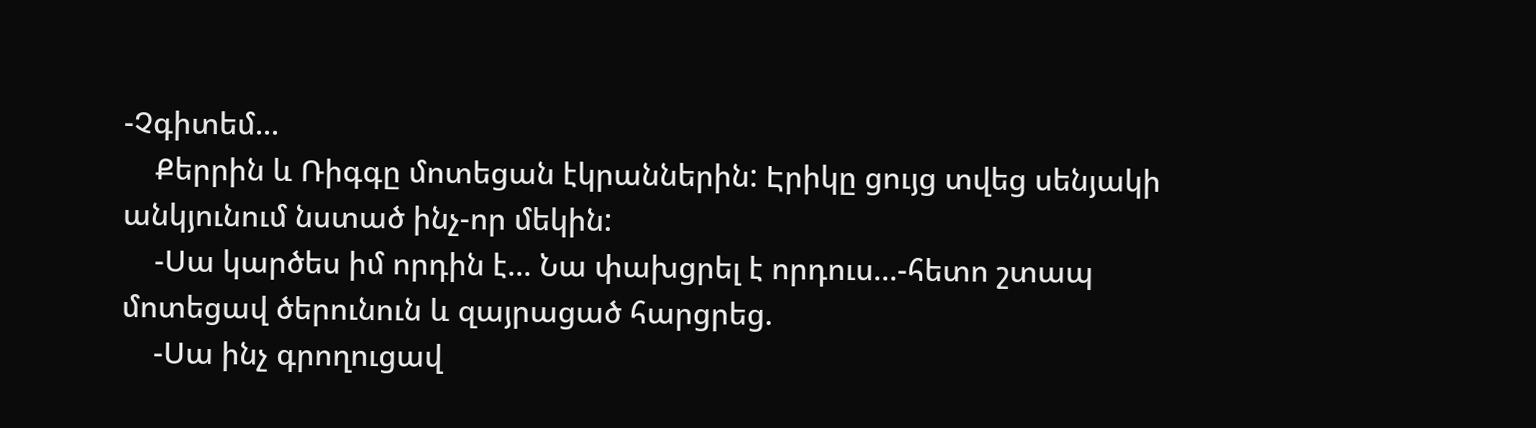-Չգիտեմ...
    Քերրին և Ռիգգը մոտեցան էկրաններին: Էրիկը ցույց տվեց սենյակի անկյունում նստած ինչ-որ մեկին:
    -Սա կարծես իմ որդին է... Նա փախցրել է որդուս...-հետո շտապ մոտեցավ ծերունուն և զայրացած հարցրեց.
    -Սա ինչ գրողուցավ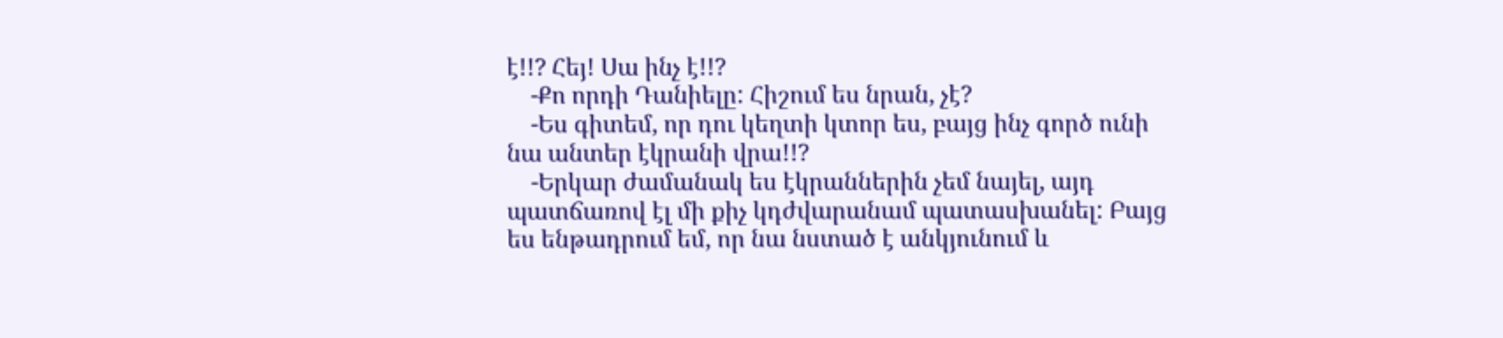է!!? Հեյ! Սա ինչ է!!?
    -Քո որդի Դանիելը: Հիշում ես նրան, չէ?
    -Ես գիտեմ, որ դու կեղտի կտոր ես, բայց ինչ գործ ունի նա անտեր էկրանի վրա!!?
    -Երկար ժամանակ ես էկրաններին չեմ նայել, այդ պատճառով էլ մի քիչ կդժվարանամ պատասխանել: Բայց ես ենթադրում եմ, որ նա նստած է անկյունում և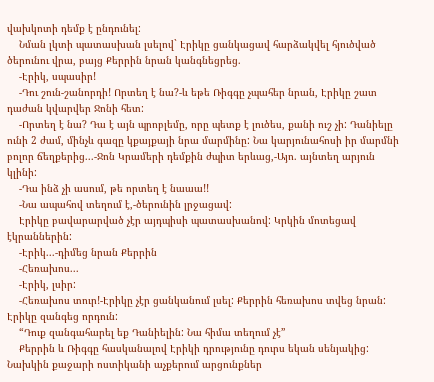վախկոտի դեմք է ընդունել:
    Նման լկտի պատասխան լսելով` Էրիկը ցանկացավ հարձակվել հյուծված ծերունու վրա, բայց Քերրին նրան կանգնեցրեց.
    -Էրիկ, սպասիր!
    -Դու շուն-շանորդի! Որտեղ է նա?-և եթե Ռիգգը չպահեր նրան, Էրիկը շատ դաժան կվարվեր Ջոնի հետ:
    -Որտեղ է նա? Դա է այն պրոբլեմը, որը պետք է լուծես, քանի ուշ չի: Դանիելը ունի 2 ժամ, մինչև գազը կքայքայի նրա մարմինը: Նա կարյունահոսի իր մարմնի բոլոր ճեղքերից...-Ջոն Կրամերի դեմքին ժպիտ երևաց,-Այո. այնտեղ արյուն կլինի:
    -Դա ինձ չի ասում, թե որտեղ է նաաա!!
    -Նա ապահով տեղում է,-ծերունին լրջացավ:
    Էրիկը բավարարված չէր այդպիսի պատասխանով: Կրկին մոտեցավ էկրաններին:
    -Էրիկ...-դիմեց նրան Քերրին
    -Հեռախոս...
    -Էրիկ, լսիր:
    -Հեռախոս տուր!-Էրիկը չէր ցանկանում լսել: Քերրին հեռախոս տվեց նրան: Էրիկը զանգեց որդուն:
    “Դուք զանգահարել եք Դանիելին: Նա հիմա տեղում չէ”
    Քերրին և Ռիգգը հասկանալով Էրիկի դրությունը դուրս եկան սենյակից: Նախկին քաջարի ոստիկանի աչքերում արցունքներ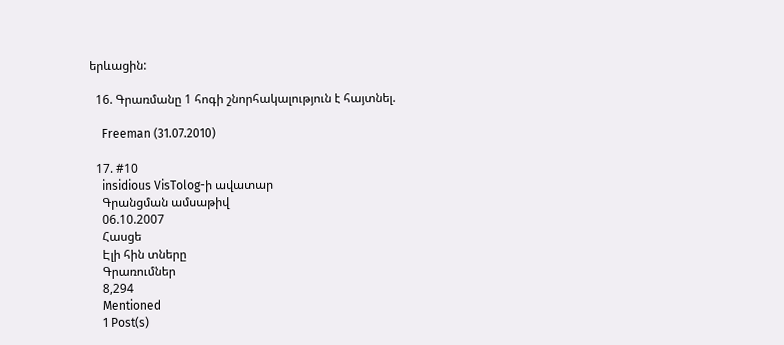երևացին:

  16. Գրառմանը 1 հոգի շնորհակալություն է հայտնել.

    Freeman (31.07.2010)

  17. #10
    insidious VisTolog-ի ավատար
    Գրանցման ամսաթիվ
    06.10.2007
    Հասցե
    Էլի հին տները
    Գրառումներ
    8,294
    Mentioned
    1 Post(s)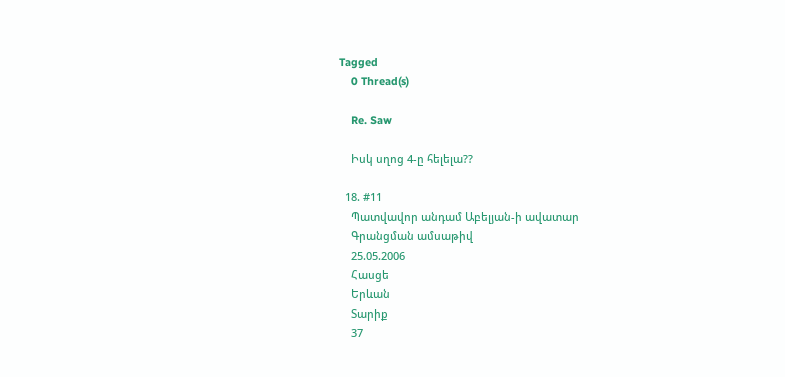Tagged
    0 Thread(s)

    Re. Saw

    Իսկ սղոց 4-ը հելելա??

  18. #11
    Պատվավոր անդամ Աբելյան-ի ավատար
    Գրանցման ամսաթիվ
    25.05.2006
    Հասցե
    Երևան
    Տարիք
    37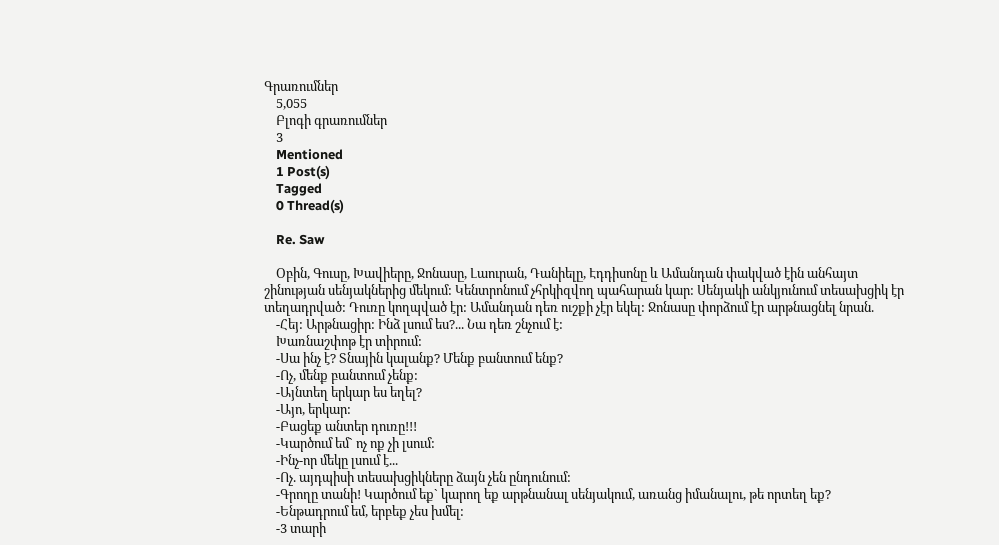Գրառումներ
    5,055
    Բլոգի գրառումներ
    3
    Mentioned
    1 Post(s)
    Tagged
    0 Thread(s)

    Re. Saw

    Օբին, Գուսը, Խավիերը, Ջոնասը, Լաուրան, Դանիելը, Էդդիսոնը և Ամանդան փակված էին անհայտ շինության սենյակներից մեկում: Կենտրոնում չհրկիզվող պահարան կար: Սենյակի անկյունում տեսախցիկ էր տեղադրված: Դուռը կողպված էր: Ամանդան դեռ ուշքի չէր եկել: Ջոնասը փորձում էր արթնացնել նրան.
    -Հեյ: Արթնացիր: Ինձ լսում ես?... Նա դեռ շնչում է:
    Խառնաշփոթ էր տիրում:
    -Սա ինչ է? Տնային կալանք? Մենք բանտում ենք?
    -Ոչ, մենք բանտում չենք:
    -Այնտեղ երկար ես եղել?
    -Այո, երկար:
    -Բացեք անտեր դուռը!!!
    -Կարծում եմ` ոչ ոք չի լսում:
    -Ինչ-որ մեկը լսում է...
    -Ոչ. այդպիսի տեսախցիկները ձայն չեն ընդունում:
    -Գրողը տանի! Կարծում եք` կարող եք արթնանալ սենյակում, առանց իմանալու, թե որտեղ եք?
    -Ենթադրում եմ, երբեք չես խմել:
    -3 տարի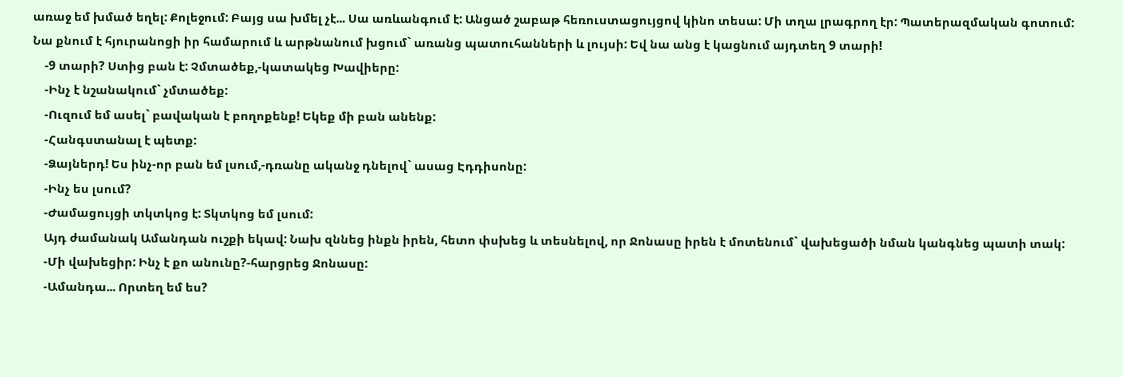առաջ եմ խմած եղել: Քոլեջում: Բայց սա խմել չէ... Սա առևանգում է: Անցած շաբաթ հեռուստացույցով կինո տեսա: Մի տղա լրագրող էր: Պատերազմական գոտում: Նա քնում է հյուրանոցի իր համարում և արթնանում խցում` առանց պատուհանների և լույսի: Եվ նա անց է կացնում այդտեղ 9 տարի!
    -9 տարի? Ստից բան է: Չմտածեք,-կատակեց Խավիերը:
    -Ինչ է նշանակում` չմտածեք:
    -Ուզում եմ ասել` բավական է բողոքենք! Եկեք մի բան անենք:
    -Հանգստանալ է պետք:
    -Ձայներդ! Ես ինչ-որ բան եմ լսում,-դռանը ականջ դնելով` ասաց Էդդիսոնը:
    -Ինչ ես լսում?
    -Ժամացույցի տկտկոց է: Տկտկոց եմ լսում:
    Այդ ժամանակ Ամանդան ուշքի եկավ: Նախ զննեց ինքն իրեն, հետո փսխեց և տեսնելով, որ Ջոնասը իրեն է մոտենում` վախեցածի նման կանգնեց պատի տակ:
    -Մի վախեցիր: Ինչ է քո անունը?-հարցրեց Ջոնասը:
    -Ամանդա... Որտեղ եմ ես?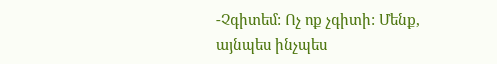-Չգիտեմ: Ոչ ոք չգիտի: Մենք, այնպես ինչպես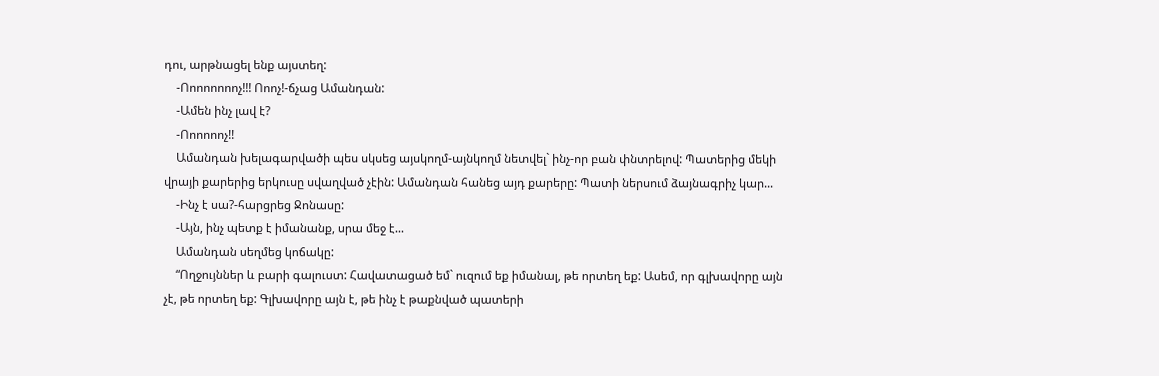դու, արթնացել ենք այստեղ:
    -Ոոոոոոոոչ!!! Ոոոչ!-ճչաց Ամանդան:
    -Ամեն ինչ լավ է?
    -Ոոոոոոչ!!
    Ամանդան խելագարվածի պես սկսեց այսկողմ-այնկողմ նետվել` ինչ-որ բան փնտրելով: Պատերից մեկի վրայի քարերից երկուսը սվաղված չէին: Ամանդան հանեց այդ քարերը: Պատի ներսում ձայնագրիչ կար...
    -Ինչ է սա?-հարցրեց Ջոնասը:
    -Այն, ինչ պետք է իմանանք, սրա մեջ է...
    Ամանդան սեղմեց կոճակը:
    “Ողջույններ և բարի գալուստ: Հավատացած եմ` ուզում եք իմանալ, թե որտեղ եք: Ասեմ, որ գլխավորը այն չէ, թե որտեղ եք: Գլխավորը այն է, թե ինչ է թաքնված պատերի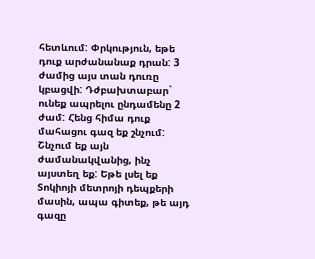հետևում: Փրկություն, եթե դուք արժանանաք դրան: 3 ժամից այս տան դուռը կբացվի: Դժբախտաբար` ունեք ապրելու ընդամենը 2 ժամ: Հենց հիմա դուք մահացու գազ եք շնչում: Շնչում եք այն ժամանակվանից, ինչ այստեղ եք: Եթե լսել եք Տոկիոյի մետրոյի դեպքերի մասին, ապա գիտեք, թե այդ գազը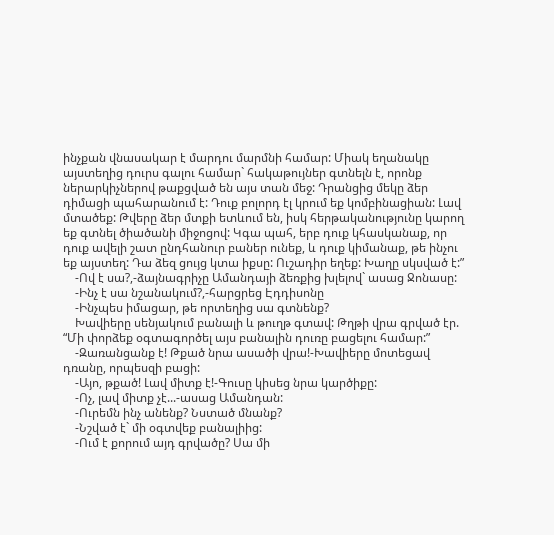ինչքան վնասակար է մարդու մարմնի համար: Միակ եղանակը այստեղից դուրս գալու համար` հակաթույներ գտնելն է, որոնք ներարկիչներով թաքցված են այս տան մեջ: Դրանցից մեկը ձեր դիմացի պահարանում է: Դուք բոլորդ էլ կրում եք կոմբինացիան: Լավ մտածեք: Թվերը ձեր մտքի ետևում են, իսկ հերթականությունը կարող եք գտնել ծիածանի միջոցով: Կգա պահ, երբ դուք կհասկանաք, որ դուք ավելի շատ ընդհանուր բաներ ունեք, և դուք կիմանաք, թե ինչու եք այստեղ: Դա ձեզ ցույց կտա իքսը: Ուշադիր եղեք: Խաղը սկսված է:”
    -Ով է սա?,-ձայնագրիչը Ամանդայի ձեռքից խլելով` ասաց Ջոնասը:
    -Ինչ է սա նշանակում?,-հարցրեց Էդդիսոնը
    -Ինչպես իմացար, թե որտեղից սա գտնենք?
    Խավիերը սենյակում բանալի և թուղթ գտավ: Թղթի վրա գրված էր. “Մի փորձեք օգտագործել այս բանալին դուռը բացելու համար:”
    -Զառանցանք է! Թքած նրա ասածի վրա!-Խավիերը մոտեցավ դռանը, որպեսզի բացի:
    -Այո, թքած! Լավ միտք է!-Գուսը կիսեց նրա կարծիքը:
    -Ոչ, լավ միտք չէ...-ասաց Ամանդան:
    -Ուրեմն ինչ անենք? Նստած մնանք?
    -Նշված է` մի օգտվեք բանալիից:
    -Ում է քորում այդ գրվածը? Սա մի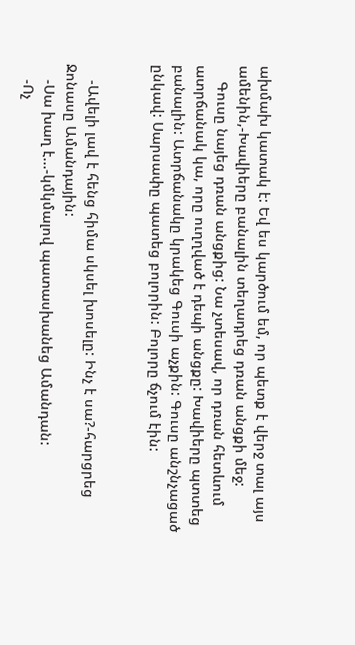ախմախ կատակ է: Եվ ես կարծում եմ, որ պետք է վերջ տալ այս ամենին,-Խավիերը բանալին տեղադրեց դռան անցքի մեջ:
    Գուսը նայեց դռան անցքից: Նա չտեսավ, որ դռան հետևում ատրճանակ կա, որը ուղղված է դեպի անցքը: Խավիերը պտտեց բանալին: Ատրճանակը կրակեց Գուսի աչքին: Գուսը անշնչացած ընկավ: Սարսափը պատեց բոլորին: Բոլորը ճչում էին:


    -Ավելի լավ է հենց հիմա սկսել խոսելը: Ինչ է սա?-հարցրեց Ջոնասը Ամանդային:
    -Սա խաղ է...-կմկմալով պատասխանեց Ամանդան:
    -Ոչ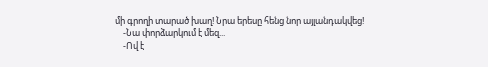մի գրողի տարած խաղ! Նրա երեսը հենց նոր այլանդակվեց!
    -Նա փորձարկում է մեզ...
    -Ով է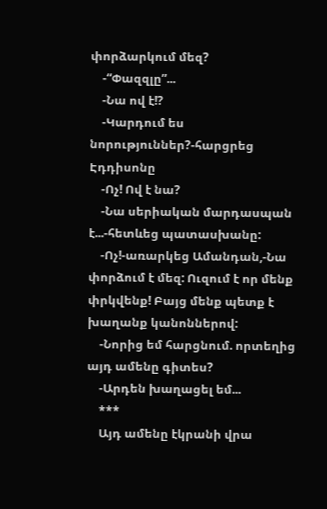փորձարկում մեզ?
    -“Փազզլը”...
    -Նա ով է!?
    -Կարդում ես նորություններ?-հարցրեց Էդդիսոնը
    -Ոչ! Ով է նա?
    -Նա սերիական մարդասպան է...-հետևեց պատասխանը:
    -Ոչ!-առարկեց Ամանդան,-Նա փորձում է մեզ: Ուզում է որ մենք փրկվենք! Բայց մենք պետք է խաղանք կանոններով:
    -Նորից եմ հարցնում. որտեղից այդ ամենը գիտես?
    -Արդեն խաղացել եմ...
    ***
    Այդ ամենը էկրանի վրա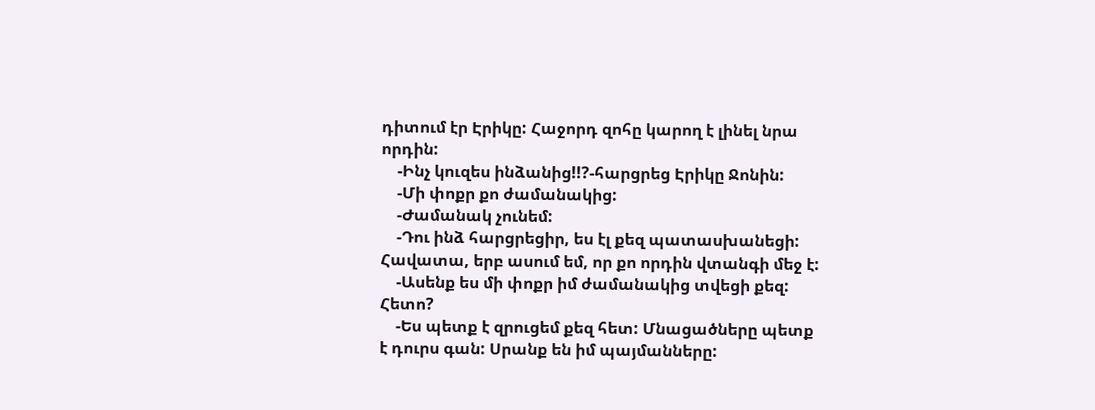դիտում էր Էրիկը: Հաջորդ զոհը կարող է լինել նրա որդին:
    -Ինչ կուզես ինձանից!!?-հարցրեց Էրիկը Ջոնին:
    -Մի փոքր քո ժամանակից:
    -Ժամանակ չունեմ:
    -Դու ինձ հարցրեցիր, ես էլ քեզ պատասխանեցի: Հավատա, երբ ասում եմ, որ քո որդին վտանգի մեջ է:
    -Ասենք ես մի փոքր իմ ժամանակից տվեցի քեզ: Հետո?
    -Ես պետք է զրուցեմ քեզ հետ: Մնացածները պետք է դուրս գան: Սրանք են իմ պայմանները: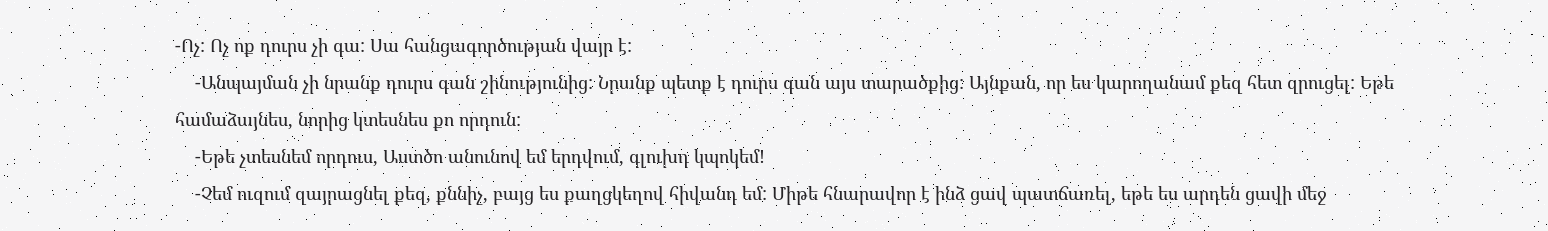-Ոչ: Ոչ ոք դուրս չի գա: Սա հանցագործության վայր է:
    -Անպայման չի նրանք դուրս գան շինությունից: Նրանք պետք է դուրս գան այս տարածքից: Այնքան, որ ես կարողանամ քեզ հետ զրուցել: Եթե համաձայնես, նորից կտեսնես քո որդուն:
    -Եթե չտեսնեմ որդուս, Աստծո անունով եմ երդվում, գլուխդ կպոկեմ!
    -Չեմ ուզում զայրացնել քեզ, քննիչ, բայց ես քաղցկեղով հիվանդ եմ: Միթե հնարավոր է ինձ ցավ պատճառել, եթե ես արդեն ցավի մեջ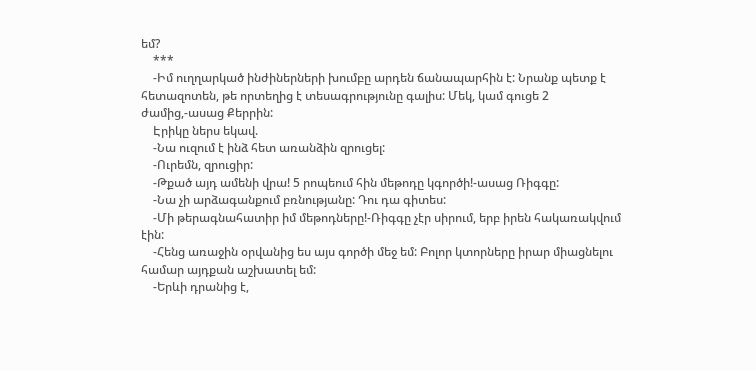եմ?
    ***
    -Իմ ուղղարկած ինժիներների խումբը արդեն ճանապարհին է: Նրանք պետք է հետազոտեն, թե որտեղից է տեսագրությունը գալիս: Մեկ, կամ գուցե 2 ժամից,-ասաց Քերրին:
    Էրիկը ներս եկավ.
    -Նա ուզում է ինձ հետ առանձին զրուցել:
    -Ուրեմն, զրուցիր:
    -Թքած այդ ամենի վրա! 5 րոպեում հին մեթոդը կգործի!-ասաց Ռիգգը:
    -Նա չի արձագանքում բռնությանը: Դու դա գիտես:
    -Մի թերագնահատիր իմ մեթոդները!-Ռիգգը չէր սիրում, երբ իրեն հակառակվում էին:
    -Հենց առաջին օրվանից ես այս գործի մեջ եմ: Բոլոր կտորները իրար միացնելու համար այդքան աշխատել եմ:
    -Երևի դրանից է,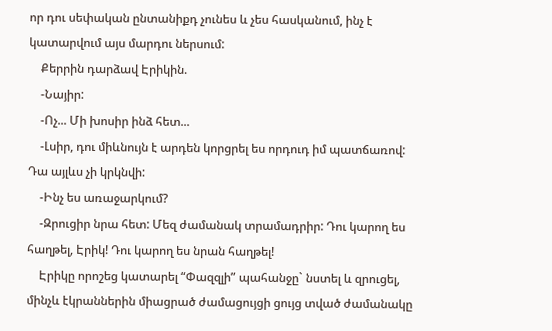որ դու սեփական ընտանիքդ չունես և չես հասկանում, ինչ է կատարվում այս մարդու ներսում:
    Քերրին դարձավ Էրիկին.
    -Նայիր:
    -Ոչ... Մի խոսիր ինձ հետ...
    -Լսիր, դու միևնույն է արդեն կորցրել ես որդուդ իմ պատճառով: Դա այլևս չի կրկնվի:
    -Ինչ ես առաջարկում?
    -Զրուցիր նրա հետ: Մեզ ժամանակ տրամադրիր: Դու կարող ես հաղթել, Էրիկ! Դու կարող ես նրան հաղթել!
    Էրիկը որոշեց կատարել “Փազզլի” պահանջը` նստել և զրուցել, մինչև էկրաններին միացրած ժամացույցի ցույց տված ժամանակը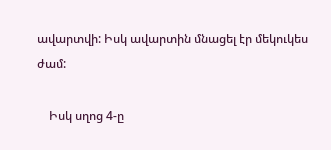ավարտվի: Իսկ ավարտին մնացել էր մեկուկես ժամ:

    Իսկ սղոց 4-ը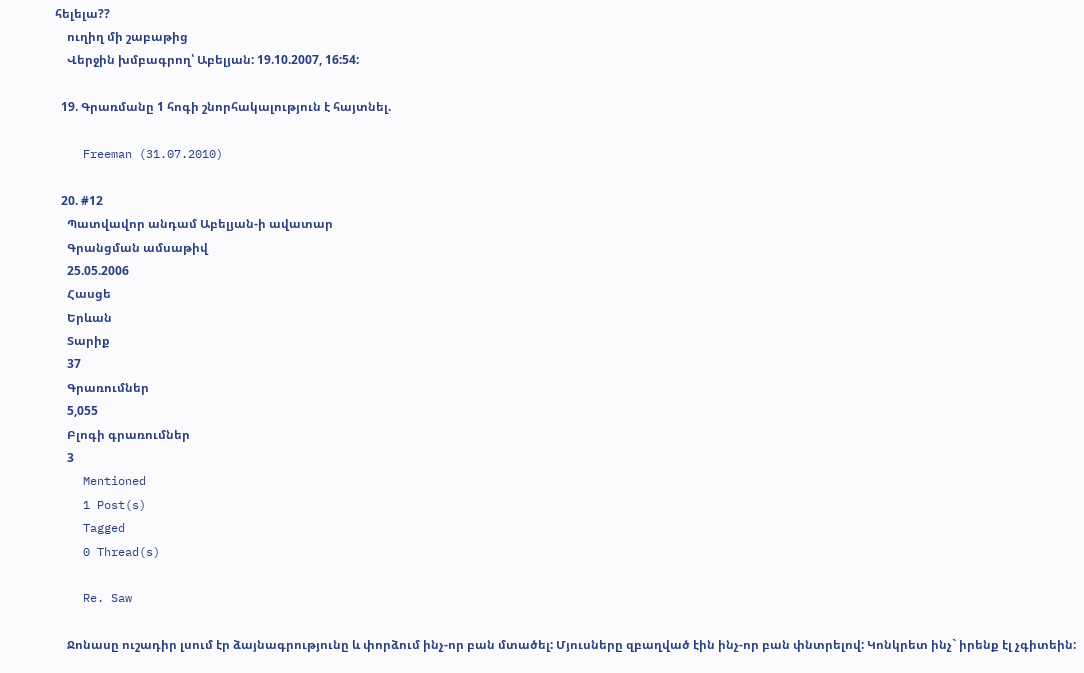հելելա??
    ուղիղ մի շաբաթից
    Վերջին խմբագրող՝ Աբելյան: 19.10.2007, 16:54:

  19. Գրառմանը 1 հոգի շնորհակալություն է հայտնել.

    Freeman (31.07.2010)

  20. #12
    Պատվավոր անդամ Աբելյան-ի ավատար
    Գրանցման ամսաթիվ
    25.05.2006
    Հասցե
    Երևան
    Տարիք
    37
    Գրառումներ
    5,055
    Բլոգի գրառումներ
    3
    Mentioned
    1 Post(s)
    Tagged
    0 Thread(s)

    Re. Saw

    Ջոնասը ուշադիր լսում էր ձայնագրությունը և փորձում ինչ-որ բան մտածել: Մյուսները զբաղված էին ինչ-որ բան փնտրելով: Կոնկրետ ինչ` իրենք էլ չգիտեին: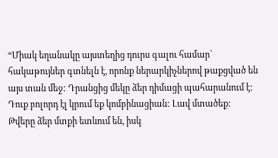“Միակ եղանակը այստեղից դուրս գալու համար` հակաթույներ գտնելն է, որոնք ներարկիչներով թաքցված են այս տան մեջ: Դրանցից մեկը ձեր դիմացի պահարանում է: Դուք բոլորդ էլ կրում եք կոմբինացիան: Լավ մտածեք: Թվերը ձեր մտքի ետևում են, իսկ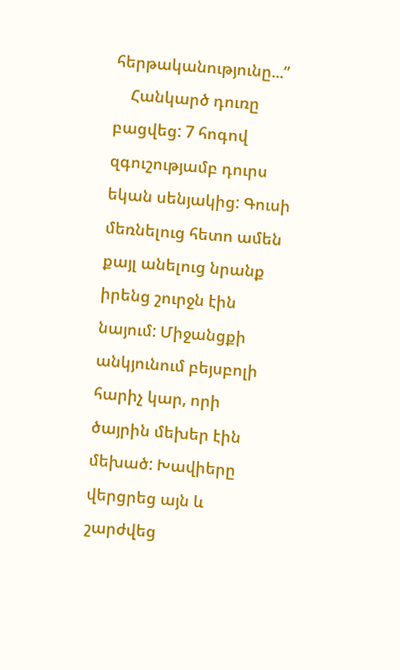հերթականությունը...”
    Հանկարծ դուռը բացվեց: 7 հոգով զգուշությամբ դուրս եկան սենյակից: Գուսի մեռնելուց հետո ամեն քայլ անելուց նրանք իրենց շուրջն էին նայում: Միջանցքի անկյունում բեյսբոլի հարիչ կար, որի ծայրին մեխեր էին մեխած: Խավիերը վերցրեց այն և շարժվեց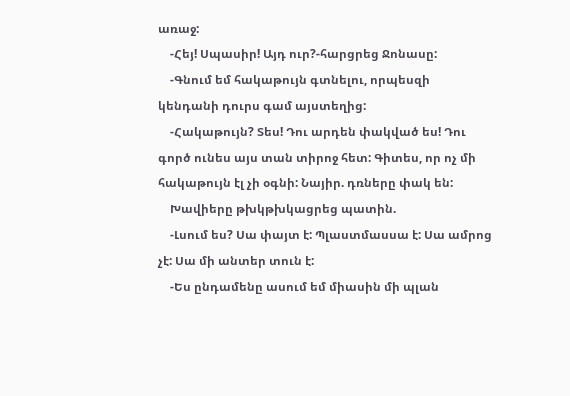առաջ:
    -Հեյ! Սպասիր! Այդ ուր?-հարցրեց Ջոնասը:
    -Գնում եմ հակաթույն գտնելու, որպեսզի կենդանի դուրս գամ այստեղից:
    -Հակաթույն? Տես! Դու արդեն փակված ես! Դու գործ ունես այս տան տիրոջ հետ: Գիտես, որ ոչ մի հակաթույն էլ չի օգնի: Նայիր. դռները փակ են:
    Խավիերը թխկթխկացրեց պատին.
    -Լսում ես? Սա փայտ է: Պլաստմասսա է: Սա ամրոց չէ: Սա մի անտեր տուն է:
    -Ես ընդամենը ասում եմ միասին մի պլան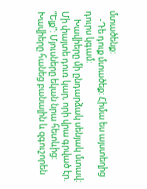մտածենք:
    -Դե դուք մտածեք: Հիմա ես այստեղից դուրս կգամ:
    Խավիերը մի ընդարձակ սենյակ մտավ: Մի փայտե դուռ կար, որի վրա գրված էր. “Ելք”: Մյուսները եկան նրա հետևից: Խավիերը հանեց բանալին և զգուշորեն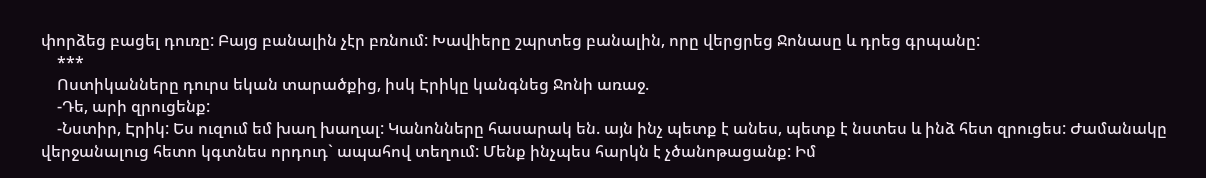փորձեց բացել դուռը: Բայց բանալին չէր բռնում: Խավիերը շպրտեց բանալին, որը վերցրեց Ջոնասը և դրեց գրպանը:
    ***
    Ոստիկանները դուրս եկան տարածքից, իսկ Էրիկը կանգնեց Ջոնի առաջ.
    -Դե, արի զրուցենք:
    -Նստիր, Էրիկ: Ես ուզում եմ խաղ խաղալ: Կանոնները հասարակ են. այն ինչ պետք է անես, պետք է նստես և ինձ հետ զրուցես: Ժամանակը վերջանալուց հետո կգտնես որդուդ` ապահով տեղում: Մենք ինչպես հարկն է չծանոթացանք: Իմ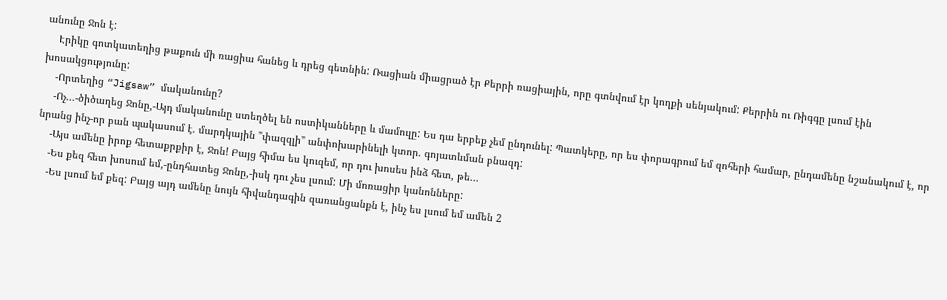անունը Ջոն է:
    Էրիկը գոտկատեղից թաքուն մի ռացիա հանեց և դրեց գետնին: Ռացիան միացրած էր Քերրի ռացիային, որը գտնվում էր կողքի սենյակում: Քերրին ու Ռիգգը լսում էին խոսակցությունը:
    -Որտեղից “Jigsaw” մականունը?
    -Ոչ...-ծիծաղեց Ջոնը,-Այդ մականունը ստեղծել են ոստիկանները և մամուլը: Ես դա երբեք չեմ ընդունել: Պատկերը, որ ես փորագրում եմ զոհերի համար, ընդամենը նշանակում է, որ նրանց ինչ-որ բան պակասում է. մարդկային "փազզլի" անփոխարինելի կտոր. գոյատևման բնազդ:
    -Այս ամենը իրոք հետաքրքիր է, Ջոն! Բայց հիմա ես կուզեմ, որ դու խոսես ինձ հետ, թե...
    -Ես քեզ հետ խոսում եմ,-ընդհատեց Ջոնը,-իսկ դու չես լսում: Մի մոռացիր կանոնները:
    -Ես լսում եմ քեզ: Բայց այդ ամենը նույն հիվանդագին զառանցանքն է, ինչ ես լսում եմ ամեն 2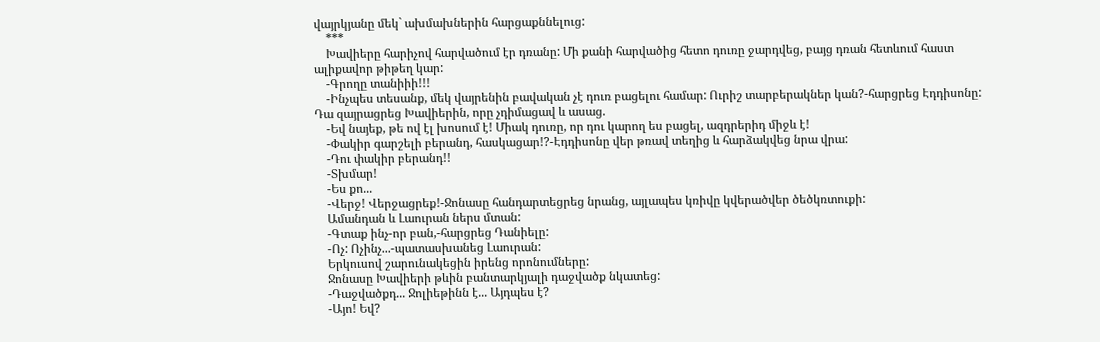վայրկյանը մեկ` ախմախներին հարցաքննելուց:
    ***
    Խավիերը հարիչով հարվածում էր դռանը: Մի քանի հարվածից հետո դուռը ջարդվեց, բայց դռան հետևում հաստ ալիքավոր թիթեղ կար:
    -Գրողը տանիիի!!!
    -Ինչպես տեսանք, մեկ վայրենին բավական չէ դուռ բացելու համար: Ուրիշ տարբերակներ կան?-հարցրեց Էդդիսոնը: Դա զայրացրեց Խավիերին, որը չդիմացավ և ասաց.
    -Եվ նայեք, թե ով էլ խոսում է! Միակ դուռը, որ դու կարող ես բացել, ազդրերիդ միջև է!
    -Փակիր գարշելի բերանդ, հասկացար!?-Էդդիսոնը վեր թռավ տեղից և հարձակվեց նրա վրա:
    -Դու փակիր բերանդ!!
    -Տխմար!
    -Ես քո...
    -Վերջ! Վերջացրեք!-Ջոնասը հանդարտեցրեց նրանց, այլապես կռիվը կվերածվեր ծեծկռտուքի:
    Ամանդան և Լաուրան ներս մտան:
    -Գտաք ինչ-որ բան,-հարցրեց Դանիելը:
    -Ոչ: Ոչինչ...-պատասխանեց Լաուրան:
    Երկուսով շարունակեցին իրենց որոնումները:
    Ջոնասը Խավիերի թևին բանտարկյալի դաջվածք նկատեց:
    -Դաջվածքդ... Ջոլիեթինն է... Այդպես է?
    -Այո! Եվ?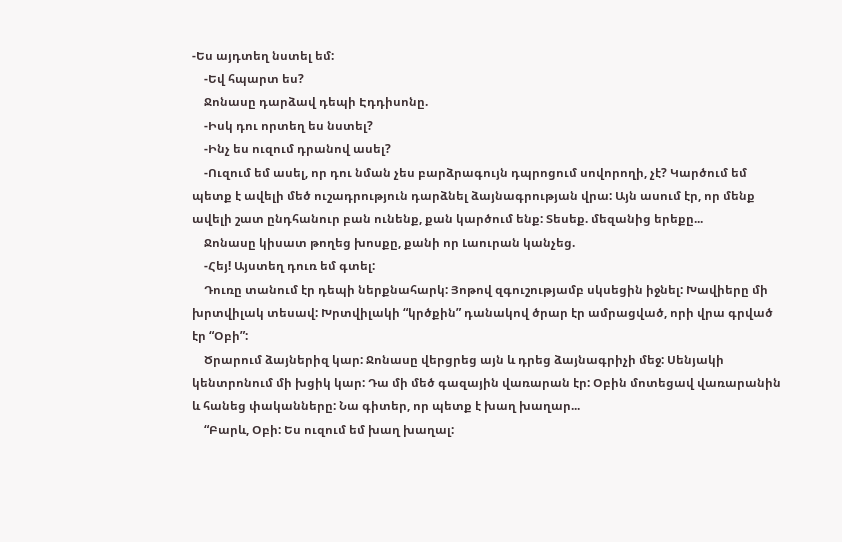-Ես այդտեղ նստել եմ:
    -Եվ հպարտ ես?
    Ջոնասը դարձավ դեպի Էդդիսոնը.
    -Իսկ դու որտեղ ես նստել?
    -Ինչ ես ուզում դրանով ասել?
    -Ուզում եմ ասել, որ դու նման չես բարձրագույն դպրոցում սովորողի, չէ? Կարծում եմ պետք է ավելի մեծ ուշադրություն դարձնել ձայնագրության վրա: Այն ասում էր, որ մենք ավելի շատ ընդհանուր բան ունենք, քան կարծում ենք: Տեսեք. մեզանից երեքը...
    Ջոնասը կիսատ թողեց խոսքը, քանի որ Լաուրան կանչեց.
    -Հեյ! Այստեղ դուռ եմ գտել:
    Դուռը տանում էր դեպի ներքնահարկ: Յոթով զգուշությամբ սկսեցին իջնել: Խավիերը մի խրտվիլակ տեսավ: Խրտվիլակի “կրծքին” դանակով ծրար էր ամրացված, որի վրա գրված էր “Օբի”:
    Ծրարում ձայներիզ կար: Ջոնասը վերցրեց այն և դրեց ձայնագրիչի մեջ: Սենյակի կենտրոնում մի խցիկ կար: Դա մի մեծ գազային վառարան էր: Օբին մոտեցավ վառարանին և հանեց փականները: Նա գիտեր, որ պետք է խաղ խաղար...
    “Բարև, Օբի: Ես ուզում եմ խաղ խաղալ: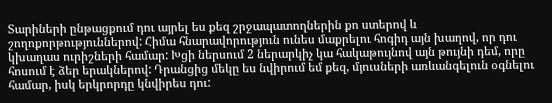Տարիների ընթացքում դու այրել ես քեզ շրջապատողներին քո ստերով և շողոքորթություններով: Հիմա հնարավորություն ունես մաքրելու հոգիդ այն խաղով, որ դու կխաղաս ուրիշների համար: Խցի ներսում 2 ներարկիչ կա հակաթույնով այն թույնի դեմ, որը հոսում է ձեր երակներով: Դրանցից մեկը ես նվիրում եմ քեզ, մյուսների առևանգելուն օգնելու համար, իսկ երկրորդը կնվիրես դու: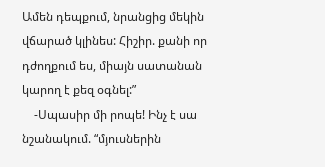Ամեն դեպքում, նրանցից մեկին վճարած կլինես: Հիշիր. քանի որ դժողքում ես, միայն սատանան կարող է քեզ օգնել:”
    -Սպասիր մի րոպե! Ինչ է սա նշանակում. “մյուսներին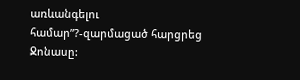առևանգելու համար”?-զարմացած հարցրեց Ջոնասը: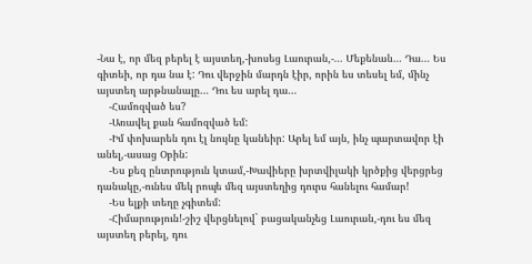-Նա է, որ մեզ բերել է այստեղ,-խոսեց Լաուրան,-... Մեքենան... Դա... Ես գիտեի, որ դա նա է: Դու վերջին մարդն էիր, որին ես տեսել եմ, մինչ այստեղ արթնանալը... Դու ես արել դա...
    -Համոզված ես?
    -Առավել քան համոզված եմ:
    -Իմ փոխարեն դու էլ նույնը կանեիր: Արել եմ այն, ինչ պարտավոր էի անել,-ասաց Օբին:
    -Ես քեզ ընտրություն կտամ,-Խավիերը խրտվիլակի կրծքից վերցրեց դանակը,-ունես մեկ րոպե մեզ այստեղից դուրս հանելու համար!
    -Ես ելքի տեղը չգիտեմ:
    -Հիմարություն!-շիշ վերցնելով` բացականչեց Լաուրան,-դու ես մեզ այստեղ բերել, դու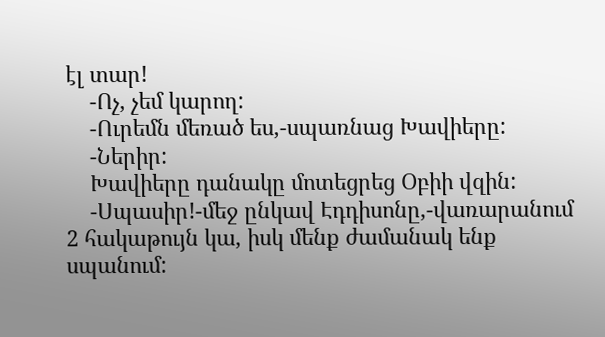էլ տար!
    -Ոչ, չեմ կարող:
    -Ուրեմն մեռած ես,-սպառնաց Խավիերը:
    -Ներիր:
    Խավիերը դանակը մոտեցրեց Օբիի վզին:
    -Սպասիր!-մեջ ընկավ Էդդիսոնը,-վառարանում 2 հակաթույն կա, իսկ մենք ժամանակ ենք սպանում: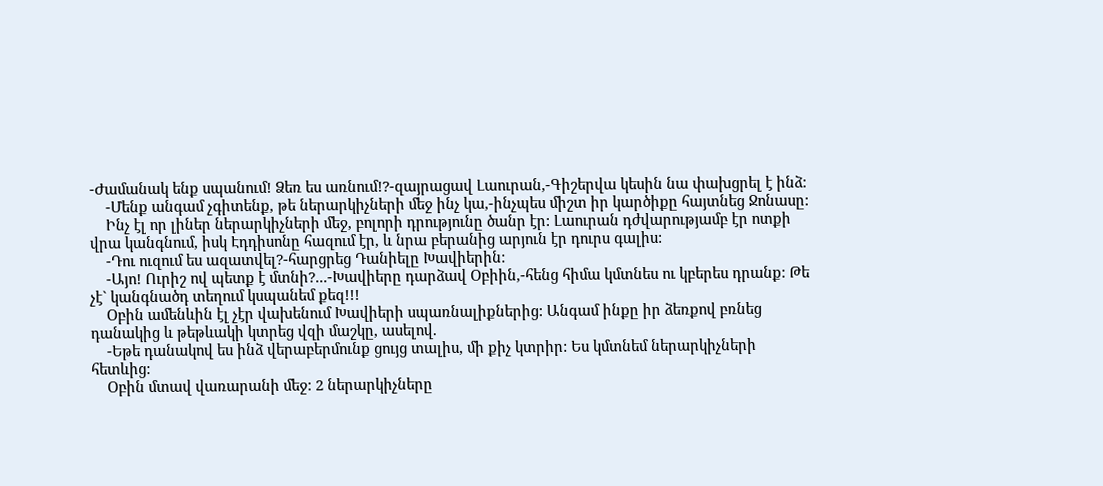-Ժամանակ ենք սպանում! Ձեռ ես առնում!?-զայրացավ Լաուրան,-Գիշերվա կեսին նա փախցրել է ինձ:
    -Մենք անգամ չգիտենք, թե ներարկիչների մեջ ինչ կա,-ինչպես միշտ իր կարծիքը հայտնեց Ջոնասը:
    Ինչ էլ որ լիներ ներարկիչների մեջ, բոլորի դրությունը ծանր էր: Լաուրան դժվարությամբ էր ոտքի վրա կանգնում, իսկ Էդդիսոնը հազում էր, և նրա բերանից արյուն էր դուրս գալիս:
    -Դու ուզում ես ազատվել?-հարցրեց Դանիելը Խավիերին:
    -Այո! Ուրիշ ով պետք է մտնի?...-Խավիերը դարձավ Օբիին,-հենց հիմա կմտնես ու կբերես դրանք: Թե չէ` կանգնածդ տեղում կսպանեմ քեզ!!!
    Օբին ամենևին էլ չէր վախենում Խավիերի սպառնալիքներից: Անգամ ինքը իր ձեռքով բռնեց դանակից և թեթևակի կտրեց վզի մաշկը, ասելով.
    -Եթե դանակով ես ինձ վերաբերմունք ցույց տալիս, մի քիչ կտրիր: Ես կմտնեմ ներարկիչների հետևից:
    Օբին մտավ վառարանի մեջ: 2 ներարկիչները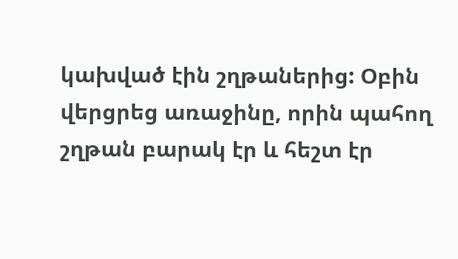կախված էին շղթաներից: Օբին վերցրեց առաջինը, որին պահող շղթան բարակ էր և հեշտ էր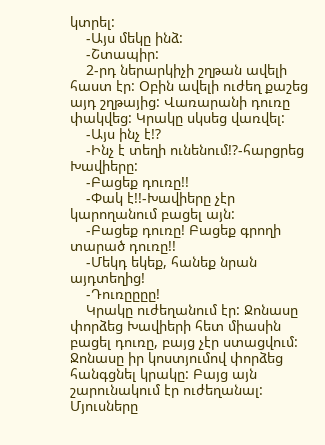կտրել:
    -Այս մեկը ինձ:
    -Շտապիր:
    2-րդ ներարկիչի շղթան ավելի հաստ էր: Օբին ավելի ուժեղ քաշեց այդ շղթայից: Վառարանի դուռը փակվեց: Կրակը սկսեց վառվել:
    -Այս ինչ է!?
    -Ինչ է տեղի ունենում!?-հարցրեց Խավիերը:
    -Բացեք դուռը!!
    -Փակ է!!-Խավիերը չէր կարողանում բացել այն:
    -Բացեք դուռը! Բացեք գրողի տարած դուռը!!
    -Մեկդ եկեք, հանեք նրան այդտեղից!
    -Դուռըըըը!
    Կրակը ուժեղանում էր: Ջոնասը փորձեց Խավիերի հետ միասին բացել դուռը, բայց չէր ստացվում: Ջոնասը իր կոստյումով փորձեց հանգցնել կրակը: Բայց այն շարունակում էր ուժեղանալ: Մյուսները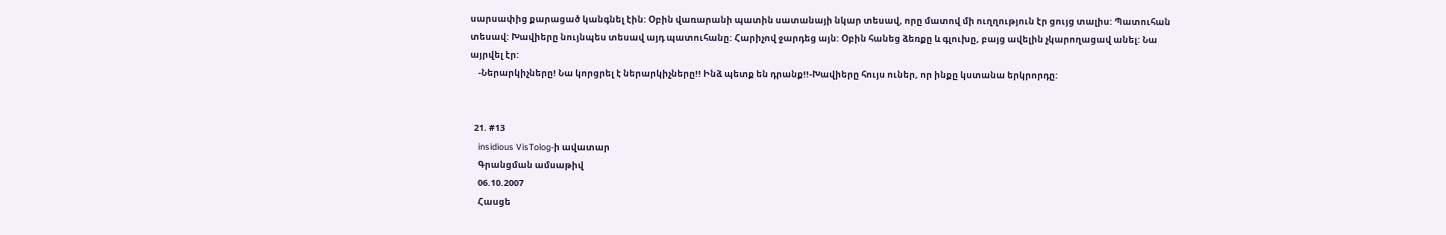սարսափից քարացած կանգնել էին: Օբին վառարանի պատին սատանայի նկար տեսավ, որը մատով մի ուղղություն էր ցույց տալիս: Պատուհան տեսավ: Խավիերը նույնպես տեսավ այդ պատուհանը: Հարիչով ջարդեց այն: Օբին հանեց ձեռքը և գլուխը, բայց ավելին չկարողացավ անել: Նա այրվել էր:
    -Ներարկիչները! Նա կորցրել է ներարկիչները!! Ինձ պետք են դրանք!!-Խավիերը հույս ուներ, որ ինքը կստանա երկրորդը:


  21. #13
    insidious VisTolog-ի ավատար
    Գրանցման ամսաթիվ
    06.10.2007
    Հասցե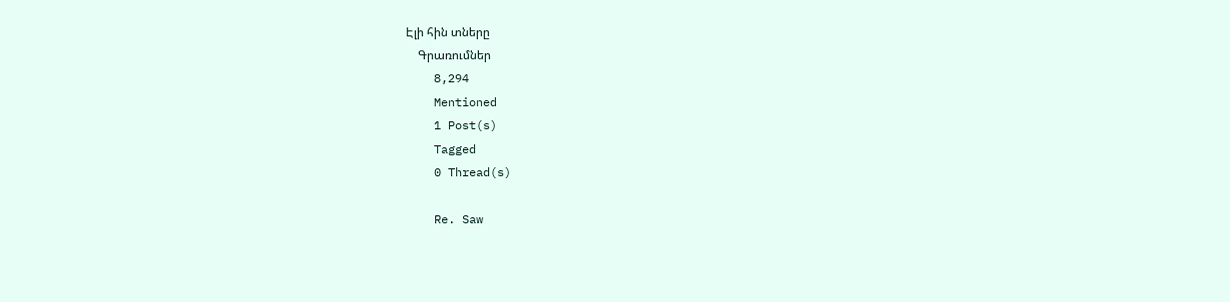Էլի հին տները
    Գրառումներ
    8,294
    Mentioned
    1 Post(s)
    Tagged
    0 Thread(s)

    Re. Saw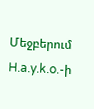Մեջբերում H.a.y.k.o.-ի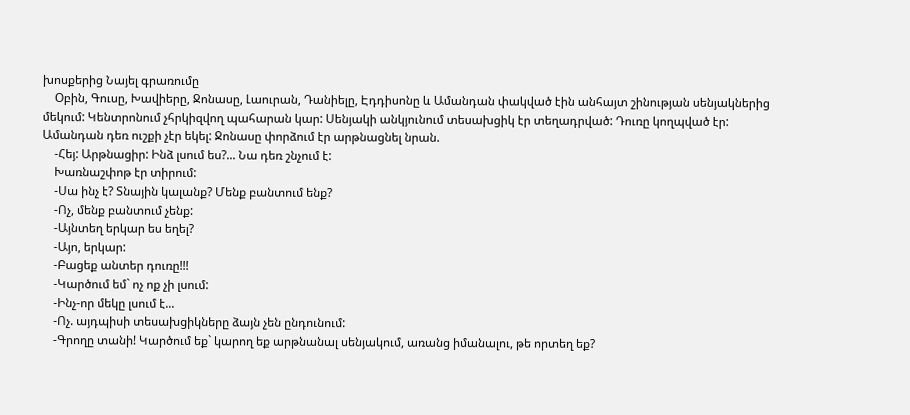խոսքերից Նայել գրառումը
    Օբին, Գուսը, Խավիերը, Ջոնասը, Լաուրան, Դանիելը, Էդդիսոնը և Ամանդան փակված էին անհայտ շինության սենյակներից մեկում: Կենտրոնում չհրկիզվող պահարան կար: Սենյակի անկյունում տեսախցիկ էր տեղադրված: Դուռը կողպված էր: Ամանդան դեռ ուշքի չէր եկել: Ջոնասը փորձում էր արթնացնել նրան.
    -Հեյ: Արթնացիր: Ինձ լսում ես?... Նա դեռ շնչում է:
    Խառնաշփոթ էր տիրում:
    -Սա ինչ է? Տնային կալանք? Մենք բանտում ենք?
    -Ոչ, մենք բանտում չենք:
    -Այնտեղ երկար ես եղել?
    -Այո, երկար:
    -Բացեք անտեր դուռը!!!
    -Կարծում եմ` ոչ ոք չի լսում:
    -Ինչ-որ մեկը լսում է...
    -Ոչ. այդպիսի տեսախցիկները ձայն չեն ընդունում:
    -Գրողը տանի! Կարծում եք` կարող եք արթնանալ սենյակում, առանց իմանալու, թե որտեղ եք?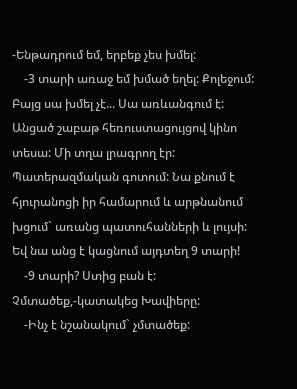-Ենթադրում եմ, երբեք չես խմել:
    -3 տարի առաջ եմ խմած եղել: Քոլեջում: Բայց սա խմել չէ... Սա առևանգում է: Անցած շաբաթ հեռուստացույցով կինո տեսա: Մի տղա լրագրող էր: Պատերազմական գոտում: Նա քնում է հյուրանոցի իր համարում և արթնանում խցում` առանց պատուհանների և լույսի: Եվ նա անց է կացնում այդտեղ 9 տարի!
    -9 տարի? Ստից բան է: Չմտածեք,-կատակեց Խավիերը:
    -Ինչ է նշանակում` չմտածեք: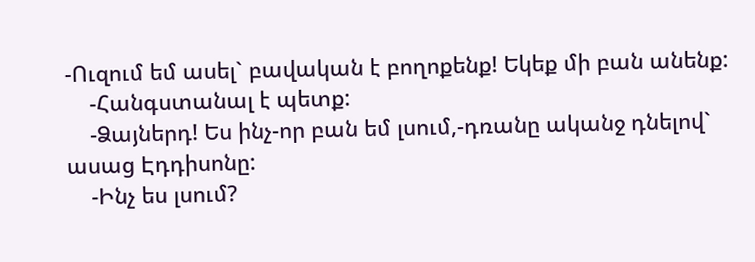-Ուզում եմ ասել` բավական է բողոքենք! Եկեք մի բան անենք:
    -Հանգստանալ է պետք:
    -Ձայներդ! Ես ինչ-որ բան եմ լսում,-դռանը ականջ դնելով` ասաց Էդդիսոնը:
    -Ինչ ես լսում?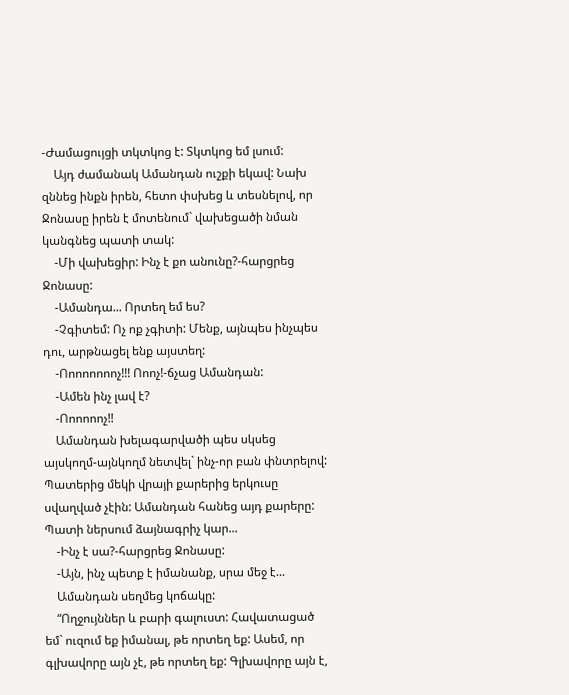-Ժամացույցի տկտկոց է: Տկտկոց եմ լսում:
    Այդ ժամանակ Ամանդան ուշքի եկավ: Նախ զննեց ինքն իրեն, հետո փսխեց և տեսնելով, որ Ջոնասը իրեն է մոտենում` վախեցածի նման կանգնեց պատի տակ:
    -Մի վախեցիր: Ինչ է քո անունը?-հարցրեց Ջոնասը:
    -Ամանդա... Որտեղ եմ ես?
    -Չգիտեմ: Ոչ ոք չգիտի: Մենք, այնպես ինչպես դու, արթնացել ենք այստեղ:
    -Ոոոոոոոոչ!!! Ոոոչ!-ճչաց Ամանդան:
    -Ամեն ինչ լավ է?
    -Ոոոոոոչ!!
    Ամանդան խելագարվածի պես սկսեց այսկողմ-այնկողմ նետվել` ինչ-որ բան փնտրելով: Պատերից մեկի վրայի քարերից երկուսը սվաղված չէին: Ամանդան հանեց այդ քարերը: Պատի ներսում ձայնագրիչ կար...
    -Ինչ է սա?-հարցրեց Ջոնասը:
    -Այն, ինչ պետք է իմանանք, սրա մեջ է...
    Ամանդան սեղմեց կոճակը:
    “Ողջույններ և բարի գալուստ: Հավատացած եմ` ուզում եք իմանալ, թե որտեղ եք: Ասեմ, որ գլխավորը այն չէ, թե որտեղ եք: Գլխավորը այն է,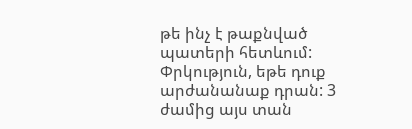թե ինչ է թաքնված պատերի հետևում: Փրկություն, եթե դուք արժանանաք դրան: 3 ժամից այս տան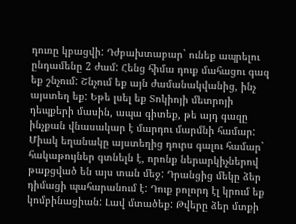դուռը կբացվի: Դժբախտաբար` ունեք ապրելու ընդամենը 2 ժամ: Հենց հիմա դուք մահացու գազ եք շնչում: Շնչում եք այն ժամանակվանից, ինչ այստեղ եք: Եթե լսել եք Տոկիոյի մետրոյի դեպքերի մասին, ապա գիտեք, թե այդ գազը ինչքան վնասակար է մարդու մարմնի համար: Միակ եղանակը այստեղից դուրս գալու համար` հակաթույներ գտնելն է, որոնք ներարկիչներով թաքցված են այս տան մեջ: Դրանցից մեկը ձեր դիմացի պահարանում է: Դուք բոլորդ էլ կրում եք կոմբինացիան: Լավ մտածեք: Թվերը ձեր մտքի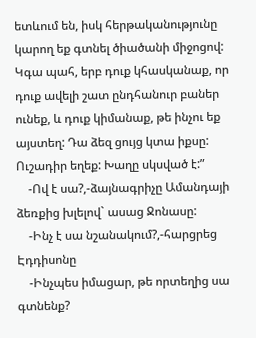ետևում են, իսկ հերթականությունը կարող եք գտնել ծիածանի միջոցով: Կգա պահ, երբ դուք կհասկանաք, որ դուք ավելի շատ ընդհանուր բաներ ունեք, և դուք կիմանաք, թե ինչու եք այստեղ: Դա ձեզ ցույց կտա իքսը: Ուշադիր եղեք: Խաղը սկսված է:”
    -Ով է սա?,-ձայնագրիչը Ամանդայի ձեռքից խլելով` ասաց Ջոնասը:
    -Ինչ է սա նշանակում?,-հարցրեց Էդդիսոնը
    -Ինչպես իմացար, թե որտեղից սա գտնենք?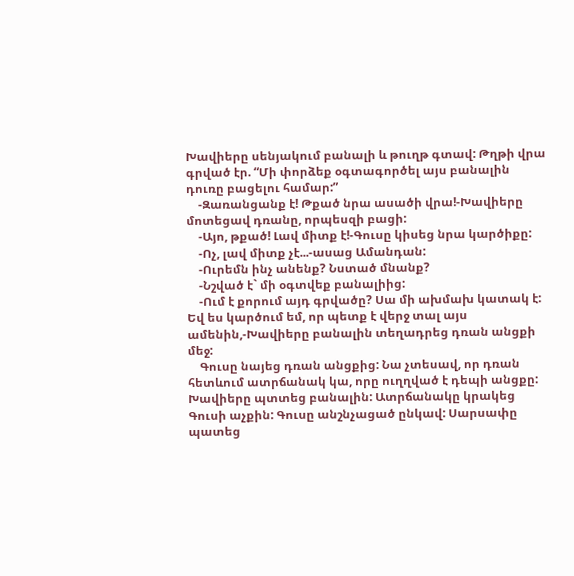Խավիերը սենյակում բանալի և թուղթ գտավ: Թղթի վրա գրված էր. “Մի փորձեք օգտագործել այս բանալին դուռը բացելու համար:”
    -Զառանցանք է! Թքած նրա ասածի վրա!-Խավիերը մոտեցավ դռանը, որպեսզի բացի:
    -Այո, թքած! Լավ միտք է!-Գուսը կիսեց նրա կարծիքը:
    -Ոչ, լավ միտք չէ...-ասաց Ամանդան:
    -Ուրեմն ինչ անենք? Նստած մնանք?
    -Նշված է` մի օգտվեք բանալիից:
    -Ում է քորում այդ գրվածը? Սա մի ախմախ կատակ է: Եվ ես կարծում եմ, որ պետք է վերջ տալ այս ամենին,-Խավիերը բանալին տեղադրեց դռան անցքի մեջ:
    Գուսը նայեց դռան անցքից: Նա չտեսավ, որ դռան հետևում ատրճանակ կա, որը ուղղված է դեպի անցքը: Խավիերը պտտեց բանալին: Ատրճանակը կրակեց Գուսի աչքին: Գուսը անշնչացած ընկավ: Սարսափը պատեց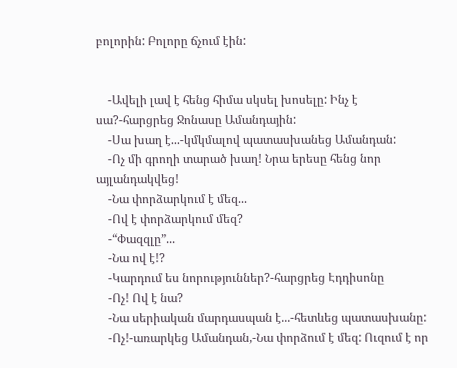բոլորին: Բոլորը ճչում էին:


    -Ավելի լավ է հենց հիմա սկսել խոսելը: Ինչ է սա?-հարցրեց Ջոնասը Ամանդային:
    -Սա խաղ է...-կմկմալով պատասխանեց Ամանդան:
    -Ոչ մի գրողի տարած խաղ! Նրա երեսը հենց նոր այլանդակվեց!
    -Նա փորձարկում է մեզ...
    -Ով է փորձարկում մեզ?
    -“Փազզլը”...
    -Նա ով է!?
    -Կարդում ես նորություններ?-հարցրեց Էդդիսոնը
    -Ոչ! Ով է նա?
    -Նա սերիական մարդասպան է...-հետևեց պատասխանը:
    -Ոչ!-առարկեց Ամանդան,-Նա փորձում է մեզ: Ուզում է որ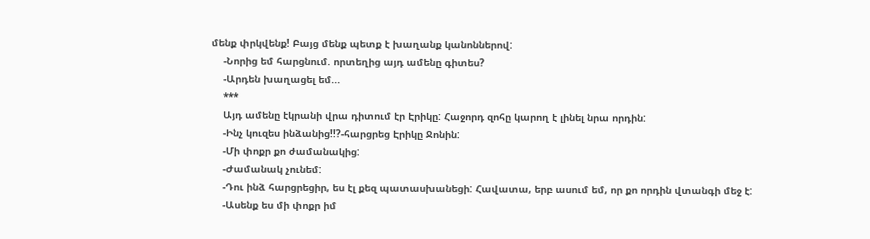մենք փրկվենք! Բայց մենք պետք է խաղանք կանոններով:
    -Նորից եմ հարցնում. որտեղից այդ ամենը գիտես?
    -Արդեն խաղացել եմ...
    ***
    Այդ ամենը էկրանի վրա դիտում էր Էրիկը: Հաջորդ զոհը կարող է լինել նրա որդին:
    -Ինչ կուզես ինձանից!!?-հարցրեց Էրիկը Ջոնին:
    -Մի փոքր քո ժամանակից:
    -Ժամանակ չունեմ:
    -Դու ինձ հարցրեցիր, ես էլ քեզ պատասխանեցի: Հավատա, երբ ասում եմ, որ քո որդին վտանգի մեջ է:
    -Ասենք ես մի փոքր իմ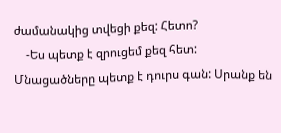ժամանակից տվեցի քեզ: Հետո?
    -Ես պետք է զրուցեմ քեզ հետ: Մնացածները պետք է դուրս գան: Սրանք են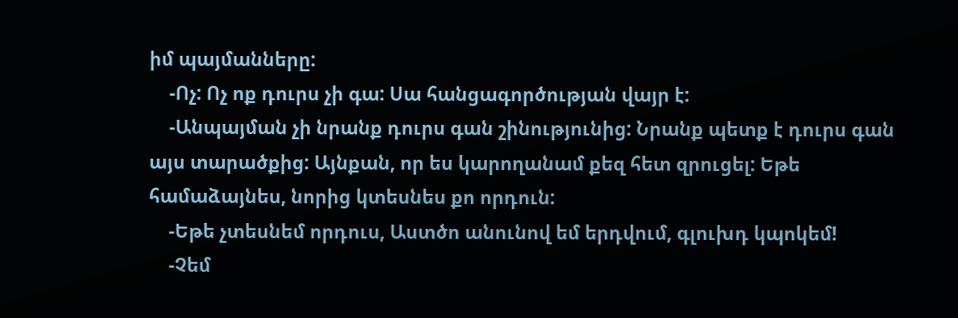իմ պայմանները:
    -Ոչ: Ոչ ոք դուրս չի գա: Սա հանցագործության վայր է:
    -Անպայման չի նրանք դուրս գան շինությունից: Նրանք պետք է դուրս գան այս տարածքից: Այնքան, որ ես կարողանամ քեզ հետ զրուցել: Եթե համաձայնես, նորից կտեսնես քո որդուն:
    -Եթե չտեսնեմ որդուս, Աստծո անունով եմ երդվում, գլուխդ կպոկեմ!
    -Չեմ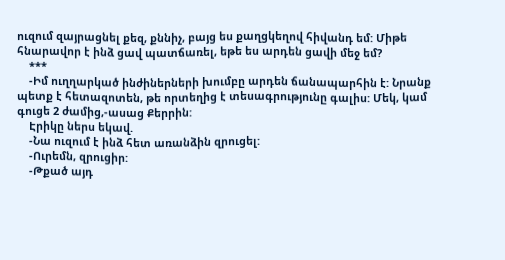ուզում զայրացնել քեզ, քննիչ, բայց ես քաղցկեղով հիվանդ եմ: Միթե հնարավոր է ինձ ցավ պատճառել, եթե ես արդեն ցավի մեջ եմ?
    ***
    -Իմ ուղղարկած ինժիներների խումբը արդեն ճանապարհին է: Նրանք պետք է հետազոտեն, թե որտեղից է տեսագրությունը գալիս: Մեկ, կամ գուցե 2 ժամից,-ասաց Քերրին:
    Էրիկը ներս եկավ.
    -Նա ուզում է ինձ հետ առանձին զրուցել:
    -Ուրեմն, զրուցիր:
    -Թքած այդ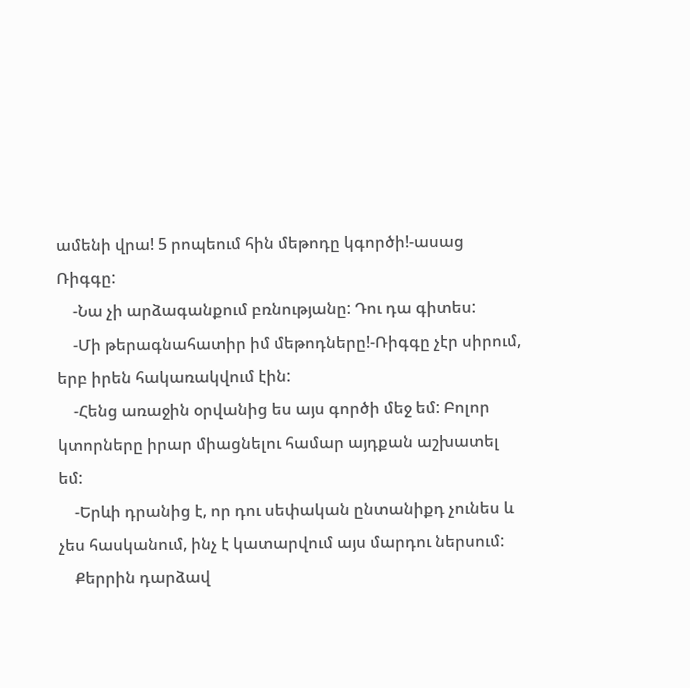ամենի վրա! 5 րոպեում հին մեթոդը կգործի!-ասաց Ռիգգը:
    -Նա չի արձագանքում բռնությանը: Դու դա գիտես:
    -Մի թերագնահատիր իմ մեթոդները!-Ռիգգը չէր սիրում, երբ իրեն հակառակվում էին:
    -Հենց առաջին օրվանից ես այս գործի մեջ եմ: Բոլոր կտորները իրար միացնելու համար այդքան աշխատել եմ:
    -Երևի դրանից է, որ դու սեփական ընտանիքդ չունես և չես հասկանում, ինչ է կատարվում այս մարդու ներսում:
    Քերրին դարձավ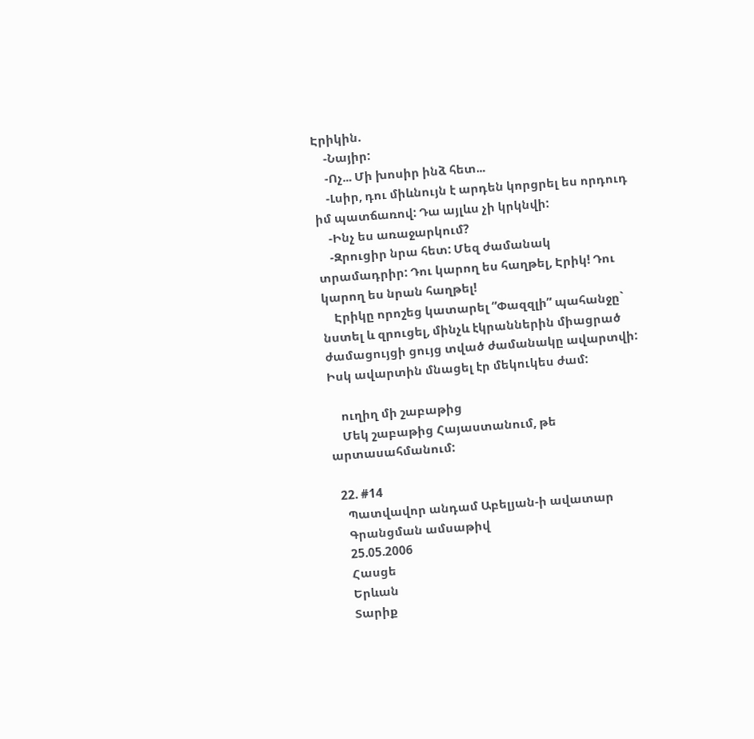Էրիկին.
    -Նայիր:
    -Ոչ... Մի խոսիր ինձ հետ...
    -Լսիր, դու միևնույն է արդեն կորցրել ես որդուդ իմ պատճառով: Դա այլևս չի կրկնվի:
    -Ինչ ես առաջարկում?
    -Զրուցիր նրա հետ: Մեզ ժամանակ տրամադրիր: Դու կարող ես հաղթել, Էրիկ! Դու կարող ես նրան հաղթել!
    Էրիկը որոշեց կատարել “Փազզլի” պահանջը` նստել և զրուցել, մինչև էկրաններին միացրած ժամացույցի ցույց տված ժամանակը ավարտվի: Իսկ ավարտին մնացել էր մեկուկես ժամ:

    ուղիղ մի շաբաթից
    Մեկ շաբաթից Հայաստանում, թե արտասահմանում:

  22. #14
    Պատվավոր անդամ Աբելյան-ի ավատար
    Գրանցման ամսաթիվ
    25.05.2006
    Հասցե
    Երևան
    Տարիք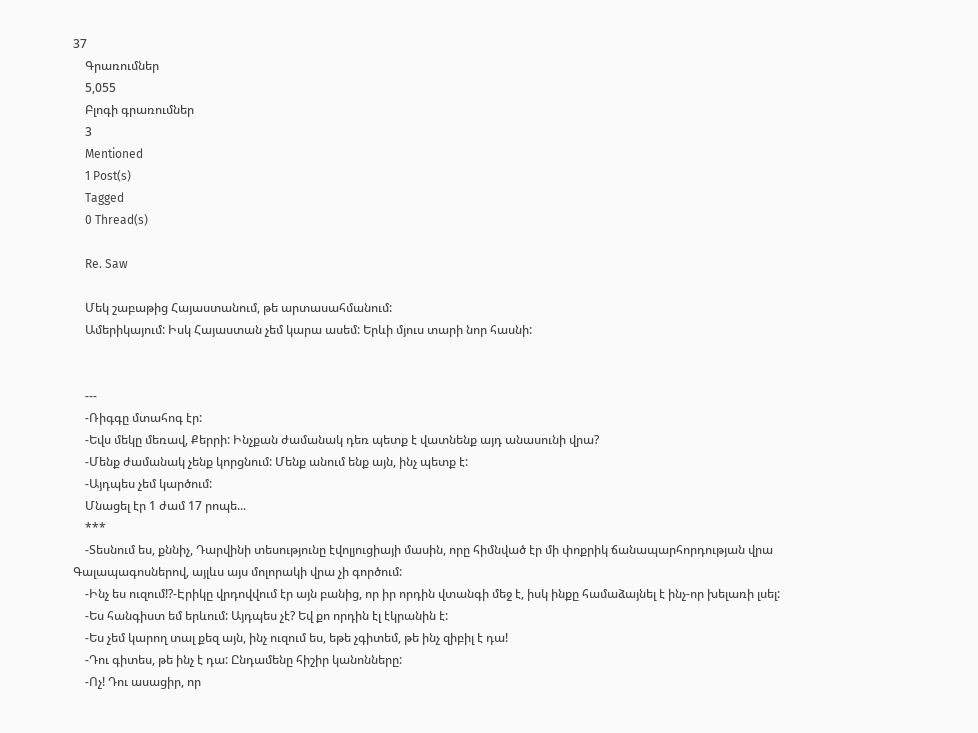37
    Գրառումներ
    5,055
    Բլոգի գրառումներ
    3
    Mentioned
    1 Post(s)
    Tagged
    0 Thread(s)

    Re. Saw

    Մեկ շաբաթից Հայաստանում, թե արտասահմանում:
    Ամերիկայում: Իսկ Հայաստան չեմ կարա ասեմ: Երևի մյուս տարի նոր հասնի:


    ---
    -Ռիգգը մտահոգ էր:
    -Եվս մեկը մեռավ, Քերրի: Ինչքան ժամանակ դեռ պետք է վատնենք այդ անասունի վրա?
    -Մենք ժամանակ չենք կորցնում: Մենք անում ենք այն, ինչ պետք է:
    -Այդպես չեմ կարծում:
    Մնացել էր 1 ժամ 17 րոպե...
    ***
    -Տեսնում ես, քննիչ, Դարվինի տեսությունը էվոլյուցիայի մասին, որը հիմնված էր մի փոքրիկ ճանապարհորդության վրա Գալապագոսներով, այլևս այս մոլորակի վրա չի գործում:
    -Ինչ ես ուզում!?-Էրիկը վրդովվում էր այն բանից, որ իր որդին վտանգի մեջ է, իսկ ինքը համաձայնել է ինչ-որ խելառի լսել:
    -Ես հանգիստ եմ երևում: Այդպես չէ? Եվ քո որդին էլ էկրանին է:
    -Ես չեմ կարող տալ քեզ այն, ինչ ուզում ես, եթե չգիտեմ, թե ինչ զիբիլ է դա!
    -Դու գիտես, թե ինչ է դա: Ընդամենը հիշիր կանոնները:
    -Ոչ! Դու ասացիր, որ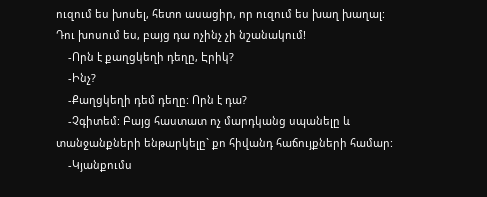ուզում ես խոսել, հետո ասացիր, որ ուզում ես խաղ խաղալ: Դու խոսում ես, բայց դա ոչինչ չի նշանակում!
    -Որն է քաղցկեղի դեղը, Էրիկ?
    -Ինչ?
    -Քաղցկեղի դեմ դեղը: Որն է դա?
    -Չգիտեմ: Բայց հաստատ ոչ մարդկանց սպանելը և տանջանքների ենթարկելը` քո հիվանդ հաճույքների համար:
    -Կյանքումս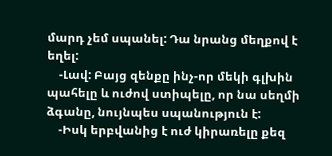մարդ չեմ սպանել: Դա նրանց մեղքով է եղել:
    -Լավ: Բայց զենքը ինչ-որ մեկի գլխին պահելը և ուժով ստիպելը, որ նա սեղմի ձգանը, նույնպես սպանություն է:
    -Իսկ երբվանից է ուժ կիրառելը քեզ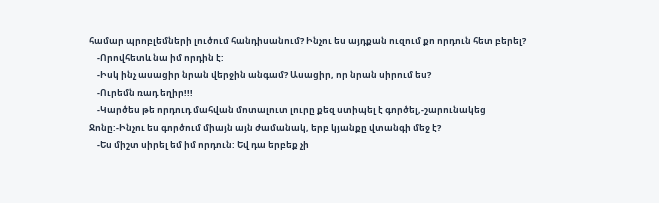համար պրոբլեմների լուծում հանդիսանում? Ինչու ես այդքան ուզում քո որդուն հետ բերել?
    -Որովհետև նա իմ որդին է:
    -Իսկ ինչ ասացիր նրան վերջին անգամ? Ասացիր, որ նրան սիրում ես?
    -Ուրեմն ռադ եղիր!!!
    -Կարծես թե որդուդ մահվան մոտալուտ լուրը քեզ ստիպել է գործել,-շարունակեց Ջոնը:-Ինչու ես գործում միայն այն ժամանակ, երբ կյանքը վտանգի մեջ է?
    -Ես միշտ սիրել եմ իմ որդուն: Եվ դա երբեք չի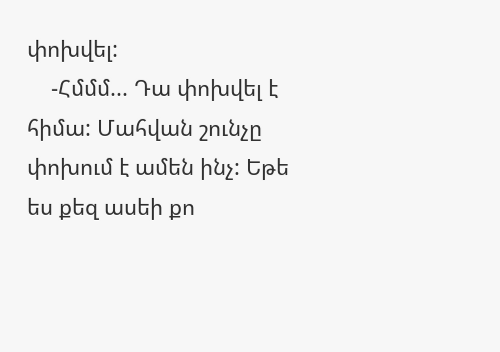փոխվել:
    -Հմմմ... Դա փոխվել է հիմա: Մահվան շունչը փոխում է ամեն ինչ: Եթե ես քեզ ասեի քո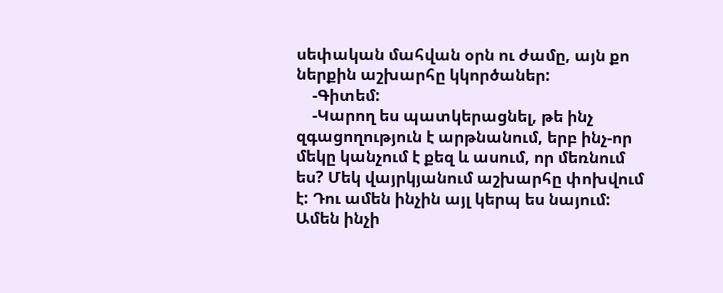սեփական մահվան օրն ու ժամը, այն քո ներքին աշխարհը կկործաներ:
    -Գիտեմ:
    -Կարող ես պատկերացնել, թե ինչ զգացողություն է արթնանում, երբ ինչ-որ մեկը կանչում է քեզ և ասում, որ մեռնում ես? Մեկ վայրկյանում աշխարհը փոխվում է: Դու ամեն ինչին այլ կերպ ես նայում: Ամեն ինչի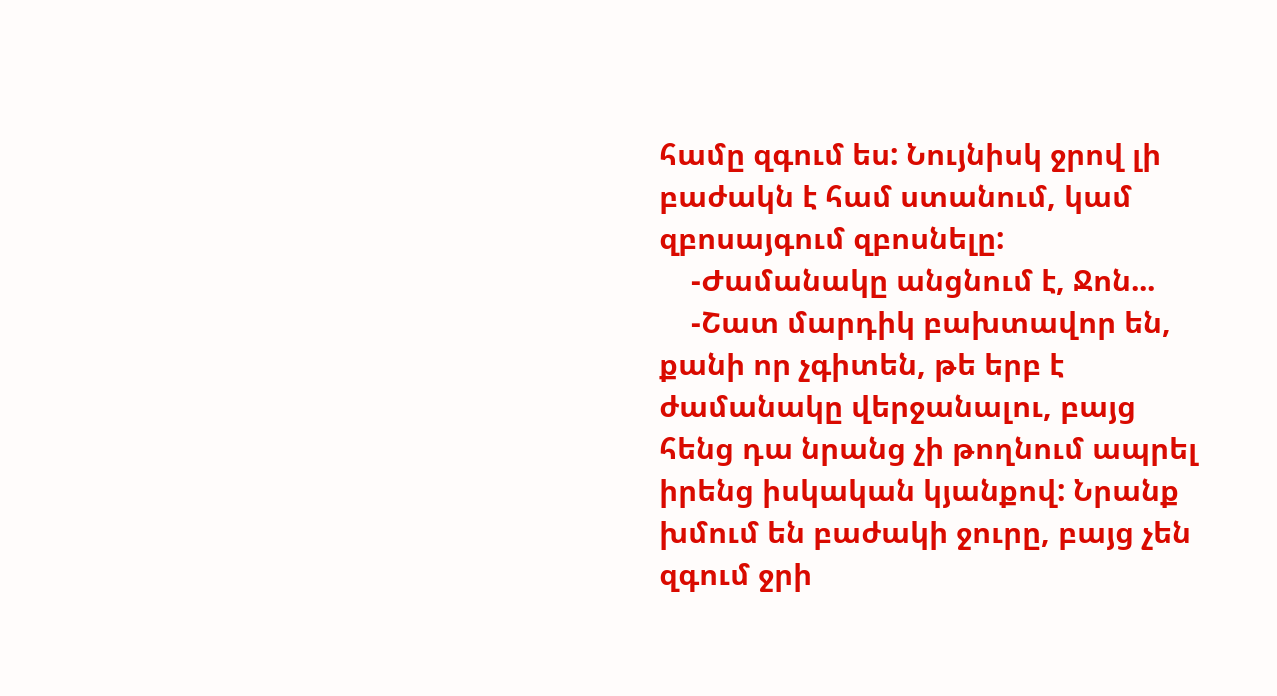համը զգում ես: Նույնիսկ ջրով լի բաժակն է համ ստանում, կամ զբոսայգում զբոսնելը:
    -Ժամանակը անցնում է, Ջոն...
    -Շատ մարդիկ բախտավոր են, քանի որ չգիտեն, թե երբ է ժամանակը վերջանալու, բայց հենց դա նրանց չի թողնում ապրել իրենց իսկական կյանքով: Նրանք խմում են բաժակի ջուրը, բայց չեն զգում ջրի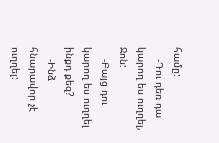համը:
    -Դու դեռ դա կարող ես ուղղել, Ջոն:
    -Բայց դու կարող ես ուղղել ինքդ քեզ?
    -Ինձ հնարավոր չէ ուղղել: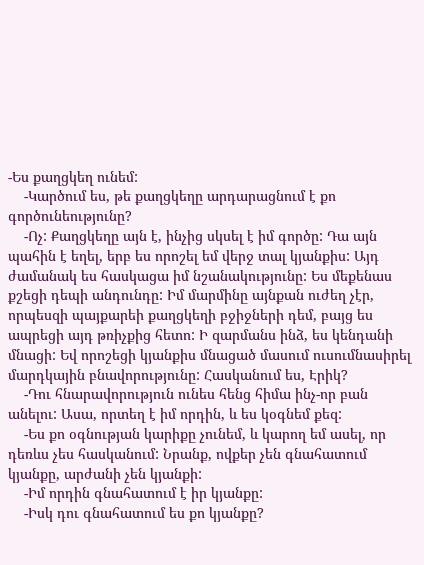-Ես քաղցկեղ ունեմ:
    -Կարծում ես, թե քաղցկեղը արդարացնում է քո գործունեությունը?
    -Ոչ: Քաղցկեղը այն է, ինչից սկսել է իմ գործը: Դա այն պահին է եղել, երբ ես որոշել եմ վերջ տալ կյանքիս: Այդ ժամանակ ես հասկացա իմ նշանակությունը: Ես մեքենաս քշեցի դեպի անդունդը: Իմ մարմինը այնքան ուժեղ չէր, որպեսզի պայքարեի քաղցկեղի բջիջների դեմ, բայց ես ապրեցի այդ թռիչքից հետո: Ի զարմանս ինձ, ես կենդանի մնացի: Եվ որոշեցի կյանքիս մնացած մասում ուսումնասիրել մարդկային բնավորությունը: Հասկանում ես, Էրիկ?
    -Դու հնարավորություն ունես հենց հիմա ինչ-որ բան անելու: Ասա, որտեղ է իմ որդին, և ես կօգնեմ քեզ:
    -Ես քո օգնության կարիքը չունեմ, և կարող եմ ասել, որ դեռևս չես հասկանում: Նրանք, ովքեր չեն գնահատում կյանքը, արժանի չեն կյանքի:
    -Իմ որդին գնահատում է իր կյանքը:
    -Իսկ դու գնահատում ես քո կյանքը?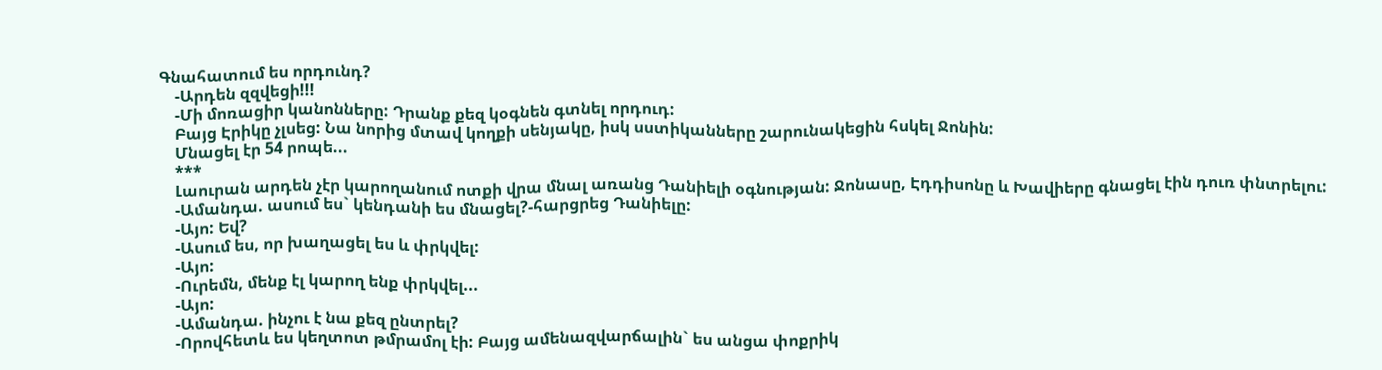Գնահատում ես որդունդ?
    -Արդեն զզվեցի!!!
    -Մի մոռացիր կանոնները: Դրանք քեզ կօգնեն գտնել որդուդ:
    Բայց Էրիկը չլսեց: Նա նորից մտավ կողքի սենյակը, իսկ սստիկանները շարունակեցին հսկել Ջոնին:
    Մնացել էր 54 րոպե...
    ***
    Լաուրան արդեն չէր կարողանում ոտքի վրա մնալ առանց Դանիելի օգնության: Ջոնասը, Էդդիսոնը և Խավիերը գնացել էին դուռ փնտրելու:
    -Ամանդա. ասում ես` կենդանի ես մնացել?-հարցրեց Դանիելը:
    -Այո: Եվ?
    -Ասում ես, որ խաղացել ես և փրկվել:
    -Այո:
    -Ուրեմն, մենք էլ կարող ենք փրկվել...
    -Այո:
    -Ամանդա. ինչու է նա քեզ ընտրել?
    -Որովհետև ես կեղտոտ թմրամոլ էի: Բայց ամենազվարճալին` ես անցա փոքրիկ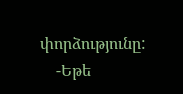փորձությունը:
    -Եթե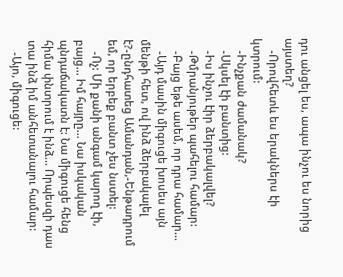դու անցել ես, ապա ինչու ես նորից այստեղ?
    -Որովհետև ես երակներս էի կտրում:
    -Ինչքան ժամանակ?
    -Սկսել էի բանտից:
    -Իս ինչու էիր ձերբակալվել?
    -Թմրանյութեր պահելու համար:
    -Բայց եթե ասեմ, որ դրա համար...
    -Այդ մասին միգուցե խոսես այն մենթի հետ, ով ինձ ձերբակալել է?-ընդհատեց Ամանդան,-Ենթադրում եմ, որ երբեք բանտ չես նստել:
    -Ոչ: Մի քանի անգամ կարող էի, բայց... Իմ հայրը... Նա իսկական պնդաճակատն է: Նա միգուցե հենց հիմա փնտրում է ինձ... Որպեսզի դաս տա ինձ իմ անհետանալու համար:
    -Այո, միգուցե: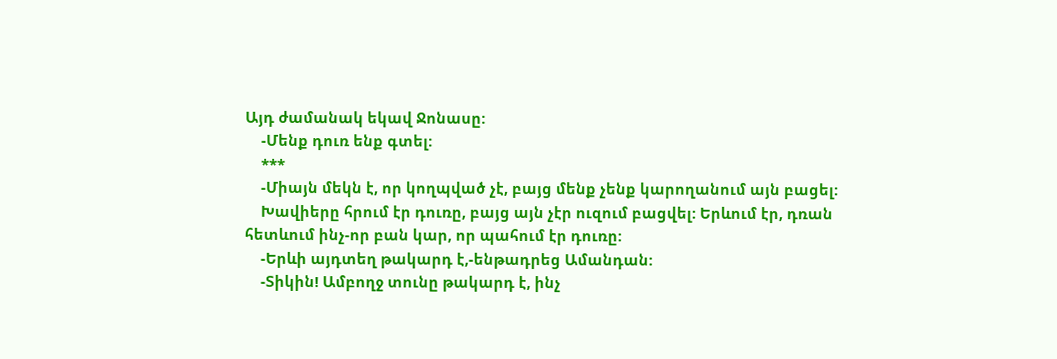Այդ ժամանակ եկավ Ջոնասը:
    -Մենք դուռ ենք գտել:
    ***
    -Միայն մեկն է, որ կողպված չէ, բայց մենք չենք կարողանում այն բացել:
    Խավիերը հրում էր դուռը, բայց այն չէր ուզում բացվել: Երևում էր, դռան հետևում ինչ-որ բան կար, որ պահում էր դուռը:
    -Երևի այդտեղ թակարդ է,-ենթադրեց Ամանդան:
    -Տիկին! Ամբողջ տունը թակարդ է, ինչ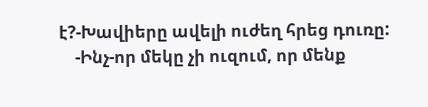է?-Խավիերը ավելի ուժեղ հրեց դուռը:
    -Ինչ-որ մեկը չի ուզում, որ մենք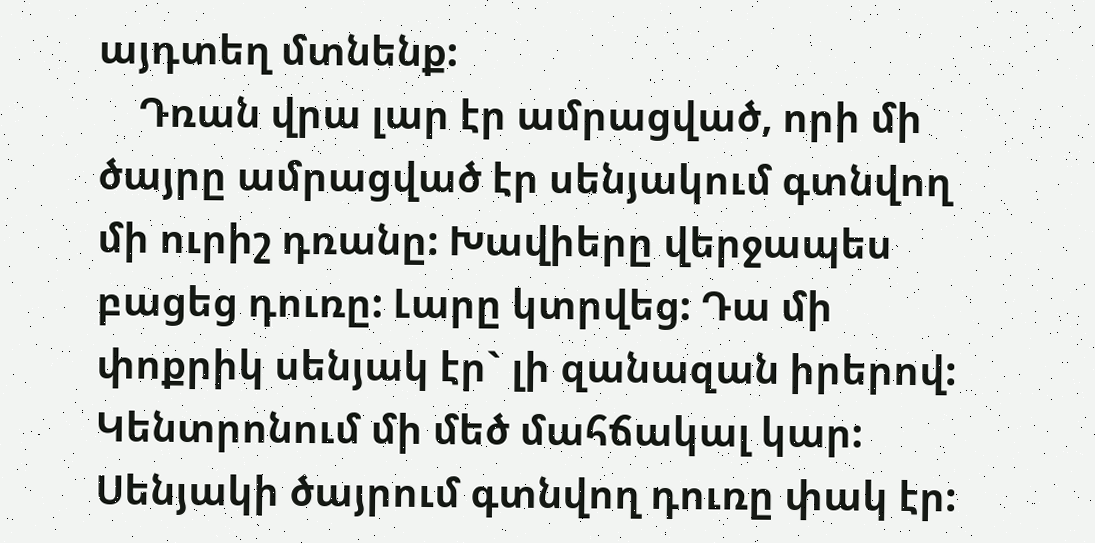այդտեղ մտնենք:
    Դռան վրա լար էր ամրացված, որի մի ծայրը ամրացված էր սենյակում գտնվող մի ուրիշ դռանը: Խավիերը վերջապես բացեց դուռը: Լարը կտրվեց: Դա մի փոքրիկ սենյակ էր` լի զանազան իրերով: Կենտրոնում մի մեծ մահճակալ կար: Սենյակի ծայրում գտնվող դուռը փակ էր: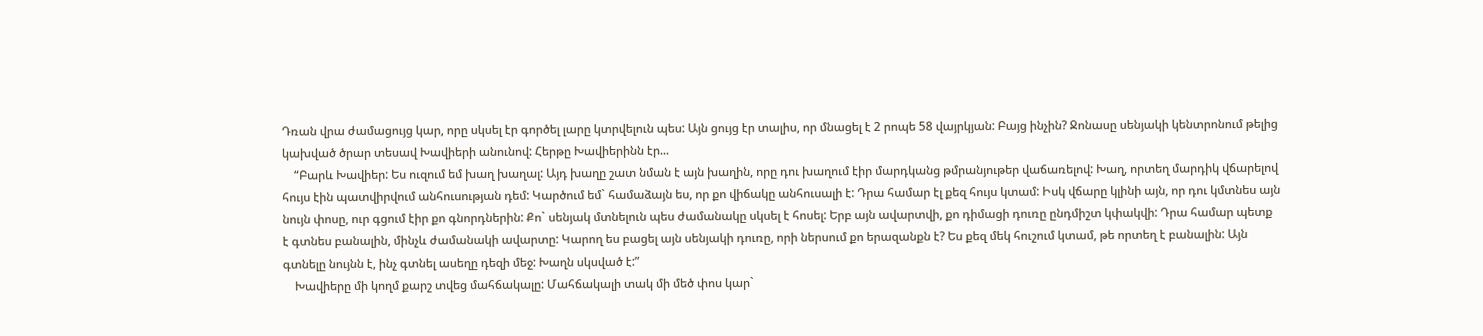Դռան վրա ժամացույց կար, որը սկսել էր գործել լարը կտրվելուն պես: Այն ցույց էր տալիս, որ մնացել է 2 րոպե 58 վայրկյան: Բայց ինչին? Ջոնասը սենյակի կենտրոնում թելից կախված ծրար տեսավ Խավիերի անունով: Հերթը Խավիերինն էր...
    “Բարև Խավիեր: Ես ուզում եմ խաղ խաղալ: Այդ խաղը շատ նման է այն խաղին, որը դու խաղում էիր մարդկանց թմրանյութեր վաճառելով: Խաղ, որտեղ մարդիկ վճարելով հույս էին պատվիրվում անհուսության դեմ: Կարծում եմ` համաձայն ես, որ քո վիճակը անհուսալի է: Դրա համար էլ քեզ հույս կտամ: Իսկ վճարը կլինի այն, որ դու կմտնես այն նույն փոսը, ուր գցում էիր քո գնորդներին: Քո` սենյակ մտնելուն պես ժամանակը սկսել է հոսել: Երբ այն ավարտվի, քո դիմացի դուռը ընդմիշտ կփակվի: Դրա համար պետք է գտնես բանալին, մինչև ժամանակի ավարտը: Կարող ես բացել այն սենյակի դուռը, որի ներսում քո երազանքն է? Ես քեզ մեկ հուշում կտամ, թե որտեղ է բանալին: Այն գտնելը նույնն է, ինչ գտնել ասեղը դեզի մեջ: Խաղն սկսված է:”
    Խավիերը մի կողմ քարշ տվեց մահճակալը: Մահճակալի տակ մի մեծ փոս կար`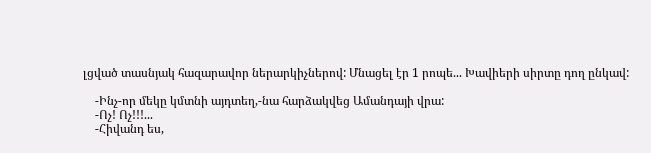լցված տասնյակ հազարավոր ներարկիչներով: Մնացել էր 1 րոպե... Խավիերի սիրտը դող ընկավ:

    -Ինչ-որ մեկը կմտնի այդտեղ,-նա հարձակվեց Ամանդայի վրա:
    -Ոչ! Ոչ!!!...
    -Հիվանդ ես,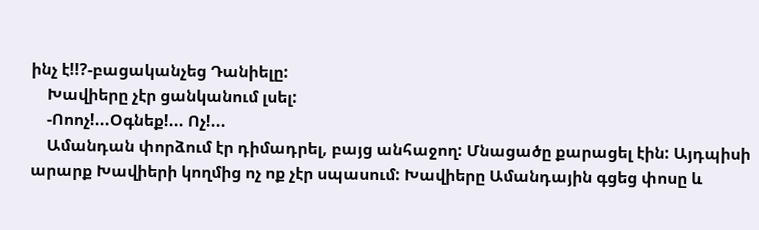ինչ է!!?-բացականչեց Դանիելը:
    Խավիերը չէր ցանկանում լսել:
    -Ոոոչ!...Օգնեք!... Ոչ!...
    Ամանդան փորձում էր դիմադրել, բայց անհաջող: Մնացածը քարացել էին: Այդպիսի արարք Խավիերի կողմից ոչ ոք չէր սպասում: Խավիերը Ամանդային գցեց փոսը և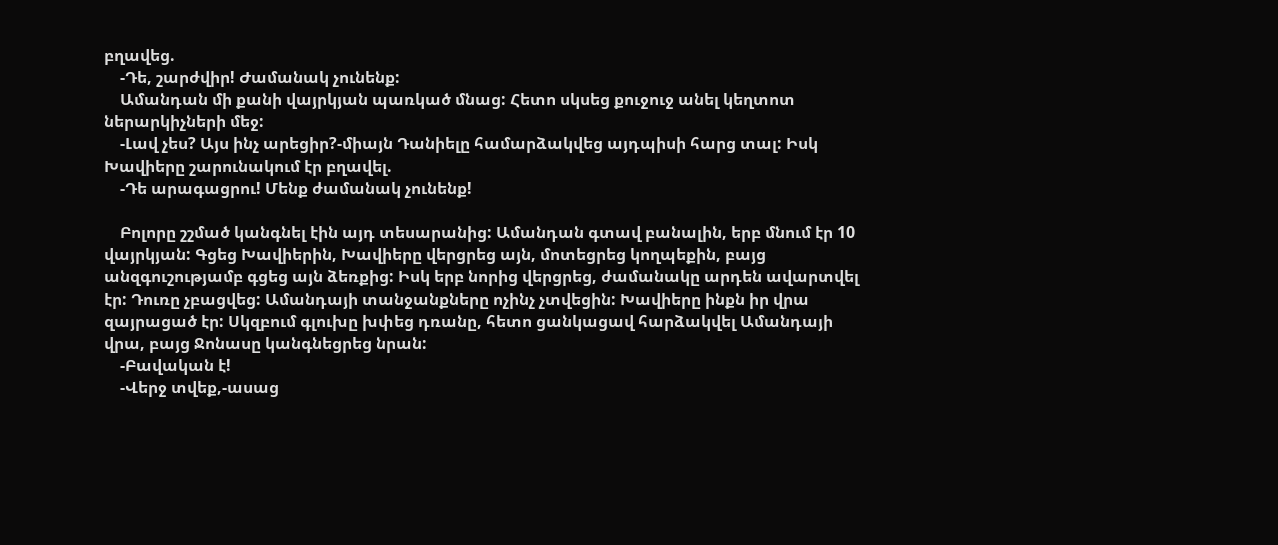բղավեց.
    -Դե, շարժվիր! Ժամանակ չունենք:
    Ամանդան մի քանի վայրկյան պառկած մնաց: Հետո սկսեց քուջուջ անել կեղտոտ ներարկիչների մեջ:
    -Լավ չես? Այս ինչ արեցիր?-միայն Դանիելը համարձակվեց այդպիսի հարց տալ: Իսկ Խավիերը շարունակում էր բղավել.
    -Դե արագացրու! Մենք ժամանակ չունենք!

    Բոլորը շշմած կանգնել էին այդ տեսարանից: Ամանդան գտավ բանալին, երբ մնում էր 10 վայրկյան: Գցեց Խավիերին, Խավիերը վերցրեց այն, մոտեցրեց կողպեքին, բայց անզգուշությամբ գցեց այն ձեռքից: Իսկ երբ նորից վերցրեց, ժամանակը արդեն ավարտվել էր: Դուռը չբացվեց: Ամանդայի տանջանքները ոչինչ չտվեցին: Խավիերը ինքն իր վրա զայրացած էր: Սկզբում գլուխը խփեց դռանը, հետո ցանկացավ հարձակվել Ամանդայի վրա, բայց Ջոնասը կանգնեցրեց նրան:
    -Բավական է!
    -Վերջ տվեք,-ասաց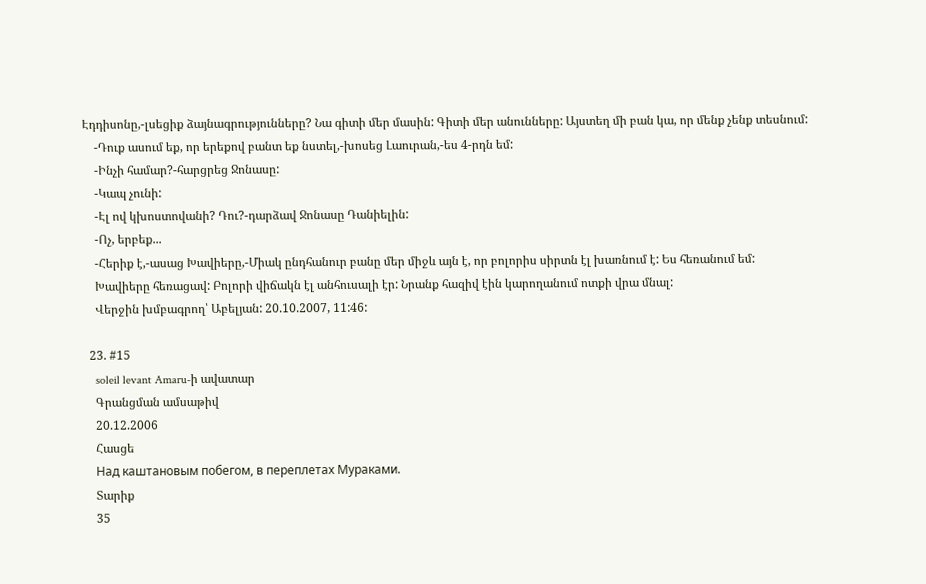Էդդիսոնը,-լսեցիք ձայնագրությունները? Նա գիտի մեր մասին: Գիտի մեր անունները: Այստեղ մի բան կա, որ մենք չենք տեսնում:
    -Դուք ասում եք, որ երեքով բանտ եք նստել,-խոսեց Լաուրան,-ես 4-րդն եմ:
    -Ինչի համար?-հարցրեց Ջոնասը:
    -Կապ չունի:
    -Էլ ով կխոստովանի? Դու?-դարձավ Ջոնասը Դանիելին:
    -Ոչ, երբեք...
    -Հերիք է,-ասաց Խավիերը,-Միակ ընդհանուր բանը մեր միջև այն է, որ բոլորիս սիրտն էլ խառնում է: Ես հեռանում եմ:
    Խավիերը հեռացավ: Բոլորի վիճակն էլ անհուսալի էր: Նրանք հազիվ էին կարողանում ոտքի վրա մնալ:
    Վերջին խմբագրող՝ Աբելյան: 20.10.2007, 11:46:

  23. #15
    soleil levant Amaru-ի ավատար
    Գրանցման ամսաթիվ
    20.12.2006
    Հասցե
    Над каштановым побегом, в переплетах Мураками.
    Տարիք
    35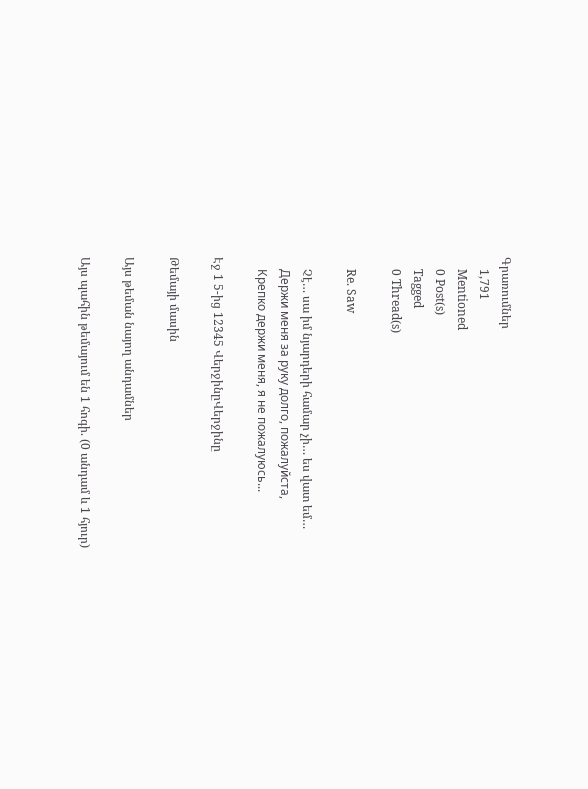Գրառումներ
    1,791
    Mentioned
    0 Post(s)
    Tagged
    0 Thread(s)

    Re. Saw

    Չէ… սա իմ նյարդերի համար չի… ես վատ եմ…
    Держи меня за руку долго, пожалуйста,
    Крепко держи меня, я не пожалуюсь...

Էջ 1 5-ից 12345 ՎերջինըՎերջինը

Թեմայի մասին

Այս թեման նայող անդամներ

Այս պահին թեմայում են 1 հոգի. (0 անդամ և 1 հյուր)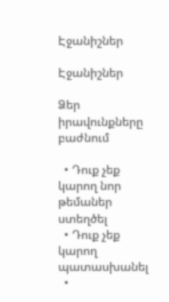Էջանիշներ

Էջանիշներ

Ձեր իրավունքները բաժնում

  • Դուք չեք կարող նոր թեմաներ ստեղծել
  • Դուք չեք կարող պատասխանել
  •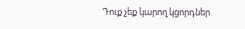Դուք չեք կարող կցորդներ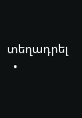տեղադրել
  •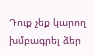Դուք չեք կարող խմբագրել ձեր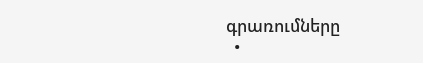գրառումները
  •